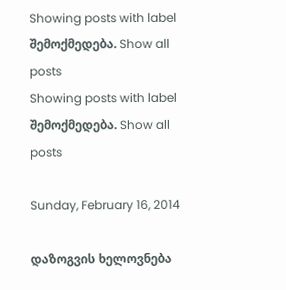Showing posts with label შემოქმედება. Show all posts
Showing posts with label შემოქმედება. Show all posts

Sunday, February 16, 2014

დაზოგვის ხელოვნება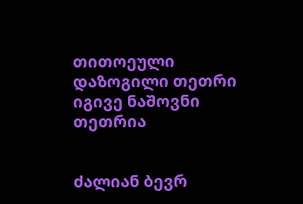თითოეული დაზოგილი თეთრი იგივე ნაშოვნი თეთრია


ძალიან ბევრ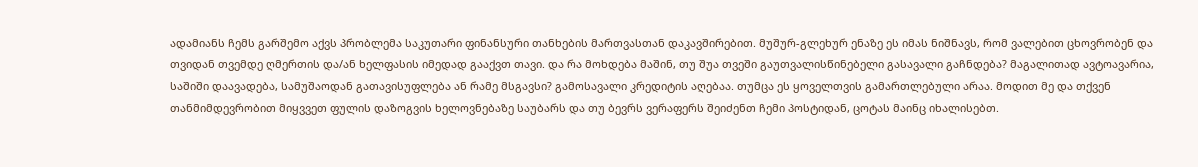ადამიანს ჩემს გარშემო აქვს პრობლემა საკუთარი ფინანსური თანხების მართვასთან დაკავშირებით. მუშურ-გლეხურ ენაზე ეს იმას ნიშნავს, რომ ვალებით ცხოვრობენ და თვიდან თვემდე ღმერთის და/ან ხელფასის იმედად გააქვთ თავი. და რა მოხდება მაშინ, თუ შუა თვეში გაუთვალისწინებელი გასავალი გაჩნდება? მაგალითად ავტოავარია, საშიში დაავადება, სამუშაოდან გათავისუფლება ან რამე მსგავსი? გამოსავალი კრედიტის აღებაა. თუმცა ეს ყოველთვის გამართლებული არაა. მოდით მე და თქვენ თანმიმდევრობით მიყვვეთ ფულის დაზოგვის ხელოვნებაზე საუბარს და თუ ბევრს ვერაფერს შეიძენთ ჩემი პოსტიდან, ცოტას მაინც იხალისებთ.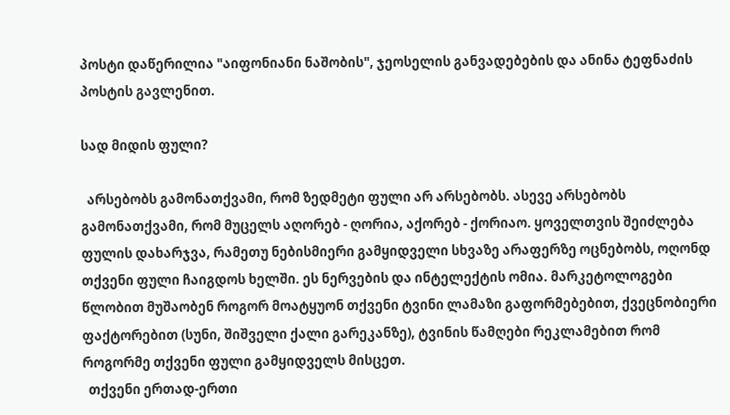პოსტი დაწერილია "აიფონიანი ნაშობის", ჯეოსელის განვადებების და ანინა ტეფნაძის პოსტის გავლენით.

სად მიდის ფული?

  არსებობს გამონათქვამი, რომ ზედმეტი ფული არ არსებობს. ასევე არსებობს გამონათქვამი, რომ მუცელს აღორებ - ღორია, აქორებ - ქორიაო. ყოველთვის შეიძლება ფულის დახარჯვა, რამეთუ ნებისმიერი გამყიდველი სხვაზე არაფერზე ოცნებობს, ოღონდ თქვენი ფული ჩაიგდოს ხელში. ეს ნერვების და ინტელექტის ომია. მარკეტოლოგები წლობით მუშაობენ როგორ მოატყუონ თქვენი ტვინი ლამაზი გაფორმებებით, ქვეცნობიერი ფაქტორებით (სუნი, შიშველი ქალი გარეკანზე), ტვინის წამღები რეკლამებით რომ როგორმე თქვენი ფული გამყიდველს მისცეთ.
  თქვენი ერთად-ერთი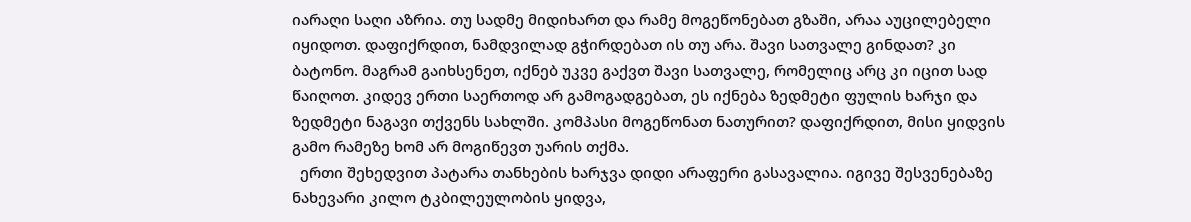იარაღი საღი აზრია. თუ სადმე მიდიხართ და რამე მოგეწონებათ გზაში, არაა აუცილებელი იყიდოთ. დაფიქრდით, ნამდვილად გჭირდებათ ის თუ არა. შავი სათვალე გინდათ? კი ბატონო. მაგრამ გაიხსენეთ, იქნებ უკვე გაქვთ შავი სათვალე, რომელიც არც კი იცით სად წაიღოთ. კიდევ ერთი საერთოდ არ გამოგადგებათ, ეს იქნება ზედმეტი ფულის ხარჯი და ზედმეტი ნაგავი თქვენს სახლში. კომპასი მოგეწონათ ნათურით? დაფიქრდით, მისი ყიდვის გამო რამეზე ხომ არ მოგიწევთ უარის თქმა.
  ერთი შეხედვით პატარა თანხების ხარჯვა დიდი არაფერი გასავალია. იგივე შესვენებაზე ნახევარი კილო ტკბილეულობის ყიდვა,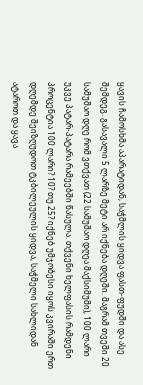ყავის ჩამოსხმა აპარატიდან, საჭმლის ყიდვა ფასთ-ფუდში და ასე შემდეგ. გასავალი 5 ლარზე მეტი არ იქნება დღეში. მაგრამ თვეში 20 სამუშაო დღე რომ ვთქვათ (22 სამუშაო დღეა მაქსიმუმი), 100 ლარი უკვე პატარ-პატარა რამეებში წასულა. თქვენი ხელფასის რამდენი პროცენტია 100 ლარი? 10? თუ 25? იქნებ უმჯობესი იყოს კვირაში ერთ დღემდე შეიზღუდოთ ტკბილეულის ყიდვა, საჭმელი სახლიდან ატაროთ და ყავა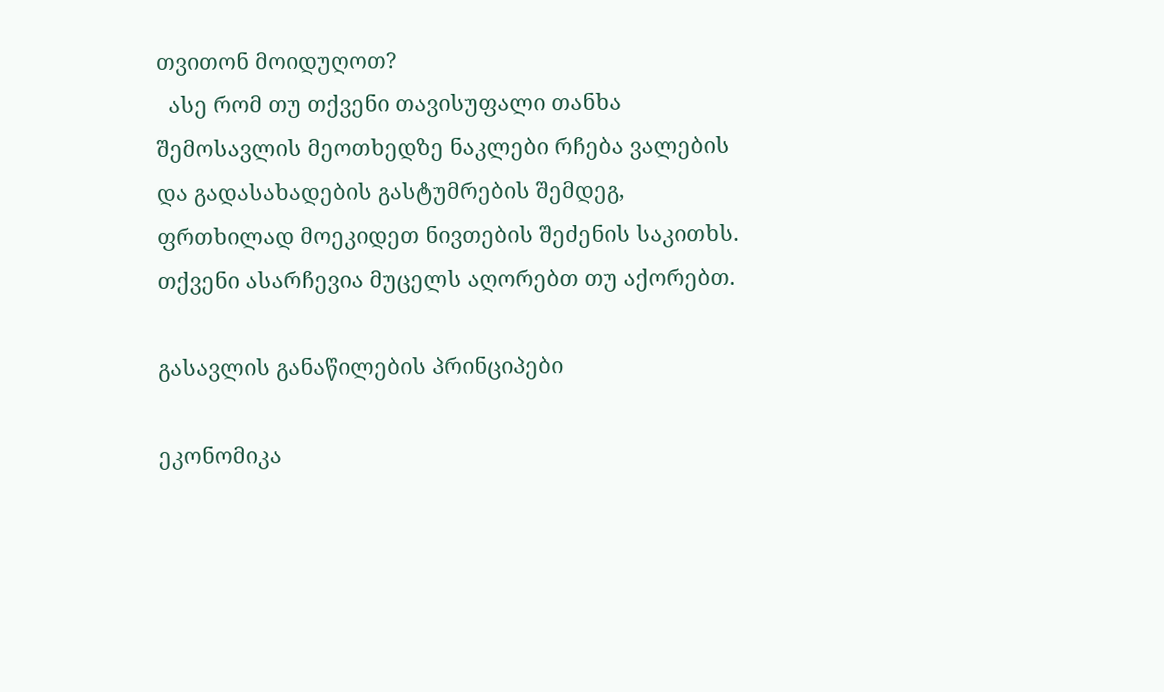თვითონ მოიდუღოთ?
  ასე რომ თუ თქვენი თავისუფალი თანხა შემოსავლის მეოთხედზე ნაკლები რჩება ვალების და გადასახადების გასტუმრების შემდეგ, ფრთხილად მოეკიდეთ ნივთების შეძენის საკითხს. თქვენი ასარჩევია მუცელს აღორებთ თუ აქორებთ.

გასავლის განაწილების პრინციპები

ეკონომიკა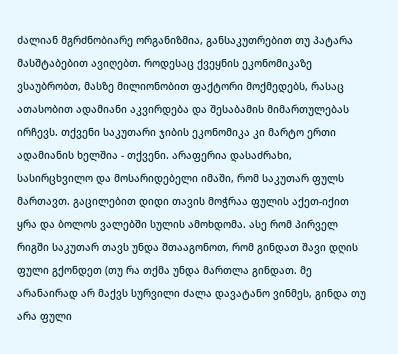ძალიან მგრძნობიარე ორგანიზმია, განსაკუთრებით თუ პატარა მასშტაბებით ავიღებთ. როდესაც ქვეყნის ეკონომიკაზე ვსაუბრობთ, მასზე მილიონობით ფაქტორი მოქმედებს, რასაც ათასობით ადამიანი აკვირდება და შესაბამის მიმართულებას ირჩევს. თქვენი საკუთარი ჯიბის ეკონომიკა კი მარტო ერთი ადამიანის ხელშია - თქვენი. არაფერია დასაძრახი, სასირცხვილო და მოსარიდებელი იმაში, რომ საკუთარ ფულს მართავთ. გაცილებით დიდი თავის მოჭრაა ფულის აქეთ-იქით ყრა და ბოლოს ვალებში სულის ამოხდომა. ასე რომ პირველ რიგში საკუთარ თავს უნდა შთააგონოთ, რომ გინდათ შავი დღის ფული გქონდეთ (თუ რა თქმა უნდა მართლა გინდათ. მე არანაირად არ მაქვს სურვილი ძალა დავატანო ვინმეს, გინდა თუ არა ფული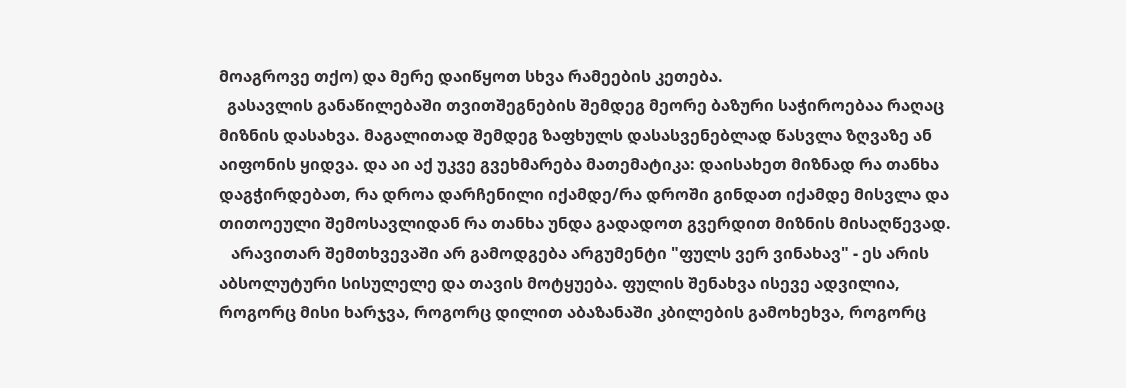მოაგროვე თქო) და მერე დაიწყოთ სხვა რამეების კეთება.
  გასავლის განაწილებაში თვითშეგნების შემდეგ მეორე ბაზური საჭიროებაა რაღაც მიზნის დასახვა. მაგალითად შემდეგ ზაფხულს დასასვენებლად წასვლა ზღვაზე ან აიფონის ყიდვა. და აი აქ უკვე გვეხმარება მათემატიკა: დაისახეთ მიზნად რა თანხა დაგჭირდებათ, რა დროა დარჩენილი იქამდე/რა დროში გინდათ იქამდე მისვლა და თითოეული შემოსავლიდან რა თანხა უნდა გადადოთ გვერდით მიზნის მისაღწევად.
   არავითარ შემთხვევაში არ გამოდგება არგუმენტი "ფულს ვერ ვინახავ" - ეს არის აბსოლუტური სისულელე და თავის მოტყუება. ფულის შენახვა ისევე ადვილია, როგორც მისი ხარჯვა, როგორც დილით აბაზანაში კბილების გამოხეხვა, როგორც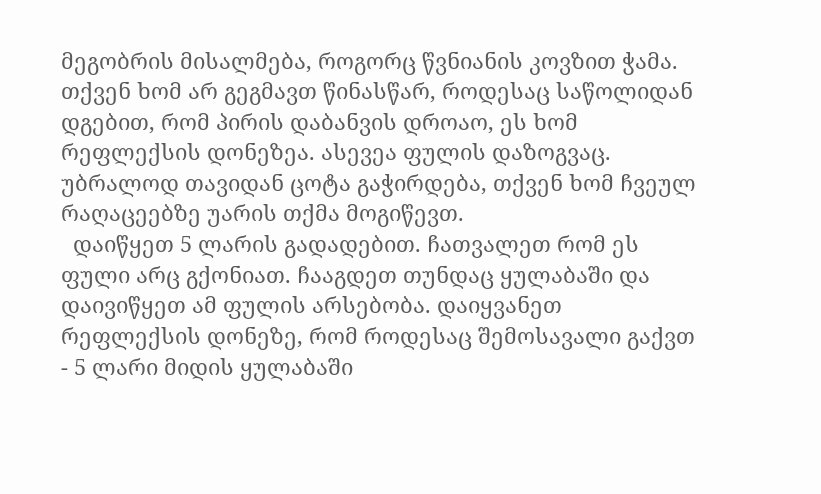მეგობრის მისალმება, როგორც წვნიანის კოვზით ჭამა. თქვენ ხომ არ გეგმავთ წინასწარ, როდესაც საწოლიდან დგებით, რომ პირის დაბანვის დროაო, ეს ხომ რეფლექსის დონეზეა. ასევეა ფულის დაზოგვაც. უბრალოდ თავიდან ცოტა გაჭირდება, თქვენ ხომ ჩვეულ რაღაცეებზე უარის თქმა მოგიწევთ.
  დაიწყეთ 5 ლარის გადადებით. ჩათვალეთ რომ ეს ფული არც გქონიათ. ჩააგდეთ თუნდაც ყულაბაში და დაივიწყეთ ამ ფულის არსებობა. დაიყვანეთ რეფლექსის დონეზე, რომ როდესაც შემოსავალი გაქვთ - 5 ლარი მიდის ყულაბაში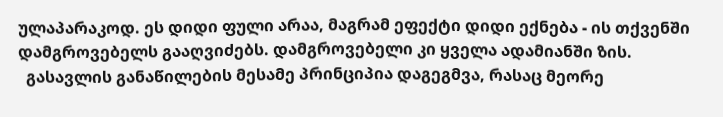ულაპარაკოდ. ეს დიდი ფული არაა, მაგრამ ეფექტი დიდი ექნება - ის თქვენში დამგროვებელს გააღვიძებს. დამგროვებელი კი ყველა ადამიანში ზის.
  გასავლის განაწილების მესამე პრინციპია დაგეგმვა, რასაც მეორე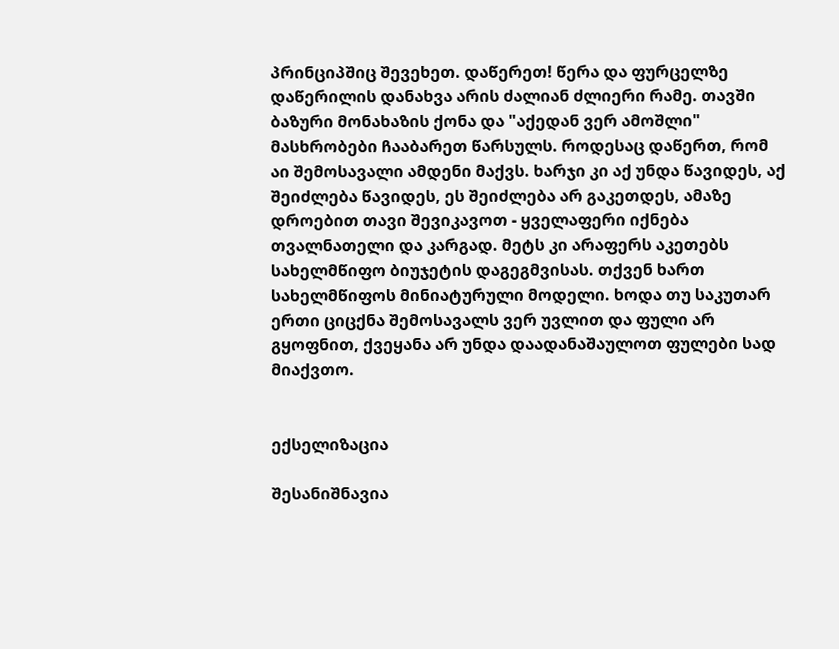პრინციპშიც შევეხეთ. დაწერეთ! წერა და ფურცელზე დაწერილის დანახვა არის ძალიან ძლიერი რამე. თავში ბაზური მონახაზის ქონა და "აქედან ვერ ამოშლი" მასხრობები ჩააბარეთ წარსულს. როდესაც დაწერთ, რომ აი შემოსავალი ამდენი მაქვს. ხარჯი კი აქ უნდა წავიდეს, აქ შეიძლება წავიდეს, ეს შეიძლება არ გაკეთდეს, ამაზე დროებით თავი შევიკავოთ - ყველაფერი იქნება თვალნათელი და კარგად. მეტს კი არაფერს აკეთებს სახელმწიფო ბიუჯეტის დაგეგმვისას. თქვენ ხართ სახელმწიფოს მინიატურული მოდელი. ხოდა თუ საკუთარ ერთი ციცქნა შემოსავალს ვერ უვლით და ფული არ გყოფნით, ქვეყანა არ უნდა დაადანაშაულოთ ფულები სად მიაქვთო.


ექსელიზაცია

შესანიშნავია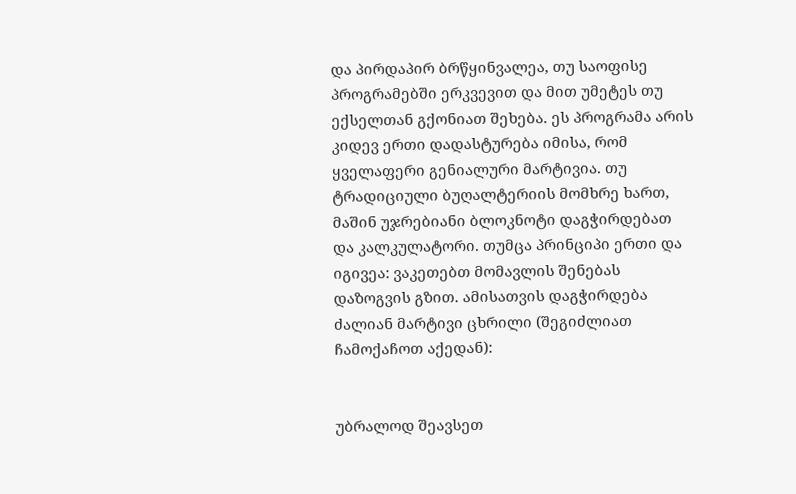და პირდაპირ ბრწყინვალეა, თუ საოფისე პროგრამებში ერკვევით და მით უმეტეს თუ ექსელთან გქონიათ შეხება. ეს პროგრამა არის კიდევ ერთი დადასტურება იმისა, რომ ყველაფერი გენიალური მარტივია. თუ ტრადიციული ბუღალტერიის მომხრე ხართ, მაშინ უჯრებიანი ბლოკნოტი დაგჭირდებათ და კალკულატორი. თუმცა პრინციპი ერთი და იგივეა: ვაკეთებთ მომავლის შენებას დაზოგვის გზით. ამისათვის დაგჭირდება  ძალიან მარტივი ცხრილი (შეგიძლიათ ჩამოქაჩოთ აქედან):


უბრალოდ შეავსეთ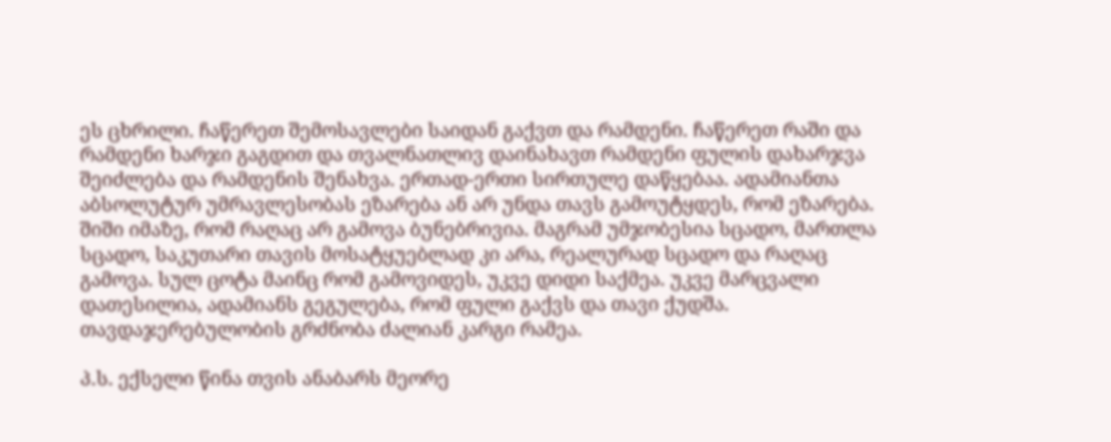ეს ცხრილი. ჩაწერეთ შემოსავლები საიდან გაქვთ და რამდენი. ჩაწერეთ რაში და რამდენი ხარჯი გაგდით და თვალნათლივ დაინახავთ რამდენი ფულის დახარჯვა შეიძლება და რამდენის შენახვა. ერთად-ერთი სირთულე დაწყებაა. ადამიანთა აბსოლუტურ უმრავლესობას ეზარება ან არ უნდა თავს გამოუტყდეს, რომ ეზარება. შიში იმაზე, რომ რაღაც არ გამოვა ბუნებრივია. მაგრამ უმჯობესია სცადო, მართლა სცადო, საკუთარი თავის მოსატყუებლად კი არა, რეალურად სცადო და რაღაც გამოვა. სულ ცოტა მაინც რომ გამოვიდეს, უკვე დიდი საქმეა. უკვე მარცვალი დათესილია, ადამიანს გეგულება, რომ ფული გაქვს და თავი ქუდშა. თავდაჯერებულობის გრძნობა ძალიან კარგი რამეა.

პ.ს. ექსელი წინა თვის ანაბარს მეორე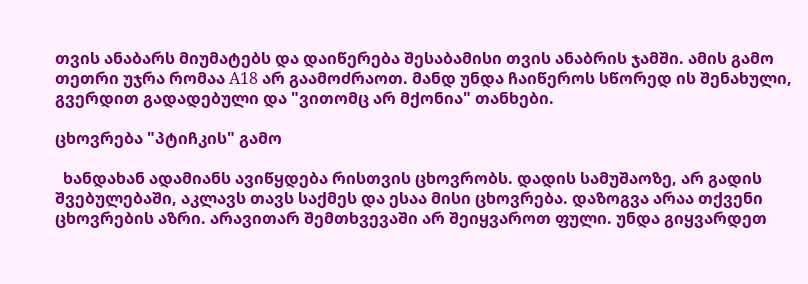თვის ანაბარს მიუმატებს და დაიწერება შესაბამისი თვის ანაბრის ჯამში. ამის გამო თეთრი უჯრა რომაა A18 არ გაამოძრაოთ. მანდ უნდა ჩაიწეროს სწორედ ის შენახული, გვერდით გადადებული და "ვითომც არ მქონია" თანხები.

ცხოვრება "პტიჩკის" გამო

  ხანდახან ადამიანს ავიწყდება რისთვის ცხოვრობს. დადის სამუშაოზე, არ გადის შვებულებაში, აკლავს თავს საქმეს და ესაა მისი ცხოვრება. დაზოგვა არაა თქვენი ცხოვრების აზრი. არავითარ შემთხვევაში არ შეიყვაროთ ფული. უნდა გიყვარდეთ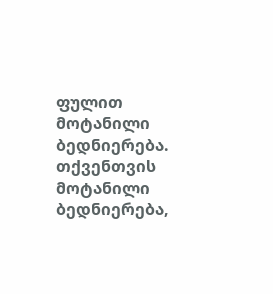ფულით მოტანილი ბედნიერება. თქვენთვის მოტანილი ბედნიერება,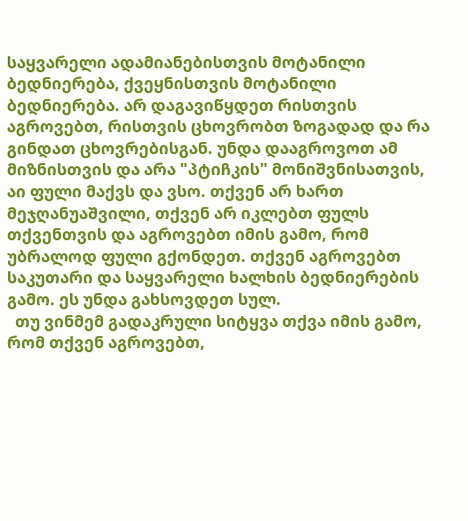საყვარელი ადამიანებისთვის მოტანილი ბედნიერება, ქვეყნისთვის მოტანილი ბედნიერება. არ დაგავიწყდეთ რისთვის აგროვებთ, რისთვის ცხოვრობთ ზოგადად და რა გინდათ ცხოვრებისგან. უნდა დააგროვოთ ამ მიზნისთვის და არა "პტიჩკის" მონიშვნისათვის, აი ფული მაქვს და ვსო. თქვენ არ ხართ მეჯღანუაშვილი, თქვენ არ იკლებთ ფულს თქვენთვის და აგროვებთ იმის გამო, რომ უბრალოდ ფული გქონდეთ. თქვენ აგროვებთ საკუთარი და საყვარელი ხალხის ბედნიერების გამო. ეს უნდა გახსოვდეთ სულ.
  თუ ვინმემ გადაკრული სიტყვა თქვა იმის გამო, რომ თქვენ აგროვებთ,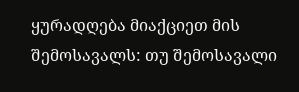ყურადღება მიაქციეთ მის შემოსავალს: თუ შემოსავალი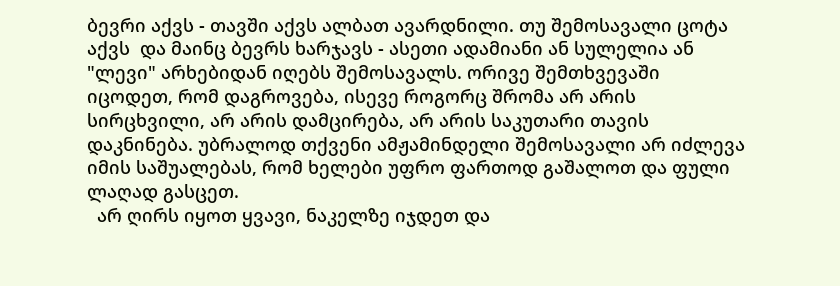ბევრი აქვს - თავში აქვს ალბათ ავარდნილი. თუ შემოსავალი ცოტა აქვს  და მაინც ბევრს ხარჯავს - ასეთი ადამიანი ან სულელია ან "ლევი" არხებიდან იღებს შემოსავალს. ორივე შემთხვევაში იცოდეთ, რომ დაგროვება, ისევე როგორც შრომა არ არის სირცხვილი, არ არის დამცირება, არ არის საკუთარი თავის დაკნინება. უბრალოდ თქვენი ამჟამინდელი შემოსავალი არ იძლევა იმის საშუალებას, რომ ხელები უფრო ფართოდ გაშალოთ და ფული ლაღად გასცეთ.
  არ ღირს იყოთ ყვავი, ნაკელზე იჯდეთ და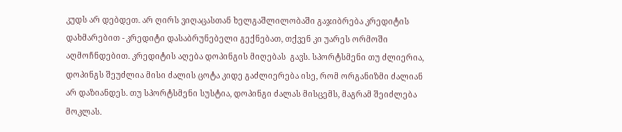კუდს არ დებდეთ. არ ღირს ვიღაცასთან ხელგაშლილობაში გაჯიბრება კრედიტის დახმარებით - კრედიტი დასაბრუნებელი გექნებათ, თქვენ კი უარეს ორმოში აღმოჩნდებით. კრედიტის აღება დოპინგის მიღებას  გავს. სპორტსმენი თუ ძლიერია, დოპინგს შეუძლია მისი ძალის ცოტა კიდე გაძლიერება ისე, რომ ორგანიზმი ძალიან არ დაზიანდეს. თუ სპორტსმენი სუსტია, დოპინგი ძალას მისცემს, მაგრამ შეიძლება მოკლას.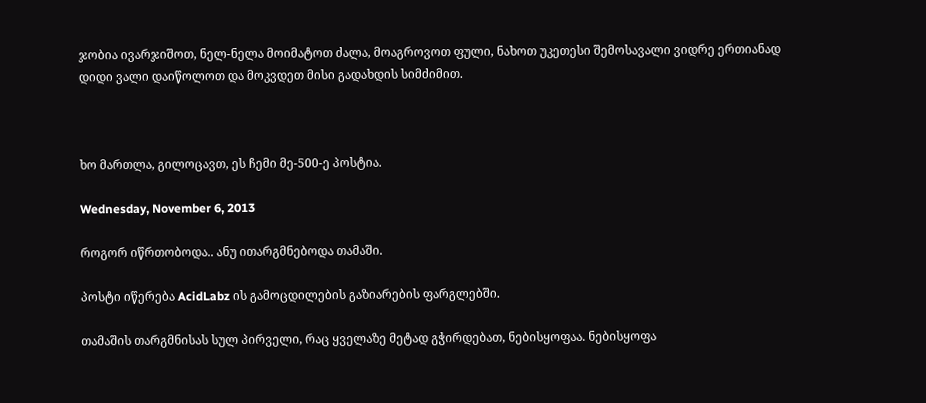ჯობია ივარჯიშოთ, ნელ-ნელა მოიმატოთ ძალა, მოაგროვოთ ფული, ნახოთ უკეთესი შემოსავალი ვიდრე ერთიანად დიდი ვალი დაიწოლოთ და მოკვდეთ მისი გადახდის სიმძიმით.



ხო მართლა, გილოცავთ, ეს ჩემი მე-500-ე პოსტია.

Wednesday, November 6, 2013

როგორ იწრთობოდა.. ანუ ითარგმნებოდა თამაში.

პოსტი იწერება AcidLabz ის გამოცდილების გაზიარების ფარგლებში.

თამაშის თარგმნისას სულ პირველი, რაც ყველაზე მეტად გჭირდებათ, ნებისყოფაა. ნებისყოფა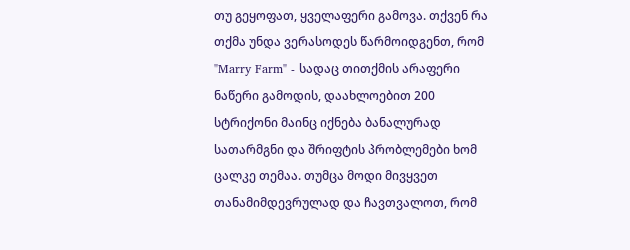თუ გეყოფათ, ყველაფერი გამოვა. თქვენ რა თქმა უნდა ვერასოდეს წარმოიდგენთ, რომ "Marry Farm" - სადაც თითქმის არაფერი ნაწერი გამოდის, დაახლოებით 200 სტრიქონი მაინც იქნება ბანალურად სათარმგნი და შრიფტის პრობლემები ხომ ცალკე თემაა. თუმცა მოდი მივყვეთ თანამიმდევრულად და ჩავთვალოთ, რომ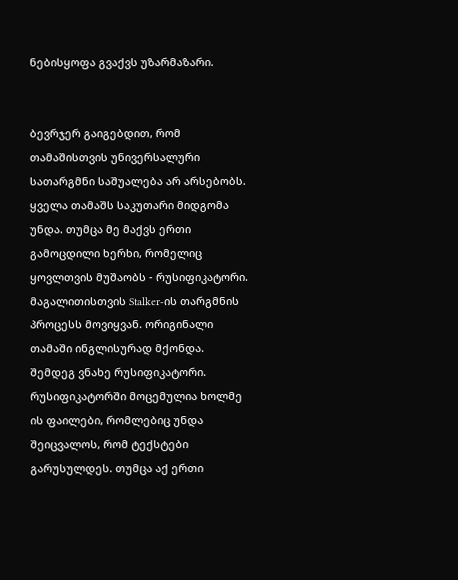ნებისყოფა გვაქვს უზარმაზარი.


ბევრჯერ გაიგებდით, რომ თამაშისთვის უნივერსალური სათარგმნი საშუალება არ არსებობს. ყველა თამაშს საკუთარი მიდგომა უნდა. თუმცა მე მაქვს ერთი გამოცდილი ხერხი, რომელიც ყოვლთვის მუშაობს - რუსიფიკატორი. მაგალითისთვის Stalker-ის თარგმნის პროცესს მოვიყვან. ორიგინალი თამაში ინგლისურად მქონდა. შემდეგ ვნახე რუსიფიკატორი. რუსიფიკატორში მოცემულია ხოლმე ის ფაილები, რომლებიც უნდა შეიცვალოს, რომ ტექსტები გარუსულდეს. თუმცა აქ ერთი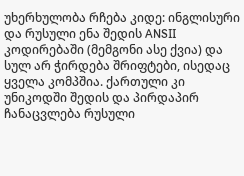უხერხულობა რჩება კიდე: ინგლისური და რუსული ენა შედის ANSII კოდირებაში (მემგონი ასე ქვია) და სულ არ ჭირდება შრიფტები, ისედაც ყველა კომპშია. ქართული კი უნიკოდში შედის და პირდაპირ ჩანაცვლება რუსული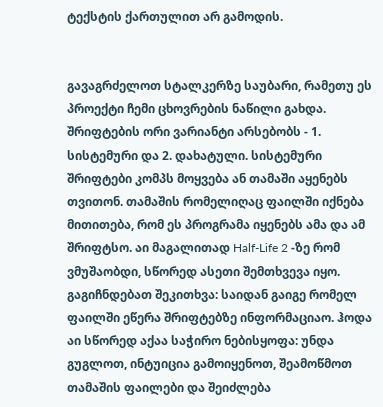ტექსტის ქართულით არ გამოდის.


გავაგრძელოთ სტალკერზე საუბარი, რამეთუ ეს პროექტი ჩემი ცხოვრების ნაწილი გახდა. შრიფტების ორი ვარიანტი არსებობს - 1. სისტემური და 2. დახატული. სისტემური შრიფტები კომპს მოყვება ან თამაში აყენებს თვითონ. თამაშის რომელიღაც ფაილში იქნება მითითება, რომ ეს პროგრამა იყენებს ამა და ამ შრიფტსო. აი მაგალითად Half-Life 2 -ზე რომ ვმუშაობდი, სწორედ ასეთი შემთხვევა იყო. გაგიჩნდებათ შეკითხვა: საიდან გაიგე რომელ ფაილში ეწერა შრიფტებზე ინფორმაციაო. ჰოდა აი სწორედ აქაა საჭირო ნებისყოფა: უნდა გუგლოთ, ინტუიცია გამოიყენოთ, შეამოწმოთ თამაშის ფაილები და შეიძლება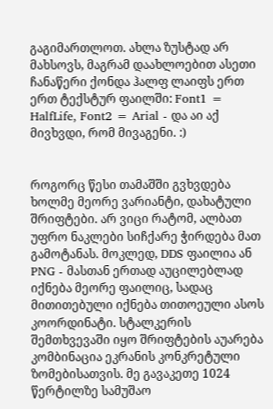გაგიმართლოთ. ახლა ზუსტად არ მახსოვს, მაგრამ დაახლოებით ასეთი ჩანაწერი ქონდა ჰალფ ლაიფს ერთ ერთ ტექსტურ ფაილში: Font1 = HalfLife, Font2 = Arial - და აი აქ მივხვდი, რომ მივაგენი. :)


როგორც წესი თამაშში გვხვდება ხოლმე მეორე ვარიანტი, დახატული შრიფტები. არ ვიცი რატომ, ალბათ უფრო ნაკლები სიჩქარე ჭირდება მათ გამოტანას. მოკლედ, DDS ფაილია ან PNG - მასთან ერთად აუცილებლად იქნება მეორე ფაილიც, სადაც მითითებული იქნება თითოეული ასოს კოორდინატი. სტალკერის შემთხვევაში იყო შრიფტების აუარება კომბინაცია ეკრანის კონკრეტული ზომებისათვის. მე გავაკეთე 1024 წერტილზე სამუშაო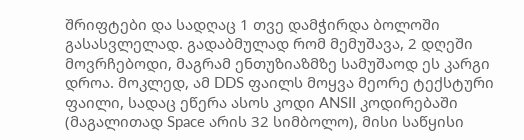შრიფტები და სადღაც 1 თვე დამჭირდა ბოლოში გასასვლელად. გადაბმულად რომ მემუშავა, 2 დღეში მოვრჩებოდი, მაგრამ ენთუზიაზმზე სამუშაოდ ეს კარგი დროა. მოკლედ, ამ DDS ფაილს მოყვა მეორე ტექსტური ფაილი, სადაც ეწერა ასოს კოდი ANSII კოდირებაში (მაგალითად Space არის 32 სიმბოლო), მისი საწყისი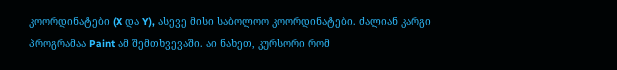კოორდინატები (X და Y), ასევე მისი საბოლოო კოორდინატები. ძალიან კარგი პროგრამაა Paint ამ შემთხვევაში. აი ნახეთ, კურსორი რომ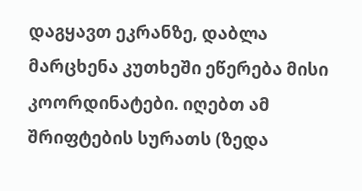დაგყავთ ეკრანზე, დაბლა მარცხენა კუთხეში ეწერება მისი კოორდინატები. იღებთ ამ შრიფტების სურათს (ზედა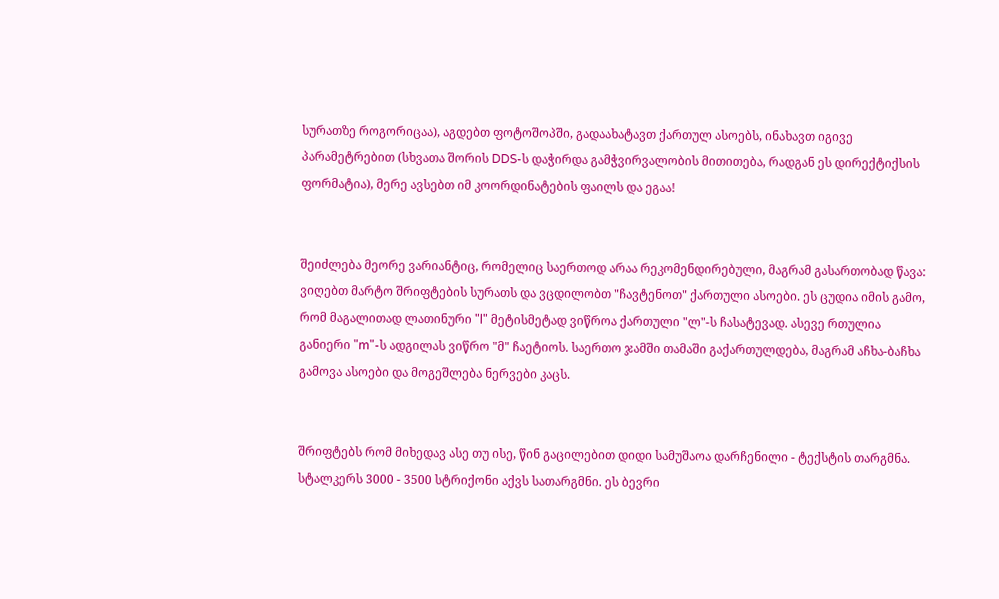სურათზე როგორიცაა), აგდებთ ფოტოშოპში, გადაახატავთ ქართულ ასოებს, ინახავთ იგივე პარამეტრებით (სხვათა შორის DDS-ს დაჭირდა გამჭვირვალობის მითითება, რადგან ეს დირექტიქსის ფორმატია), მერე ავსებთ იმ კოორდინატების ფაილს და ეგაა!


შეიძლება მეორე ვარიანტიც, რომელიც საერთოდ არაა რეკომენდირებული, მაგრამ გასართობად წავა: ვიღებთ მარტო შრიფტების სურათს და ვცდილობთ "ჩავტენოთ" ქართული ასოები. ეს ცუდია იმის გამო, რომ მაგალითად ლათინური "l" მეტისმეტად ვიწროა ქართული "ლ"-ს ჩასატევად. ასევე რთულია განიერი "m"-ს ადგილას ვიწრო "მ" ჩაეტიოს. საერთო ჯამში თამაში გაქართულდება, მაგრამ აჩხა-ბაჩხა გამოვა ასოები და მოგეშლება ნერვები კაცს.


შრიფტებს რომ მიხედავ ასე თუ ისე, წინ გაცილებით დიდი სამუშაოა დარჩენილი - ტექსტის თარგმნა. სტალკერს 3000 - 3500 სტრიქონი აქვს სათარგმნი. ეს ბევრი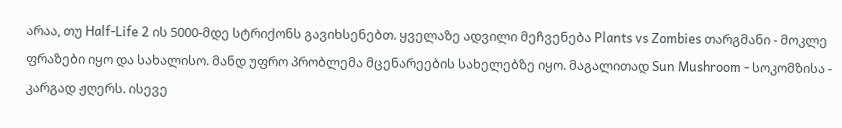არაა, თუ Half-Life 2 ის 5000-მდე სტრიქონს გავიხსენებთ. ყველაზე ადვილი მეჩვენება Plants vs Zombies თარგმანი - მოკლე ფრაზები იყო და სახალისო. მანდ უფრო პრობლემა მცენარეების სახელებზე იყო. მაგალითად Sun Mushroom - სოკომზისა - კარგად ჟღერს. ისევე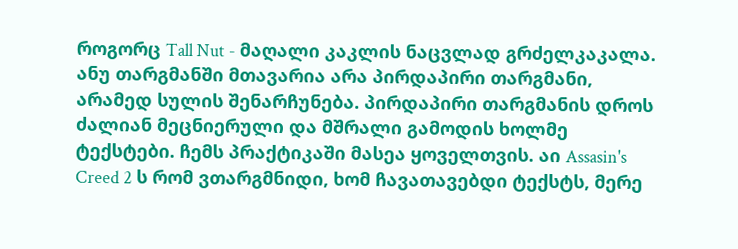როგორც Tall Nut - მაღალი კაკლის ნაცვლად გრძელკაკალა. ანუ თარგმანში მთავარია არა პირდაპირი თარგმანი, არამედ სულის შენარჩუნება. პირდაპირი თარგმანის დროს ძალიან მეცნიერული და მშრალი გამოდის ხოლმე ტექსტები. ჩემს პრაქტიკაში მასეა ყოველთვის. აი Assasin's Creed 2 ს რომ ვთარგმნიდი, ხომ ჩავათავებდი ტექსტს, მერე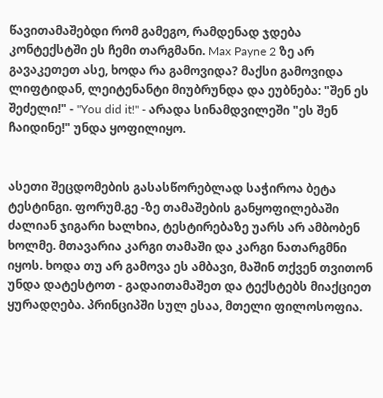წავითამაშებდი რომ გამეგო, რამდენად ჯდება კონტექსტში ეს ჩემი თარგმანი. Max Payne 2 ზე არ გავაკეთეთ ასე, ხოდა რა გამოვიდა? მაქსი გამოვიდა ლიფტიდან, ლეიტენანტი მიუბრუნდა და ეუბნება: "შენ ეს შეძელი!" - "You did it!" - არადა სინამდვილეში "ეს შენ ჩაიდინე!" უნდა ყოფილიყო.


ასეთი შეცდომების გასასწორებლად საჭიროა ბეტა ტესტინგი. ფორუმ.გე -ზე თამაშების განყოფილებაში ძალიან ჯიგარი ხალხია, ტესტირებაზე უარს არ ამბობენ ხოლმე. მთავარია კარგი თამაში და კარგი ნათარგმნი იყოს. ხოდა თუ არ გამოვა ეს ამბავი, მაშინ თქვენ თვითონ უნდა დატესტოთ - გადაითამაშეთ და ტექსტებს მიაქციეთ ყურადღება. პრინციპში სულ ესაა, მთელი ფილოსოფია.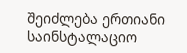შეიძლება ერთიანი საინსტალაციო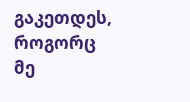გაკეთდეს, როგორც მე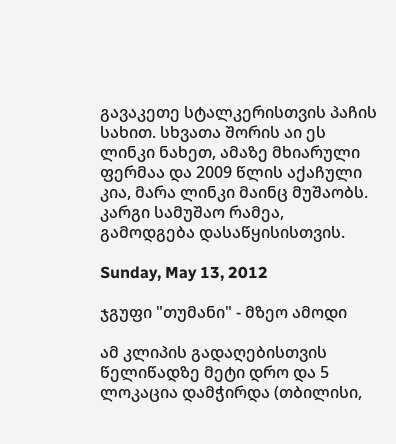გავაკეთე სტალკერისთვის პაჩის სახით. სხვათა შორის აი ეს ლინკი ნახეთ, ამაზე მხიარული ფერმაა და 2009 წლის აქაჩული კია, მარა ლინკი მაინც მუშაობს. კარგი სამუშაო რამეა, გამოდგება დასაწყისისთვის.

Sunday, May 13, 2012

ჯგუფი "თუმანი" - მზეო ამოდი

ამ კლიპის გადაღებისთვის წელიწადზე მეტი დრო და 5 ლოკაცია დამჭირდა (თბილისი,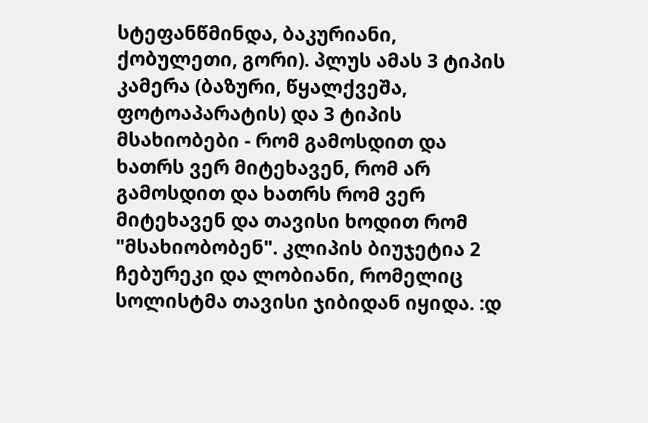სტეფანწმინდა, ბაკურიანი, ქობულეთი, გორი). პლუს ამას 3 ტიპის კამერა (ბაზური, წყალქვეშა, ფოტოაპარატის) და 3 ტიპის მსახიობები - რომ გამოსდით და ხათრს ვერ მიტეხავენ, რომ არ გამოსდით და ხათრს რომ ვერ მიტეხავენ და თავისი ხოდით რომ "მსახიობობენ". კლიპის ბიუჯეტია 2 ჩებურეკი და ლობიანი, რომელიც სოლისტმა თავისი ჯიბიდან იყიდა. :დ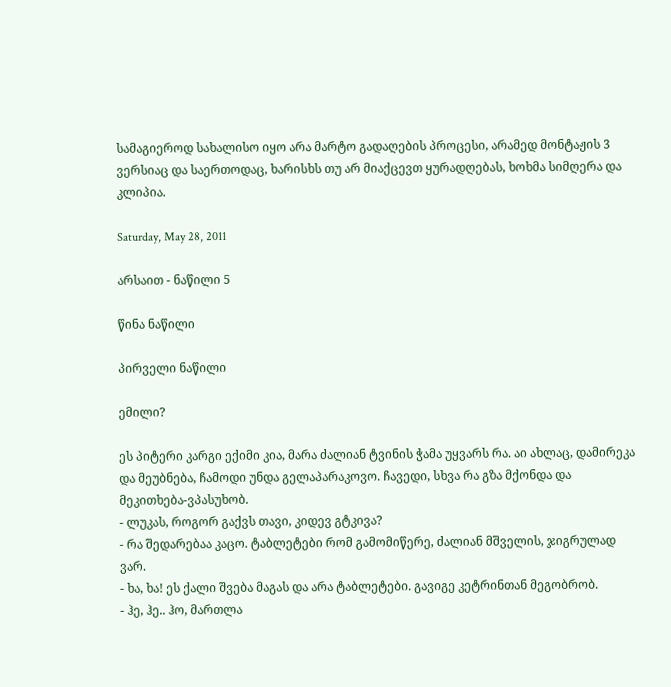სამაგიეროდ სახალისო იყო არა მარტო გადაღების პროცესი, არამედ მონტაჟის 3 ვერსიაც და საერთოდაც, ხარისხს თუ არ მიაქცევთ ყურადღებას, ხოხმა სიმღერა და კლიპია.

Saturday, May 28, 2011

არსაით - ნაწილი 5

წინა ნაწილი

პირველი ნაწილი

ემილი?

ეს პიტერი კარგი ექიმი კია, მარა ძალიან ტვინის ჭამა უყვარს რა. აი ახლაც, დამირეკა და მეუბნება, ჩამოდი უნდა გელაპარაკოვო. ჩავედი, სხვა რა გზა მქონდა და მეკითხება-ვპასუხობ.
- ლუკას, როგორ გაქვს თავი, კიდევ გტკივა?
- რა შედარებაა კაცო. ტაბლეტები რომ გამომიწერე, ძალიან მშველის, ჯიგრულად ვარ.
- ხა, ხა! ეს ქალი შვება მაგას და არა ტაბლეტები. გავიგე კეტრინთან მეგობრობ.
- ჰე, ჰე.. ჰო, მართლა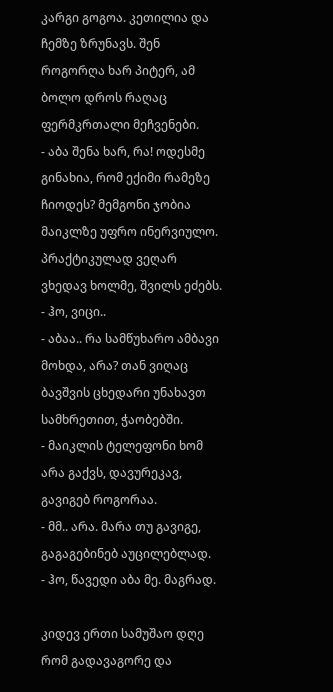კარგი გოგოა. კეთილია და ჩემზე ზრუნავს. შენ როგორღა ხარ პიტერ, ამ ბოლო დროს რაღაც ფერმკრთალი მეჩვენები.
- აბა შენა ხარ, რა! ოდესმე გინახია, რომ ექიმი რამეზე ჩიოდეს? მემგონი ჯობია მაიკლზე უფრო ინერვიულო. პრაქტიკულად ვეღარ ვხედავ ხოლმე, შვილს ეძებს.
- ჰო, ვიცი..
- აბაა.. რა სამწუხარო ამბავი მოხდა, არა? თან ვიღაც ბავშვის ცხედარი უნახავთ სამხრეთით, ჭაობებში.
- მაიკლის ტელეფონი ხომ არა გაქვს, დავურეკავ, გავიგებ როგორაა.
- მმ.. არა. მარა თუ გავიგე, გაგაგებინებ აუცილებლად.
- ჰო, წავედი აბა მე. მაგრად.

კიდევ ერთი სამუშაო დღე რომ გადავაგორე და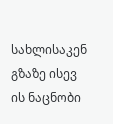სახლისაკენ გზაზე ისევ ის ნაცნობი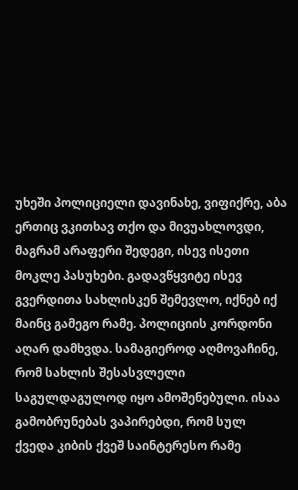უხეში პოლიციელი დავინახე, ვიფიქრე, აბა ერთიც ვკითხავ თქო და მივუახლოვდი, მაგრამ არაფერი შედეგი, ისევ ისეთი მოკლე პასუხები. გადავწყვიტე ისევ გვერდითა სახლისკენ შემევლო, იქნებ იქ მაინც გამეგო რამე. პოლიციის კორდონი აღარ დამხვდა. სამაგიეროდ აღმოვაჩინე, რომ სახლის შესასვლელი საგულდაგულოდ იყო ამოშენებული. ისაა გამობრუნებას ვაპირებდი, რომ სულ ქვედა კიბის ქვეშ საინტერესო რამე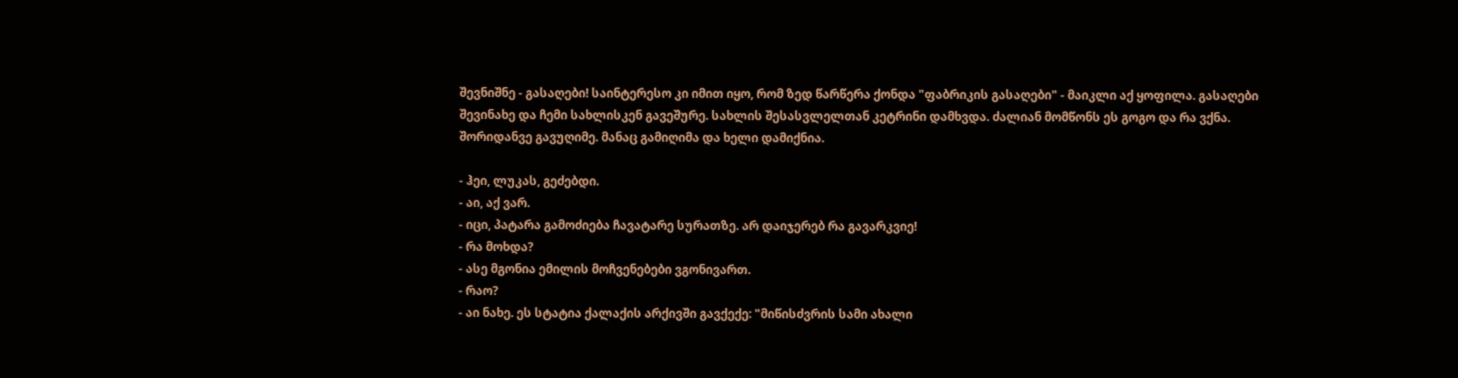შევნიშნე - გასაღები! საინტერესო კი იმით იყო, რომ ზედ წარწერა ქონდა "ფაბრიკის გასაღები" - მაიკლი აქ ყოფილა. გასაღები შევინახე და ჩემი სახლისკენ გავეშურე. სახლის შესასვლელთან კეტრინი დამხვდა. ძალიან მომწონს ეს გოგო და რა ვქნა. შორიდანვე გავუღიმე. მანაც გამიღიმა და ხელი დამიქნია.

- ჰეი, ლუკას, გეძებდი.
- აი, აქ ვარ.
- იცი, პატარა გამოძიება ჩავატარე სურათზე. არ დაიჯერებ რა გავარკვიე!
- რა მოხდა?
- ასე მგონია ემილის მოჩვენებები ვგონივართ.
- რაო?
- აი ნახე. ეს სტატია ქალაქის არქივში გავქექე: "მიწისძვრის სამი ახალი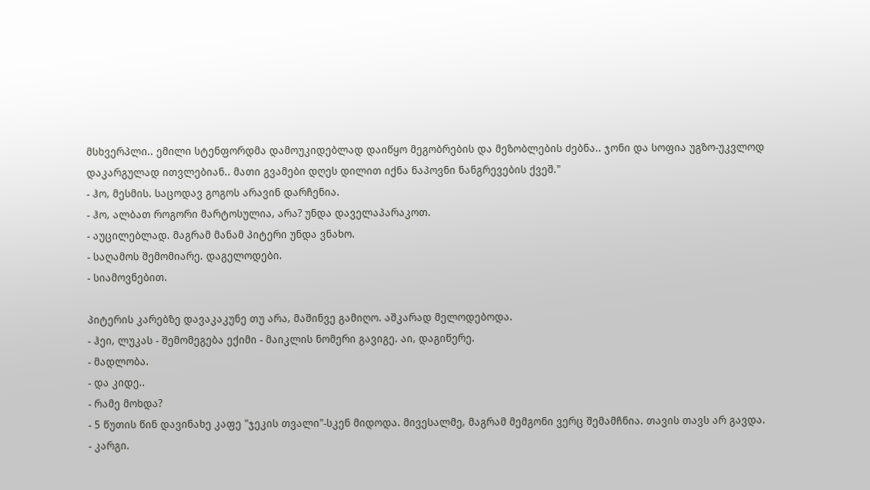მსხვერპლი.. ემილი სტენფორდმა დამოუკიდებლად დაიწყო მეგობრების და მეზობლების ძებნა.. ჯონი და სოფია უგზო-უკვლოდ დაკარგულად ითვლებიან.. მათი გვამები დღეს დილით იქნა ნაპოვნი ნანგრევების ქვეშ."
- ჰო, მესმის. საცოდავ გოგოს არავინ დარჩენია.
- ჰო, ალბათ როგორი მარტოსულია, არა? უნდა დაველაპარაკოთ.
- აუცილებლად. მაგრამ მანამ პიტერი უნდა ვნახო.
- საღამოს შემომიარე. დაგელოდები.
- სიამოვნებით.

პიტერის კარებზე დავაკაკუნე თუ არა, მაშინვე გამიღო. აშკარად მელოდებოდა.
- ჰეი, ლუკას - შემომეგება ექიმი - მაიკლის ნომერი გავიგე. აი, დაგიწერე.
- მადლობა.
- და კიდე..
- რამე მოხდა?
- 5 წუთის წინ დავინახე კაფე "ჯეკის თვალი"-სკენ მიდოდა. მივესალმე, მაგრამ მემგონი ვერც შემამჩნია. თავის თავს არ გავდა.
- კარგი.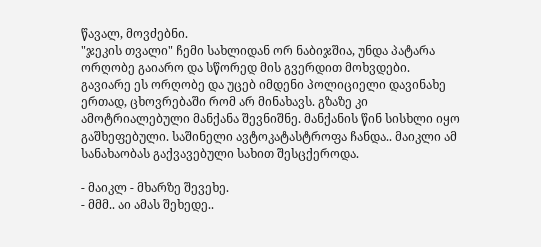წავალ, მოვძებნი.
"ჯეკის თვალი" ჩემი სახლიდან ორ ნაბიჯშია, უნდა პატარა ორღობე გაიარო და სწორედ მის გვერდით მოხვდები. გავიარე ეს ორღობე და უცებ იმდენი პოლიციელი დავინახე ერთად, ცხოვრებაში რომ არ მინახავს. გზაზე კი ამოტრიალებული მანქანა შევნიშნე. მანქანის წინ სისხლი იყო გაშხეფებული. საშინელი ავტოკატასტროფა ჩანდა.. მაიკლი ამ სანახაობას გაქვავებული სახით შესცქეროდა.

- მაიკლ - მხარზე შევეხე.
- მმმ.. აი ამას შეხედე..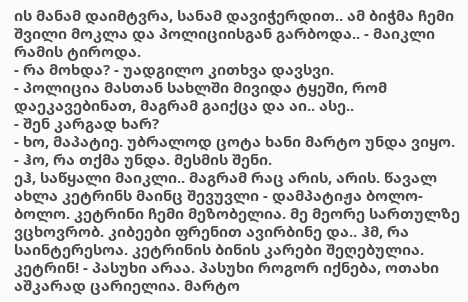ის მანამ დაიმტვრა, სანამ დავიჭერდით.. ამ ბიჭმა ჩემი შვილი მოკლა და პოლიციისგან გარბოდა.. - მაიკლი რამის ტიროდა.
- რა მოხდა? - უადგილო კითხვა დავსვი.
- პოლიცია მასთან სახლში მივიდა ტყეში, რომ დაეკავებინათ, მაგრამ გაიქცა და აი.. ასე..
- შენ კარგად ხარ?
- ხო, მაპატიე. უბრალოდ ცოტა ხანი მარტო უნდა ვიყო.
- ჰო, რა თქმა უნდა. მესმის შენი.
ეჰ, საწყალი მაიკლი.. მაგრამ რაც არის, არის. წავალ ახლა კეტრინს მაინც შევუვლი - დამპატიჟა ბოლო-ბოლო. კეტრინი ჩემი მეზობელია. მე მეორე სართულზე ვცხოვრობ. კიბეები ფრენით ავირბინე და.. ჰმ, რა საინტერესოა. კეტრინის ბინის კარები შეღებულია. კეტრინ! - პასუხი არაა. პასუხი როგორ იქნება, ოთახი აშკარად ცარიელია. მარტო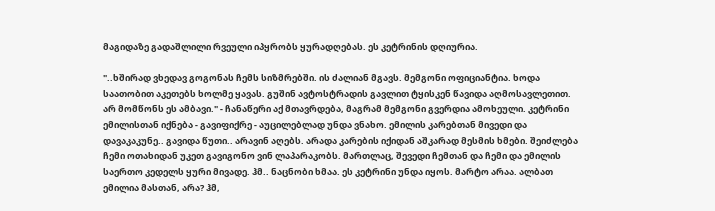მაგიდაზე გადაშლილი რვეული იპყრობს ყურადღებას. ეს კეტრინის დღიურია.

"..ხშირად ვხედავ გოგონას ჩემს სიზმრებში. ის ძალიან მგავს. მემგონი ოფიციანტია. ხოდა საათობით აკეთებს ხოლმე ყავას. გუშინ ავტოსტრადის გავლით ტყისკენ წავიდა აღმოსავლეთით. არ მომწონს ეს ამბავი." - ჩანაწერი აქ მთავრდება, მაგრამ მემგონი გვერდია ამოხეული. კეტრინი ემილისთან იქნება - გავიფიქრე - აუცილებლად უნდა ვნახო. ემილის კარებთან მივედი და დავაკაკუნე.. გავიდა წუთი.. არავინ აღებს. არადა კარების იქიდან აშკარად მესმის ხმები. შეიძლება ჩემი ოთახიდან უკეთ გავიგონო ვინ ლაპარაკობს. მართლაც, შევედი ჩემთან და ჩემი და ემილის საერთო კედელს ყური მივადე. ჰმ.. ნაცნობი ხმაა. ეს კეტრინი უნდა იყოს. მარტო არაა. ალბათ ემილია მასთან, არა? ჰმ,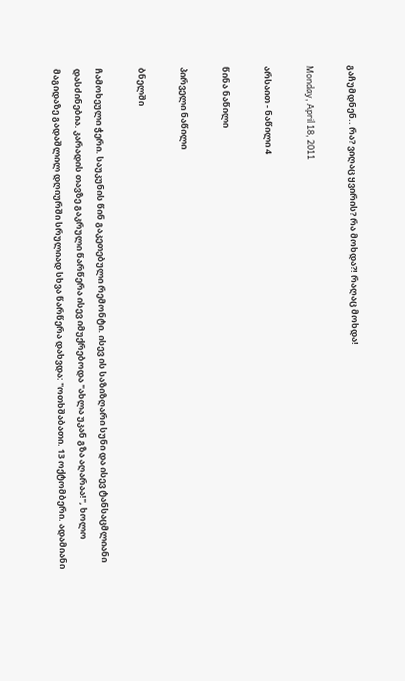გაჩუმდნენ.. რა? ვიღაც ყვირის? რა მოხდა?! რაღაც მოხდა!

Monday, April 18, 2011

არსაით - ნაწილი 4

წინა ნაწილი

პირველი ნაწილი

ბნელში

ჩამოხეული ჭერი. საუკუნის წინ გაკეთებული რემონტი. ისევ ის საზიზღარი სუნი და ისევ ტანსაცმლიანი დასძინებია. კარადის თავზე გაკრული წარწერა ისევ იმუქრებოდა "ახლა უკან გზა აღარაა!", ხოლო მაგიდაზე გადაშლილ დღიურში სრულიად სხვა წარწერა დახვდა: "ოთხშაბათი. 13 ოქტომბერი. ადამიანი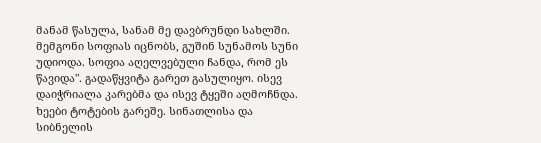მანამ წასულა, სანამ მე დავბრუნდი სახლში. მემგონი სოფიას იცნობს, გუშინ სუნამოს სუნი უდიოდა. სოფია აღელვებული ჩანდა, რომ ეს წავიდა". გადაწყვიტა გარეთ გასულიყო. ისევ დაიჭრიალა კარებმა და ისევ ტყეში აღმოჩნდა. ხეები ტოტების გარეშე. სინათლისა და სიბნელის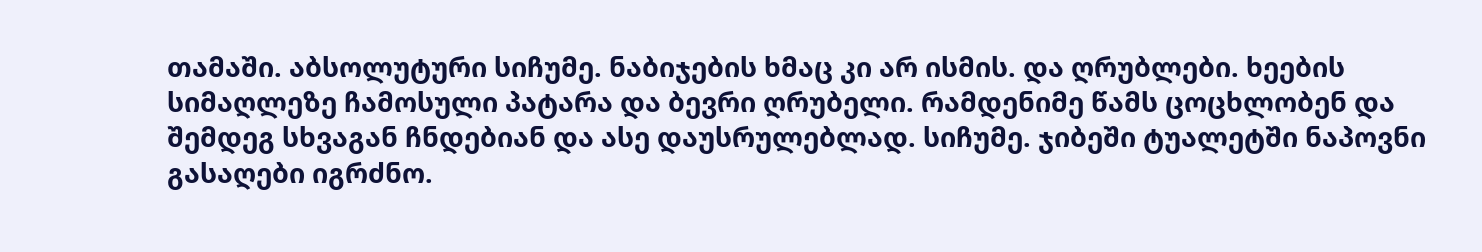თამაში. აბსოლუტური სიჩუმე. ნაბიჯების ხმაც კი არ ისმის. და ღრუბლები. ხეების სიმაღლეზე ჩამოსული პატარა და ბევრი ღრუბელი. რამდენიმე წამს ცოცხლობენ და შემდეგ სხვაგან ჩნდებიან და ასე დაუსრულებლად. სიჩუმე. ჯიბეში ტუალეტში ნაპოვნი გასაღები იგრძნო.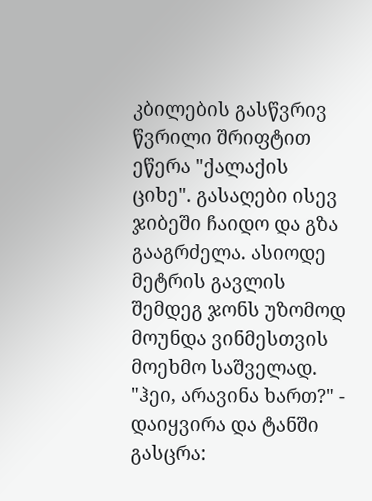კბილების გასწვრივ წვრილი შრიფტით ეწერა "ქალაქის ციხე". გასაღები ისევ ჯიბეში ჩაიდო და გზა გააგრძელა. ასიოდე მეტრის გავლის შემდეგ ჯონს უზომოდ მოუნდა ვინმესთვის მოეხმო საშველად. "ჰეი, არავინა ხართ?" - დაიყვირა და ტანში გასცრა: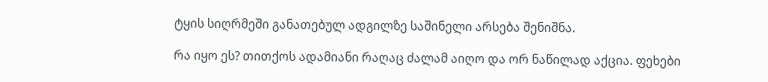ტყის სიღრმეში განათებულ ადგილზე საშინელი არსება შენიშნა.

რა იყო ეს? თითქოს ადამიანი რაღაც ძალამ აიღო და ორ ნაწილად აქცია. ფეხები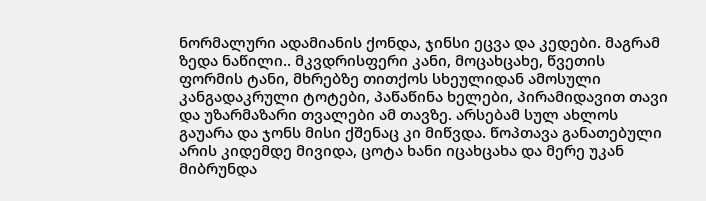ნორმალური ადამიანის ქონდა, ჯინსი ეცვა და კედები. მაგრამ ზედა ნაწილი.. მკვდრისფერი კანი, მოცახცახე, წვეთის ფორმის ტანი, მხრებზე თითქოს სხეულიდან ამოსული კანგადაკრული ტოტები, პაწაწინა ხელები, პირამიდავით თავი და უზარმაზარი თვალები ამ თავზე. არსებამ სულ ახლოს გაუარა და ჯონს მისი ქშენაც კი მიწვდა. წოპთავა განათებული არის კიდემდე მივიდა, ცოტა ხანი იცახცახა და მერე უკან მიბრუნდა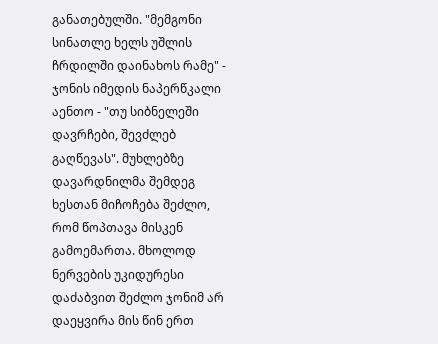განათებულში. "მემგონი სინათლე ხელს უშლის ჩრდილში დაინახოს რამე" - ჯონის იმედის ნაპერწკალი აენთო - "თუ სიბნელეში დავრჩები, შევძლებ გაღწევას". მუხლებზე დავარდნილმა შემდეგ ხესთან მიჩოჩება შეძლო, რომ წოპთავა მისკენ გამოემართა. მხოლოდ ნერვების უკიდურესი დაძაბვით შეძლო ჯონიმ არ დაეყვირა მის წინ ერთ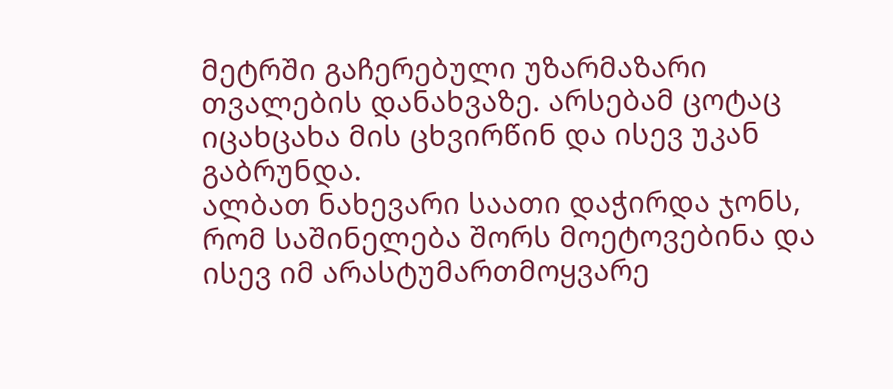მეტრში გაჩერებული უზარმაზარი თვალების დანახვაზე. არსებამ ცოტაც იცახცახა მის ცხვირწინ და ისევ უკან გაბრუნდა.
ალბათ ნახევარი საათი დაჭირდა ჯონს, რომ საშინელება შორს მოეტოვებინა და ისევ იმ არასტუმართმოყვარე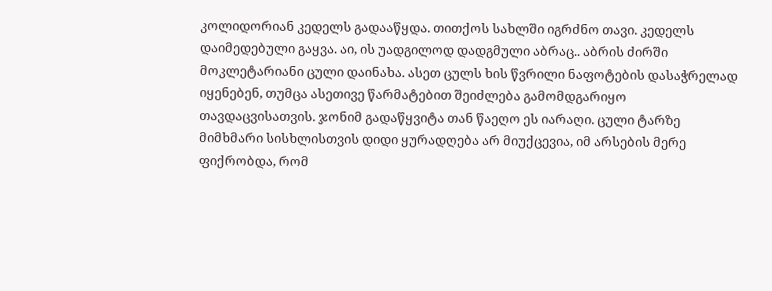კოლიდორიან კედელს გადააწყდა. თითქოს სახლში იგრძნო თავი. კედელს დაიმედებული გაყვა. აი, ის უადგილოდ დადგმული აბრაც.. აბრის ძირში მოკლეტარიანი ცული დაინახა. ასეთ ცულს ხის წვრილი ნაფოტების დასაჭრელად იყენებენ, თუმცა ასეთივე წარმატებით შეიძლება გამომდგარიყო თავდაცვისათვის. ჯონიმ გადაწყვიტა თან წაეღო ეს იარაღი. ცული ტარზე მიმხმარი სისხლისთვის დიდი ყურადღება არ მიუქცევია, იმ არსების მერე ფიქრობდა, რომ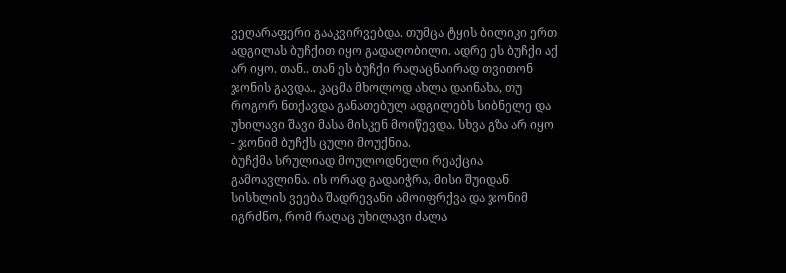ვეღარაფერი გააკვირვებდა. თუმცა ტყის ბილიკი ერთ ადგილას ბუჩქით იყო გადაღობილი. ადრე ეს ბუჩქი აქ არ იყო. თან.. თან ეს ბუჩქი რაღაცნაირად თვითონ ჯონის გავდა.. კაცმა მხოლოდ ახლა დაინახა, თუ როგორ ნთქავდა განათებულ ადგილებს სიბნელე და უხილავი შავი მასა მისკენ მოიწევდა. სხვა გზა არ იყო - ჯონიმ ბუჩქს ცული მოუქნია.
ბუჩქმა სრულიად მოულოდნელი რეაქცია გამოავლინა. ის ორად გადაიჭრა, მისი შუიდან სისხლის ვეება შადრევანი ამოიფრქვა და ჯონიმ იგრძნო, რომ რაღაც უხილავი ძალა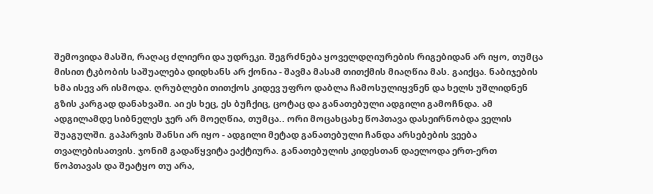შემოვიდა მასში, რაღაც ძლიერი და უდრეკი. შეგრძნება ყოველდღიურების რიგებიდან არ იყო, თუმცა მისით ტკბობის საშუალება დიდხანს არ ქონია - შავმა მასამ თითქმის მიაღწია მას. გაიქცა. ნაბიჯების ხმა ისევ არ ისმოდა. ღრუბლები თითქოს კიდევ უფრო დაბლა ჩამოსულიყვნენ და ხელს უშლიდნენ გზის კარგად დანახვაში. აი ეს ხეც, ეს ბუჩქიც, ცოტაც და განათებული ადგილი გამოჩნდა. ამ ადგილამდე სიბნელეს ჯერ არ მოეღწია, თუმცა.. ორი მოცახცახე წოპთავა დასეირნობდა ველის შუაგულში. გაპარვის შანსი არ იყო - ადგილი მეტად განათებული ჩანდა არსებების ვეება თვალებისათვის. ჯონიმ გადაწყვიტა ეაქტიურა. განათებულის კიდესთან დაელოდა ერთ-ერთ წოპთავას და შეატყო თუ არა,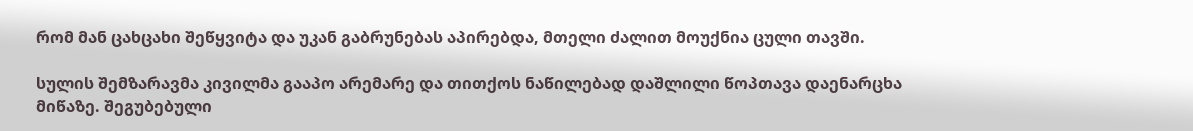რომ მან ცახცახი შეწყვიტა და უკან გაბრუნებას აპირებდა, მთელი ძალით მოუქნია ცული თავში.

სულის შემზარავმა კივილმა გააპო არემარე და თითქოს ნაწილებად დაშლილი წოპთავა დაენარცხა მიწაზე. შეგუბებული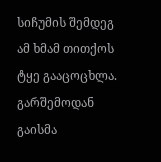სიჩუმის შემდეგ ამ ხმამ თითქოს ტყე გააცოცხლა. გარშემოდან გაისმა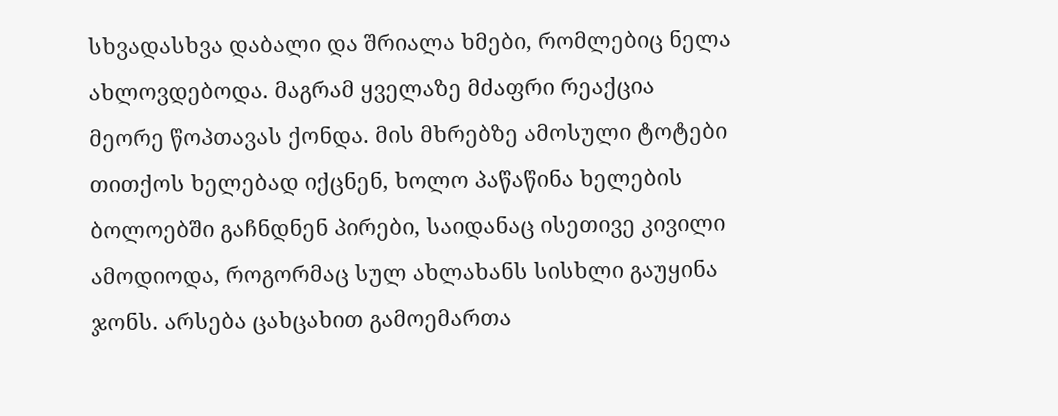სხვადასხვა დაბალი და შრიალა ხმები, რომლებიც ნელა ახლოვდებოდა. მაგრამ ყველაზე მძაფრი რეაქცია მეორე წოპთავას ქონდა. მის მხრებზე ამოსული ტოტები თითქოს ხელებად იქცნენ, ხოლო პაწაწინა ხელების ბოლოებში გაჩნდნენ პირები, საიდანაც ისეთივე კივილი ამოდიოდა, როგორმაც სულ ახლახანს სისხლი გაუყინა ჯონს. არსება ცახცახით გამოემართა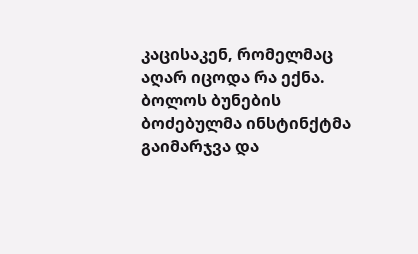კაცისაკენ, რომელმაც აღარ იცოდა რა ექნა. ბოლოს ბუნების ბოძებულმა ინსტინქტმა გაიმარჯვა და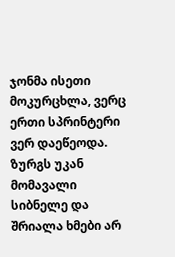ჯონმა ისეთი მოკურცხლა, ვერც ერთი სპრინტერი ვერ დაეწეოდა. ზურგს უკან მომავალი სიბნელე და შრიალა ხმები არ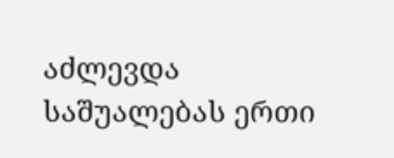აძლევდა საშუალებას ერთი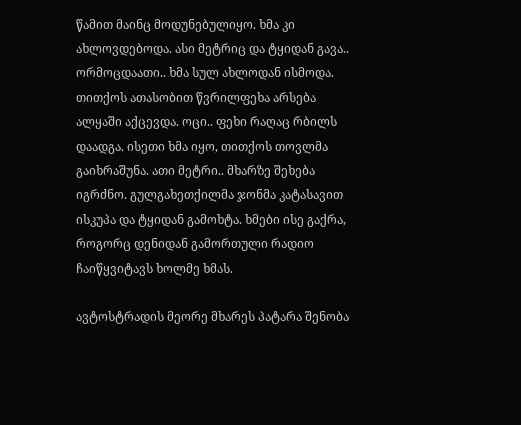წამით მაინც მოდუნებულიყო. ხმა კი ახლოვდებოდა. ასი მეტრიც და ტყიდან გავა.. ორმოცდაათი.. ხმა სულ ახლოდან ისმოდა. თითქოს ათასობით წვრილფეხა არსება ალყაში აქცევდა. ოცი.. ფეხი რაღაც რბილს დაადგა. ისეთი ხმა იყო, თითქოს თოვლმა გაიხრაშუნა. ათი მეტრი.. მხარზე შეხება იგრძნო. გულგახეთქილმა ჯონმა კატასავით ისკუპა და ტყიდან გამოხტა. ხმები ისე გაქრა, როგორც დენიდან გამორთული რადიო ჩაიწყვიტავს ხოლმე ხმას.

ავტოსტრადის მეორე მხარეს პატარა შენობა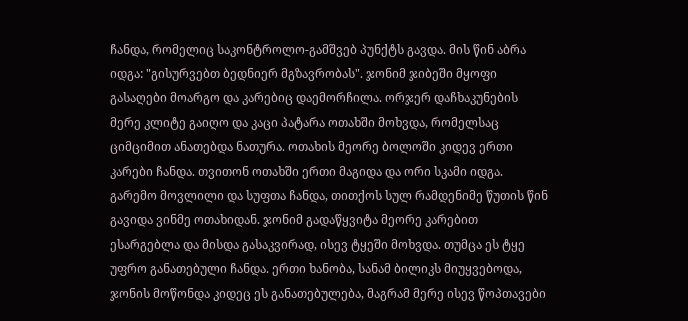ჩანდა, რომელიც საკონტროლო-გამშვებ პუნქტს გავდა. მის წინ აბრა იდგა: "გისურვებთ ბედნიერ მგზავრობას". ჯონიმ ჯიბეში მყოფი გასაღები მოარგო და კარებიც დაემორჩილა. ორჯერ დაჩხაკუნების მერე კლიტე გაიღო და კაცი პატარა ოთახში მოხვდა, რომელსაც ციმციმით ანათებდა ნათურა. ოთახის მეორე ბოლოში კიდევ ერთი კარები ჩანდა. თვითონ ოთახში ერთი მაგიდა და ორი სკამი იდგა. გარემო მოვლილი და სუფთა ჩანდა, თითქოს სულ რამდენიმე წუთის წინ გავიდა ვინმე ოთახიდან. ჯონიმ გადაწყვიტა მეორე კარებით ესარგებლა და მისდა გასაკვირად, ისევ ტყეში მოხვდა. თუმცა ეს ტყე უფრო განათებული ჩანდა. ერთი ხანობა, სანამ ბილიკს მიუყვებოდა, ჯონის მოწონდა კიდეც ეს განათებულება, მაგრამ მერე ისევ წოპთავები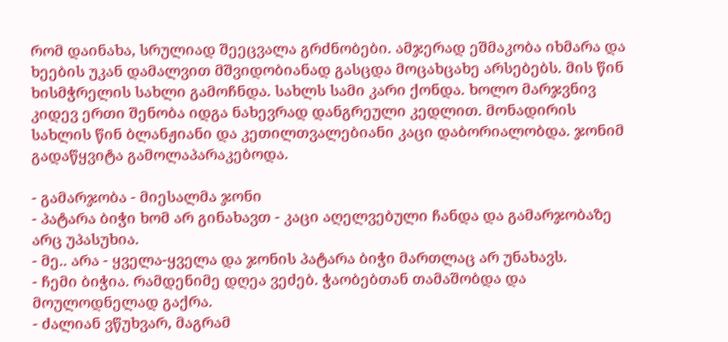რომ დაინახა, სრულიად შეეცვალა გრძნობები. ამჯერად ეშმაკობა იხმარა და ხეების უკან დამალვით მშვიდობიანად გასცდა მოცახცახე არსებებს. მის წინ ხისმჭრელის სახლი გამოჩნდა. სახლს სამი კარი ქონდა. ხოლო მარჯვნივ კიდევ ერთი შენობა იდგა ნახევრად დანგრეული კედლით. მონადირის სახლის წინ ბლანჟიანი და კეთილთვალებიანი კაცი დაბორიალობდა. ჯონიმ გადაწყვიტა გამოლაპარაკებოდა.

- გამარჯობა - მიესალმა ჯონი
- პატარა ბიჭი ხომ არ გინახავთ - კაცი აღელვებული ჩანდა და გამარჯობაზე არც უპასუხია.
- მე.. არა - ყველა-ყველა და ჯონის პატარა ბიჭი მართლაც არ უნახავს.
- ჩემი ბიჭია. რამდენიმე დღეა ვეძებ. ჭაობებთან თამაშობდა და მოულოდნელად გაქრა.
- ძალიან ვწუხვარ, მაგრამ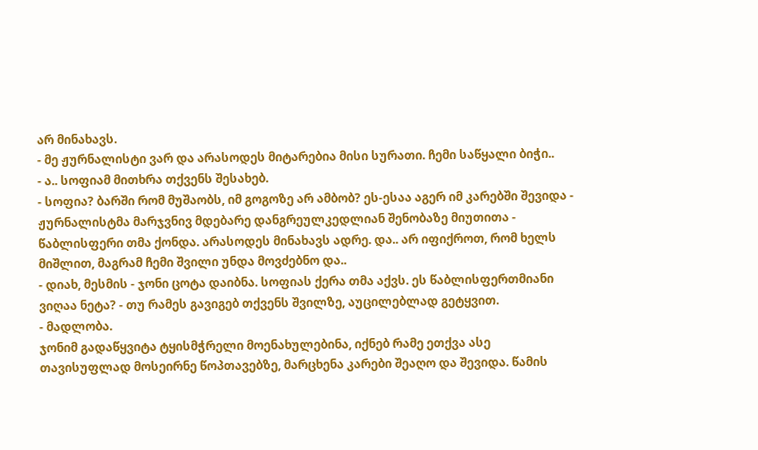არ მინახავს.
- მე ჟურნალისტი ვარ და არასოდეს მიტარებია მისი სურათი. ჩემი საწყალი ბიჭი..
- ა.. სოფიამ მითხრა თქვენს შესახებ.
- სოფია? ბარში რომ მუშაობს, იმ გოგოზე არ ამბობ? ეს-ესაა აგერ იმ კარებში შევიდა - ჟურნალისტმა მარჯვნივ მდებარე დანგრეულკედლიან შენობაზე მიუთითა - წაბლისფერი თმა ქონდა. არასოდეს მინახავს ადრე. და.. არ იფიქროთ, რომ ხელს მიშლით, მაგრამ ჩემი შვილი უნდა მოვძებნო და..
- დიახ, მესმის - ჯონი ცოტა დაიბნა. სოფიას ქერა თმა აქვს. ეს წაბლისფერთმიანი ვიღაა ნეტა? - თუ რამეს გავიგებ თქვენს შვილზე, აუცილებლად გეტყვით.
- მადლობა.
ჯონიმ გადაწყვიტა ტყისმჭრელი მოენახულებინა, იქნებ რამე ეთქვა ასე თავისუფლად მოსეირნე წოპთავებზე, მარცხენა კარები შეაღო და შევიდა. წამის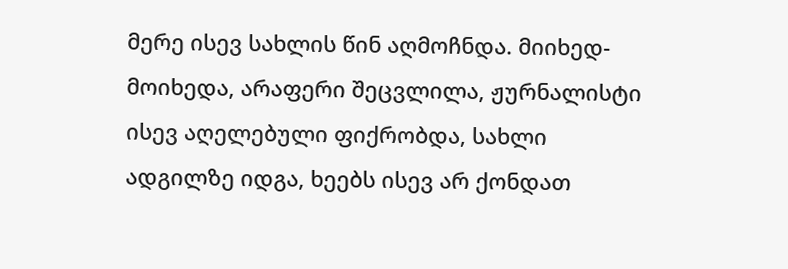მერე ისევ სახლის წინ აღმოჩნდა. მიიხედ-მოიხედა, არაფერი შეცვლილა, ჟურნალისტი ისევ აღელებული ფიქრობდა, სახლი ადგილზე იდგა, ხეებს ისევ არ ქონდათ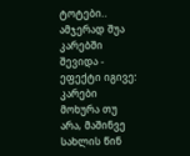ტოტები.. ამჯერად შუა კარებში შევიდა - ეფექტი იგივე: კარები მოხურა თუ არა, მაშინვე სახლის წინ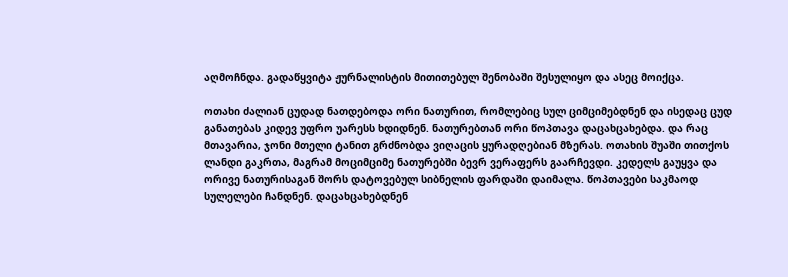აღმოჩნდა. გადაწყვიტა ჟურნალისტის მითითებულ შენობაში შესულიყო და ასეც მოიქცა.

ოთახი ძალიან ცუდად ნათდებოდა ორი ნათურით, რომლებიც სულ ციმციმებდნენ და ისედაც ცუდ განათებას კიდევ უფრო უარესს ხდიდნენ. ნათურებთან ორი წოპთავა დაცახცახებდა. და რაც მთავარია, ჯონი მთელი ტანით გრძნობდა ვიღაცის ყურადღებიან მზერას. ოთახის შუაში თითქოს ლანდი გაკრთა, მაგრამ მოციმციმე ნათურებში ბევრ ვერაფერს გაარჩევდი. კედელს გაუყვა და ორივე ნათურისაგან შორს დატოვებულ სიბნელის ფარდაში დაიმალა. წოპთავები საკმაოდ სულელები ჩანდნენ. დაცახცახებდნენ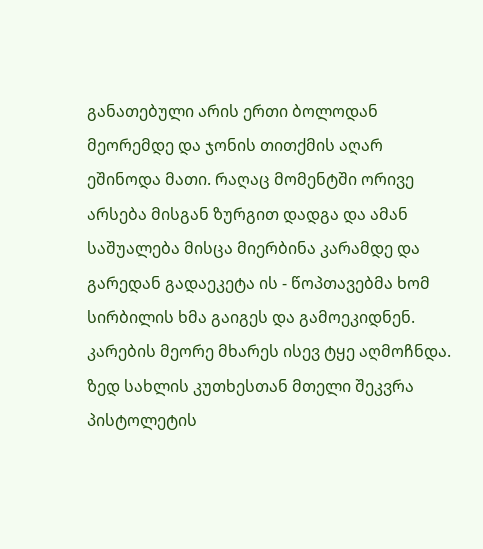განათებული არის ერთი ბოლოდან მეორემდე და ჯონის თითქმის აღარ ეშინოდა მათი. რაღაც მომენტში ორივე არსება მისგან ზურგით დადგა და ამან საშუალება მისცა მიერბინა კარამდე და გარედან გადაეკეტა ის - წოპთავებმა ხომ სირბილის ხმა გაიგეს და გამოეკიდნენ. კარების მეორე მხარეს ისევ ტყე აღმოჩნდა. ზედ სახლის კუთხესთან მთელი შეკვრა პისტოლეტის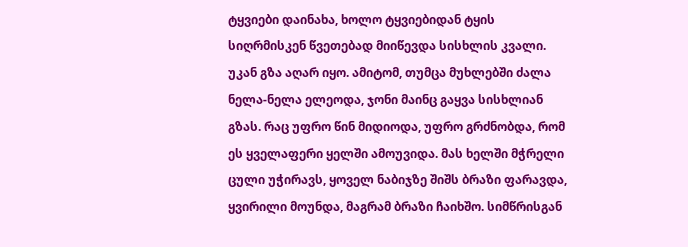ტყვიები დაინახა, ხოლო ტყვიებიდან ტყის სიღრმისკენ წვეთებად მიიწევდა სისხლის კვალი.
უკან გზა აღარ იყო. ამიტომ, თუმცა მუხლებში ძალა ნელა-ნელა ელეოდა, ჯონი მაინც გაყვა სისხლიან გზას. რაც უფრო წინ მიდიოდა, უფრო გრძნობდა, რომ ეს ყველაფერი ყელში ამოუვიდა. მას ხელში მჭრელი ცული უჭირავს, ყოველ ნაბიჯზე შიშს ბრაზი ფარავდა, ყვირილი მოუნდა, მაგრამ ბრაზი ჩაიხშო. სიმწრისგან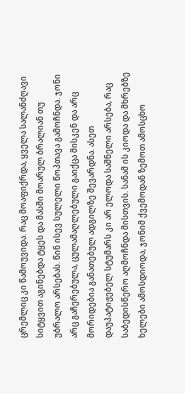ცრემლიც კი წამოუვიდა. რაც მოაფიქრდა, ყველა სალანძღავი სიტყვით აგინებდა ტყეს და მასში მოარულ ბრალიან თუ უბრალო არსებას. წინ ისევ სულელი წოპთავა გამოჩნდა. ჯონი არც გაჩერებულა, ცულამაღლებული გაიქცა მისკენ და არც მორიდებია განათებულ ადგილზე შევარდნა. ასეთ დაუპატიჟებელ სტუმარს კი არ ელოდა საშნელი არსება, რაც საბედისწერო აღმოჩნდა მისთვის. სანამ ის კიოდა და მხრებზე ხელები ამოსდიოდა, ჯონიმ ქვემოდან ზემოთ ამოსცხო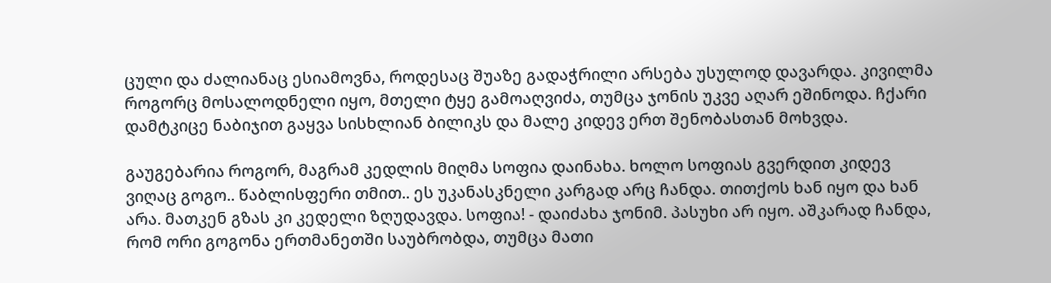ცული და ძალიანაც ესიამოვნა, როდესაც შუაზე გადაჭრილი არსება უსულოდ დავარდა. კივილმა როგორც მოსალოდნელი იყო, მთელი ტყე გამოაღვიძა, თუმცა ჯონის უკვე აღარ ეშინოდა. ჩქარი დამტკიცე ნაბიჯით გაყვა სისხლიან ბილიკს და მალე კიდევ ერთ შენობასთან მოხვდა.

გაუგებარია როგორ, მაგრამ კედლის მიღმა სოფია დაინახა. ხოლო სოფიას გვერდით კიდევ ვიღაც გოგო.. წაბლისფერი თმით.. ეს უკანასკნელი კარგად არც ჩანდა. თითქოს ხან იყო და ხან არა. მათკენ გზას კი კედელი ზღუდავდა. სოფია! - დაიძახა ჯონიმ. პასუხი არ იყო. აშკარად ჩანდა, რომ ორი გოგონა ერთმანეთში საუბრობდა, თუმცა მათი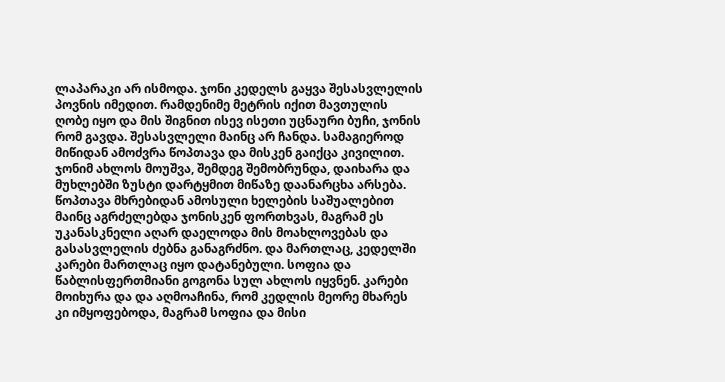ლაპარაკი არ ისმოდა. ჯონი კედელს გაყვა შესასვლელის პოვნის იმედით. რამდენიმე მეტრის იქით მავთულის ღობე იყო და მის შიგნით ისევ ისეთი უცნაური ბუჩი, ჯონის რომ გავდა. შესასვლელი მაინც არ ჩანდა. სამაგიეროდ მიწიდან ამოძვრა წოპთავა და მისკენ გაიქცა კივილით. ჯონიმ ახლოს მოუშვა, შემდეგ შემობრუნდა, დაიხარა და მუხლებში ზუსტი დარტყმით მიწაზე დაანარცხა არსება. წოპთავა მხრებიდან ამოსული ხელების საშუალებით მაინც აგრძელებდა ჯონისკენ ფორთხვას, მაგრამ ეს უკანასკნელი აღარ დაელოდა მის მოახლოვებას და გასასვლელის ძებნა განაგრძნო. და მართლაც, კედელში კარები მართლაც იყო დატანებული. სოფია და წაბლისფერთმიანი გოგონა სულ ახლოს იყვნენ. კარები მოიხურა და და აღმოაჩინა, რომ კედლის მეორე მხარეს კი იმყოფებოდა, მაგრამ სოფია და მისი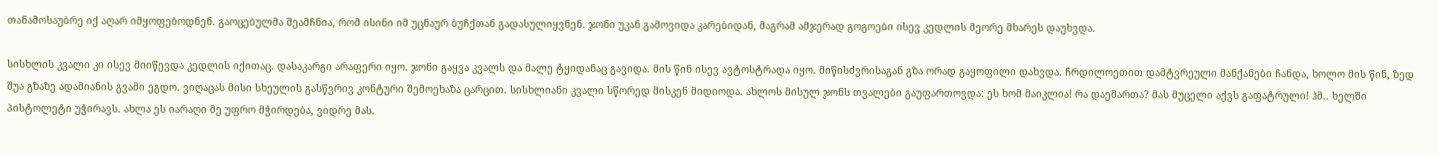თანამოსაუბრე იქ აღარ იმყოფებოდნენ. გაოცებულმა შეამჩნია, რომ ისინი იმ უცნაურ ბუჩქთან გადასულიყვნენ. ჯონი უკან გამოვიდა კარებიდან, მაგრამ ამჯერად გოგოები ისევ კედლის მეორე მხარეს დაუხვდა.

სისხლის კვალი კი ისევ მიიწევდა კედლის იქითაც. დასაკარგი არაფერი იყო. ჯონი გაყვა კვალს და მალე ტყიდანაც გავიდა. მის წინ ისევ ავტოსტრადა იყო. მიწისძვრისაგან გზა ორად გაყოფილი დახვდა. ჩრდილოეთით დამტვრეული მანქანები ჩანდა, ხოლო მის წინ, ზედ შუა გზაზე ადამიანის გვამი ეგდო. ვიღაცას მისი სხეულის გასწვრივ კონტური შემოეხაზა ცარცით. სისხლიანი კვალი სწორედ მისკენ მიდიოდა. ახლოს მისულ ჯონს თვალები გაუფართოვდა: ეს ხომ მაიკლია! რა დაემართა? მას მუცელი აქვს გაფატრული! ჰმ.. ხელში პისტოლეტი უჭირავს. ახლა ეს იარაღი მე უფრო მჭირდება, ვიდრე მას.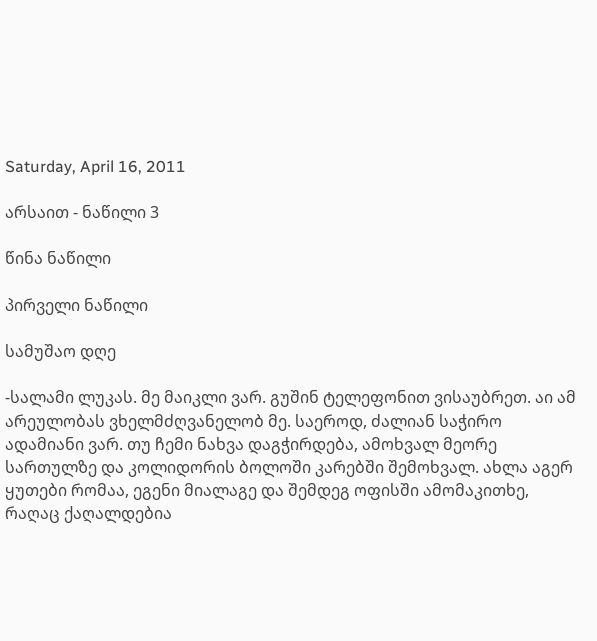Saturday, April 16, 2011

არსაით - ნაწილი 3

წინა ნაწილი

პირველი ნაწილი

სამუშაო დღე

-სალამი ლუკას. მე მაიკლი ვარ. გუშინ ტელეფონით ვისაუბრეთ. აი ამ არეულობას ვხელმძღვანელობ მე. საეროდ, ძალიან საჭირო ადამიანი ვარ. თუ ჩემი ნახვა დაგჭირდება, ამოხვალ მეორე სართულზე და კოლიდორის ბოლოში კარებში შემოხვალ. ახლა აგერ ყუთები რომაა, ეგენი მიალაგე და შემდეგ ოფისში ამომაკითხე, რაღაც ქაღალდებია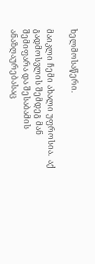ხელმოსაწერი.

მაიკლი ჩემი ახალი უფროსია.  აქ გადმოსვლის შემდეგ მან შემიფარა და შესაბამის ანაზღაურებასაც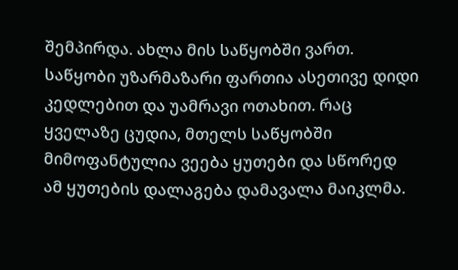შემპირდა. ახლა მის საწყობში ვართ. საწყობი უზარმაზარი ფართია ასეთივე დიდი კედლებით და უამრავი ოთახით. რაც ყველაზე ცუდია, მთელს საწყობში მიმოფანტულია ვეება ყუთები და სწორედ ამ ყუთების დალაგება დამავალა მაიკლმა.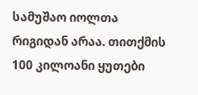სამუშაო იოლთა რიგიდან არაა. თითქმის 100 კილოანი ყუთები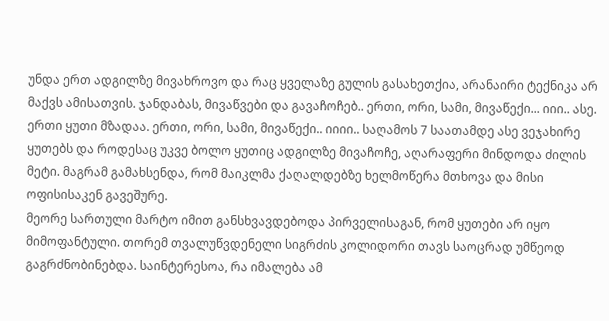უნდა ერთ ადგილზე მივახროვო და რაც ყველაზე გულის გასახეთქია, არანაირი ტექნიკა არ მაქვს ამისათვის. ჯანდაბას, მივაწვები და გავაჩოჩებ.. ერთი, ორი, სამი, მივაწექი... იიი.. ასე. ერთი ყუთი მზადაა. ერთი, ორი, სამი, მივაწექი.. იიიი.. საღამოს 7 საათამდე ასე ვეჯახირე ყუთებს და როდესაც უკვე ბოლო ყუთიც ადგილზე მივაჩოჩე, აღარაფერი მინდოდა ძილის მეტი. მაგრამ გამახსენდა, რომ მაიკლმა ქაღალდებზე ხელმოწერა მთხოვა და მისი ოფისისაკენ გავეშურე.
მეორე სართული მარტო იმით განსხვავდებოდა პირველისაგან, რომ ყუთები არ იყო მიმოფანტული. თორემ თვალუწვდენელი სიგრძის კოლიდორი თავს საოცრად უმწეოდ გაგრძნობინებდა. საინტერესოა, რა იმალება ამ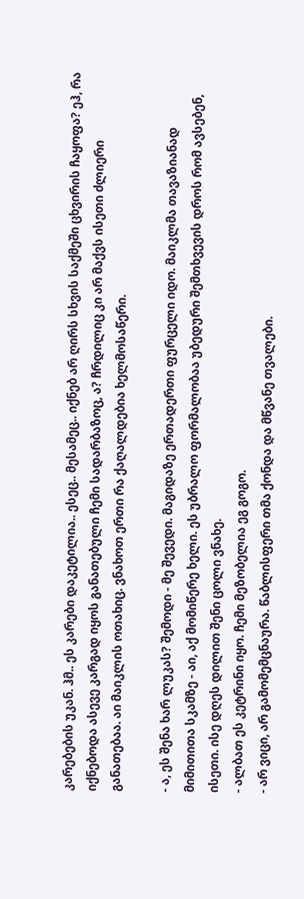კარებების უკან. ჰმ.. ეს კარები დაკეტილია.. ესეც.. მესამეც.. იქნებ არ ღირს სხვის საქმეში ცხვირის ჩაყოფა? ეჰ, რა იქნებოდა ასევე კარგად იყოს განათებული ჩემი სადარბაზოც, ა? ჩრდილიც კი არ მაქვს ისეთი ძლიერი განათებაა. აი მაიკლის ოთახიც. ვნახოთ ერთი რა ქაღალდებია ხელმოსაწერი.

- ა, ეს შენა ხარ ლუკას? შემოდი - მე შევედი. მაგიდაზე ერთადერთი ფურცელი იდო. მაიკლმა თავაზიანად მიმითითა სკამზე - აი, აქ მომიწერე ხელი. ეს უბრალო ფორმალობაა უბედური შემთხვევის დროს რომ ავსებენ, ისეთი. ისე დღეს დილით შენი ცოლი ვნახე.
- ალბათ ეს კეტრინი იყო. ჩემი მეზობელია ეგ გოგო.
- არ ვიცი, არ გამომემცნაურა. წაბლისფერი თმა ქონდა და მწვანე თვალები.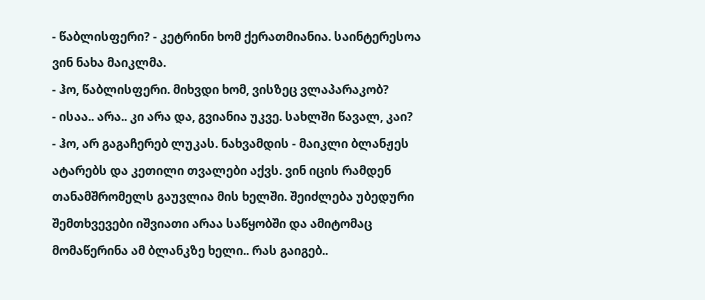- წაბლისფერი? - კეტრინი ხომ ქერათმიანია. საინტერესოა ვინ ნახა მაიკლმა.
- ჰო, წაბლისფერი. მიხვდი ხომ, ვისზეც ვლაპარაკობ?
- ისაა.. არა.. კი არა და, გვიანია უკვე. სახლში წავალ, კაი?
- ჰო, არ გაგაჩერებ ლუკას. ნახვამდის - მაიკლი ბლანჟეს ატარებს და კეთილი თვალები აქვს. ვინ იცის რამდენ თანამშრომელს გაუვლია მის ხელში. შეიძლება უბედური შემთხვევები იშვიათი არაა საწყობში და ამიტომაც მომაწერინა ამ ბლანკზე ხელი.. რას გაიგებ..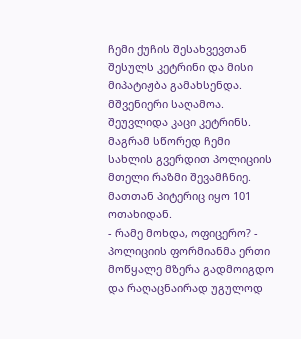ჩემი ქუჩის შესახვევთან შესულს კეტრინი და მისი მიპატიჟბა გამახსენდა. მშვენიერი საღამოა. შეუვლიდა კაცი კეტრინს. მაგრამ სწორედ ჩემი სახლის გვერდით პოლიციის მთელი რაზმი შევამჩნიე. მათთან პიტერიც იყო 101 ოთახიდან.
- რამე მოხდა, ოფიცერო? - პოლიციის ფორმიანმა ერთი მოწყალე მზერა გადმოიგდო და რაღაცნაირად უგულოდ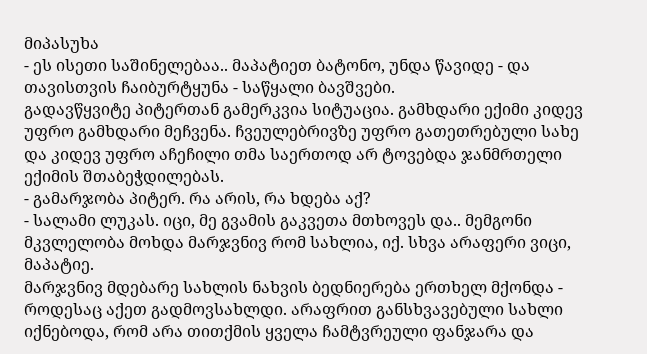მიპასუხა
- ეს ისეთი საშინელებაა.. მაპატიეთ ბატონო, უნდა წავიდე - და თავისთვის ჩაიბურტყუნა - საწყალი ბავშვები.
გადავწყვიტე პიტერთან გამერკვია სიტუაცია. გამხდარი ექიმი კიდევ უფრო გამხდარი მეჩვენა. ჩვეულებრივზე უფრო გათეთრებული სახე და კიდევ უფრო აჩეჩილი თმა საერთოდ არ ტოვებდა ჯანმრთელი ექიმის შთაბეჭდილებას.
- გამარჯობა პიტერ. რა არის, რა ხდება აქ?
- სალამი ლუკას. იცი, მე გვამის გაკვეთა მთხოვეს და.. მემგონი მკვლელობა მოხდა მარჯვნივ რომ სახლია, იქ. სხვა არაფერი ვიცი, მაპატიე.
მარჯვნივ მდებარე სახლის ნახვის ბედნიერება ერთხელ მქონდა - როდესაც აქეთ გადმოვსახლდი. არაფრით განსხვავებული სახლი იქნებოდა, რომ არა თითქმის ყველა ჩამტვრეული ფანჯარა და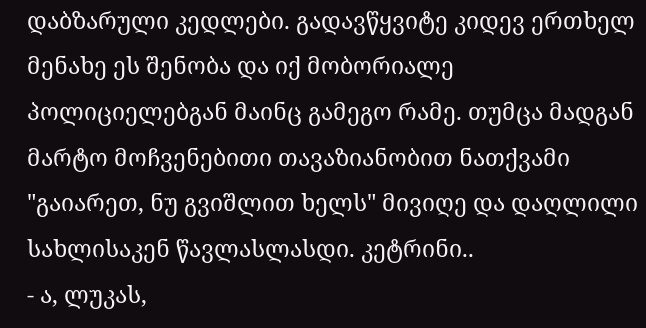დაბზარული კედლები. გადავწყვიტე კიდევ ერთხელ მენახე ეს შენობა და იქ მობორიალე პოლიციელებგან მაინც გამეგო რამე. თუმცა მადგან მარტო მოჩვენებითი თავაზიანობით ნათქვამი "გაიარეთ, ნუ გვიშლით ხელს" მივიღე და დაღლილი სახლისაკენ წავლასლასდი. კეტრინი..
- ა, ლუკას,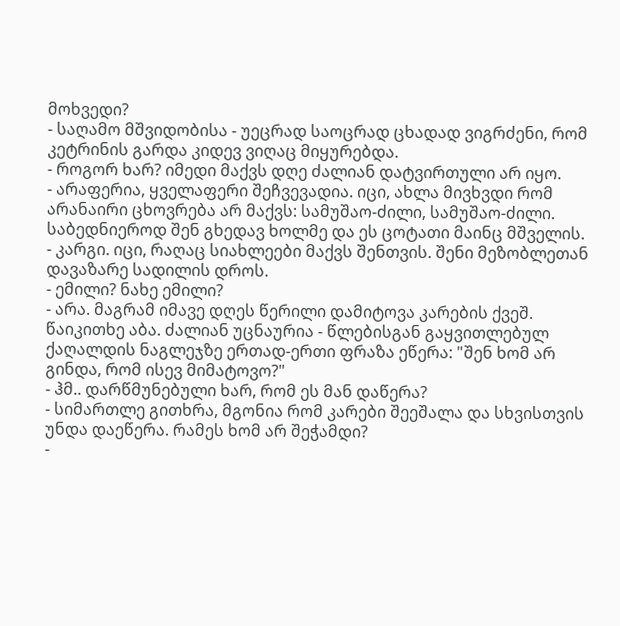მოხვედი?
- საღამო მშვიდობისა - უეცრად საოცრად ცხადად ვიგრძენი, რომ კეტრინის გარდა კიდევ ვიღაც მიყურებდა.
- როგორ ხარ? იმედი მაქვს დღე ძალიან დატვირთული არ იყო.
- არაფერია, ყველაფერი შეჩვევადია. იცი, ახლა მივხვდი რომ არანაირი ცხოვრება არ მაქვს: სამუშაო-ძილი, სამუშაო-ძილი. საბედნიეროდ შენ გხედავ ხოლმე და ეს ცოტათი მაინც მშველის.
- კარგი. იცი, რაღაც სიახლეები მაქვს შენთვის. შენი მეზობლეთან დავაზარე სადილის დროს.
- ემილი? ნახე ემილი?
- არა. მაგრამ იმავე დღეს წერილი დამიტოვა კარების ქვეშ. წაიკითხე აბა. ძალიან უცნაურია - წლებისგან გაყვითლებულ ქაღალდის ნაგლეჯზე ერთად-ერთი ფრაზა ეწერა: "შენ ხომ არ გინდა, რომ ისევ მიმატოვო?"
- ჰმ.. დარწმუნებული ხარ, რომ ეს მან დაწერა?
- სიმართლე გითხრა, მგონია რომ კარები შეეშალა და სხვისთვის უნდა დაეწერა. რამეს ხომ არ შეჭამდი?
-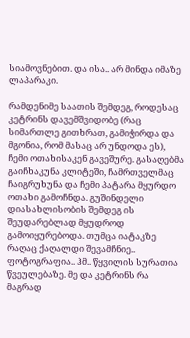სიამოვნებით. და ისა.. არ მინდა იმაზე ლაპარაკი.

რამდენიმე საათის შემდეგ, როდესაც კეტრინს დავემშვიდობე (რაც სიმართლე გითხრათ, გამიჭირდა და მგონია, რომ მასაც არ უნდოდა ეს), ჩემი ოთახისაკენ გავეშურე. გასაღებმა გაიჩხაკუნა კლიტეში, ჩამრთველმაც ჩაიგრუხუნა და ჩემი პატარა მყურდო ოთახი გამოჩნდა. გუშინდელი დიასახლისობის შემდეგ ის შეუდარებლად მყუდროდ გამოიყურებოდა. თუმცა იატაკზე რაღაც ქაღალდი შევამჩნიე.. ფოტოგრაფია.. ჰმ.. წყვილის სურათია წვეულებაზე. მე და კეტრინს რა მაგრად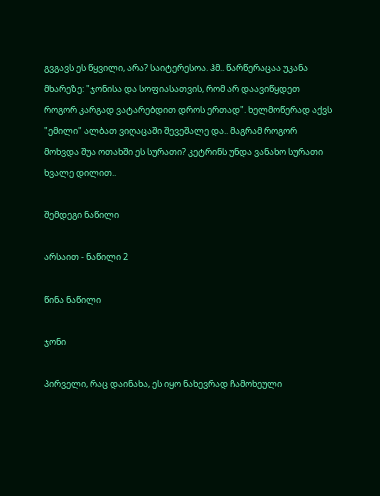გვგავს ეს წყვილი, არა? საიტერესოა. ჰმ.. წარწერაცაა უკანა მხარეზე: "ჯონისა და სოფიასათვის, რომ არ დაავიწყდეთ როგორ კარგად ვატარებდით დროს ერთად". ხელმოწერად აქვს "ემილი" ალბათ ვიღაცაში შევეშალე და.. მაგრამ როგორ მოხვდა შუა ოთახში ეს სურათი? კეტრინს უნდა ვანახო სურათი ხვალე დილით..

შემდეგი ნაწილი

არსაით - ნაწილი 2

წინა ნაწილი

ჯონი

პირველი, რაც დაინახა, ეს იყო ნახევრად ჩამოხეული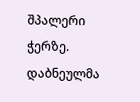შპალერი ჭერზე. დაბნეულმა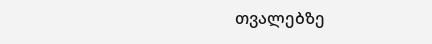თვალებზე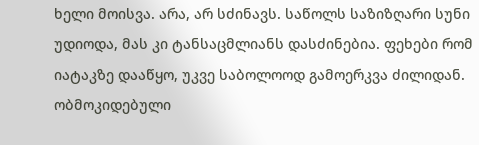ხელი მოისვა. არა, არ სძინავს. საწოლს საზიზღარი სუნი უდიოდა, მას კი ტანსაცმლიანს დასძინებია. ფეხები რომ იატაკზე დააწყო, უკვე საბოლოოდ გამოერკვა ძილიდან. ობმოკიდებული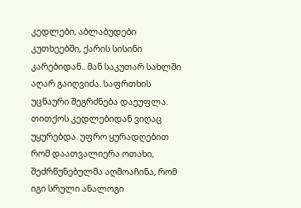კედლები, აბლაბუდები კუთხეებში, ქარის სისინი კარებიდან.. მან საკუთარ სახლში აღარ გაიღვიძა. საფრთხის უცნაური შეგრძნება დაეუფლა. თითქოს კედლებიდან ვიღაც უყურებდა. უფრო ყურადღებით რომ დაათვალიერა ოთახი, შეძრწუნებულმა აღმოაჩინა, რომ იგი სრული ანალოგი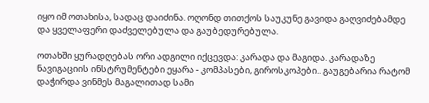იყო იმ ოთახისა, სადაც დაიძინა. ოღონდ თითქოს საუკუნე გავიდა გაღვიძებამდე და ყველაფერი დაძველებულა და გაუბედურებულა.

ოთახში ყურადღებას ორი ადგილი იქცევდა: კარადა და მაგიდა. კარადაზე ნავიგაციის ინსტრუმენტები ეყარა - კომპასები, გიროსკოპები.. გაუგებარია რატომ დაჭირდა ვინმეს მაგალითად სამი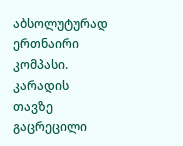აბსოლუტურად ერთნაირი კომპასი. კარადის თავზე გაცრეცილი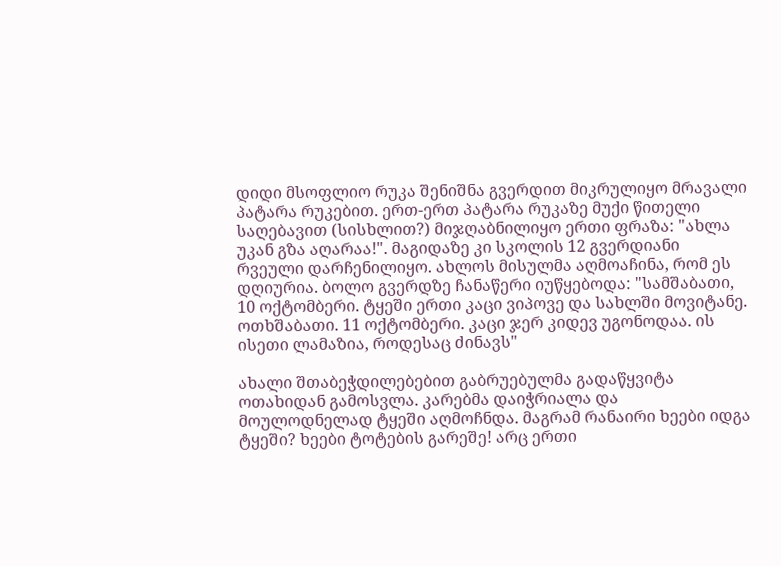დიდი მსოფლიო რუკა შენიშნა გვერდით მიკრულიყო მრავალი პატარა რუკებით. ერთ-ერთ პატარა რუკაზე მუქი წითელი საღებავით (სისხლით?) მიჯღაბნილიყო ერთი ფრაზა: "ახლა უკან გზა აღარაა!". მაგიდაზე კი სკოლის 12 გვერდიანი რვეული დარჩენილიყო. ახლოს მისულმა აღმოაჩინა, რომ ეს დღიურია. ბოლო გვერდზე ჩანაწერი იუწყებოდა: "სამშაბათი, 10 ოქტომბერი. ტყეში ერთი კაცი ვიპოვე და სახლში მოვიტანე. ოთხშაბათი. 11 ოქტომბერი. კაცი ჯერ კიდევ უგონოდაა. ის ისეთი ლამაზია, როდესაც ძინავს"

ახალი შთაბეჭდილებებით გაბრუებულმა გადაწყვიტა ოთახიდან გამოსვლა. კარებმა დაიჭრიალა და მოულოდნელად ტყეში აღმოჩნდა. მაგრამ რანაირი ხეები იდგა ტყეში? ხეები ტოტების გარეშე! არც ერთი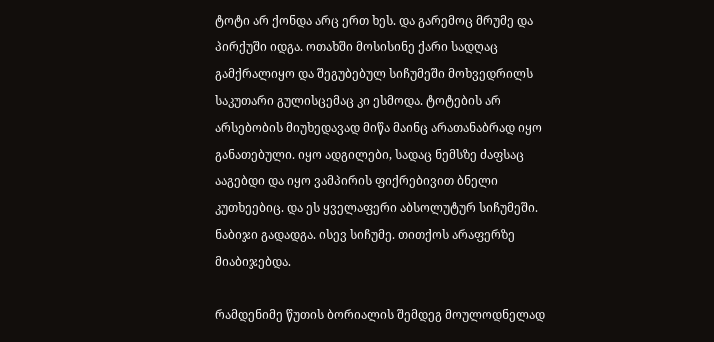ტოტი არ ქონდა არც ერთ ხეს. და გარემოც მრუმე და პირქუში იდგა. ოთახში მოსისინე ქარი სადღაც გამქრალიყო და შეგუბებულ სიჩუმეში მოხვედრილს საკუთარი გულისცემაც კი ესმოდა. ტოტების არ არსებობის მიუხედავად მიწა მაინც არათანაბრად იყო განათებული. იყო ადგილები, სადაც ნემსზე ძაფსაც ააგებდი და იყო ვამპირის ფიქრებივით ბნელი კუთხეებიც. და ეს ყველაფერი აბსოლუტურ სიჩუმეში. ნაბიჯი გადადგა. ისევ სიჩუმე. თითქოს არაფერზე მიაბიჯებდა.

რამდენიმე წუთის ბორიალის შემდეგ მოულოდნელად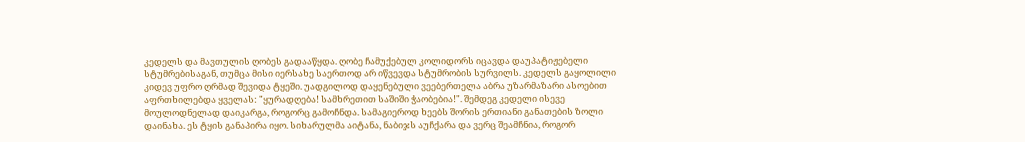კედელს და მავთულის ღობეს გადააწყდა. ღობე ჩამუქებულ კოლიდორს იცავდა დაუპატიჟებელი სტუმრებისაგან, თუმცა მისი იერსახე საერთოდ არ იწვევდა სტუმრობის სურვილს. კედელს გაყოლილი კიდევ უფრო ღრმად შევიდა ტყეში. უადგილოდ დაყენებული ვეებერთელა აბრა უზარმაზარი ასოებით აფრთხილებდა ყველას: "ყურადღება! სამხრეთით საშიში ჭაობებია!". შემდეგ კედელი ისევე მოულოდნელად დაიკარგა, როგორც გამოჩნდა. სამაგიეროდ ხეებს შორის ერთიანი განათების ზოლი დაინახა. ეს ტყის განაპირა იყო. სიხარულმა აიტანა, ნაბიჯს აუჩქარა და ვერც შეამჩნია, როგორ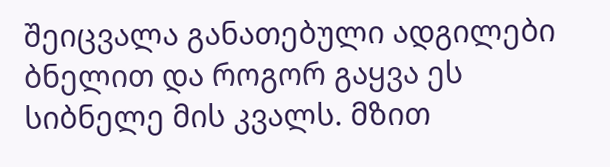შეიცვალა განათებული ადგილები ბნელით და როგორ გაყვა ეს სიბნელე მის კვალს. მზით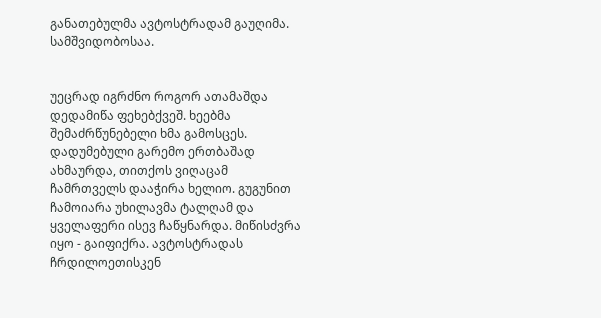განათებულმა ავტოსტრადამ გაუღიმა. სამშვიდობოსაა.


უეცრად იგრძნო როგორ ათამაშდა დედამიწა ფეხებქვეშ. ხეებმა შემაძრწუნებელი ხმა გამოსცეს. დადუმებული გარემო ერთბაშად ახმაურდა, თითქოს ვიღაცამ ჩამრთველს დააჭირა ხელიო. გუგუნით ჩამოიარა უხილავმა ტალღამ და ყველაფერი ისევ ჩაწყნარდა. მიწისძვრა იყო - გაიფიქრა. ავტოსტრადას ჩრდილოეთისკენ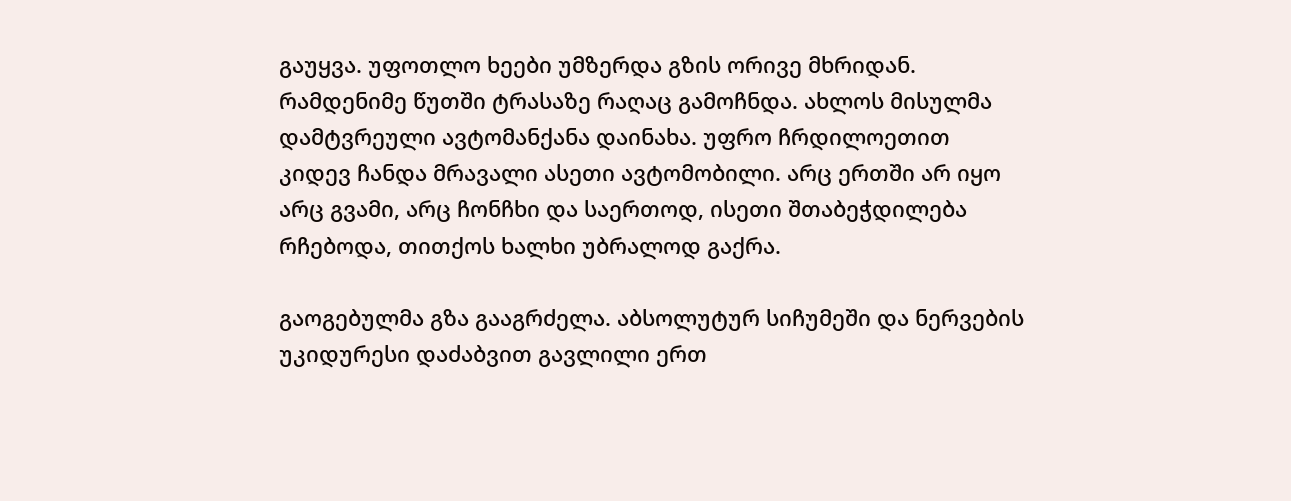გაუყვა. უფოთლო ხეები უმზერდა გზის ორივე მხრიდან. რამდენიმე წუთში ტრასაზე რაღაც გამოჩნდა. ახლოს მისულმა დამტვრეული ავტომანქანა დაინახა. უფრო ჩრდილოეთით კიდევ ჩანდა მრავალი ასეთი ავტომობილი. არც ერთში არ იყო არც გვამი, არც ჩონჩხი და საერთოდ, ისეთი შთაბეჭდილება რჩებოდა, თითქოს ხალხი უბრალოდ გაქრა.

გაოგებულმა გზა გააგრძელა. აბსოლუტურ სიჩუმეში და ნერვების უკიდურესი დაძაბვით გავლილი ერთ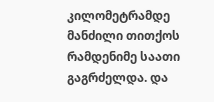კილომეტრამდე მანძილი თითქოს რამდენიმე საათი გაგრძელდა. და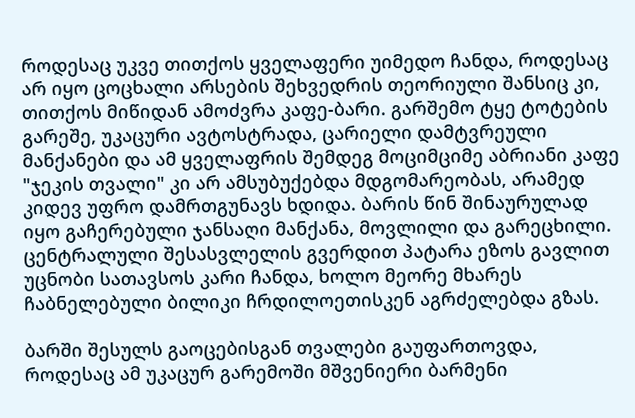როდესაც უკვე თითქოს ყველაფერი უიმედო ჩანდა, როდესაც არ იყო ცოცხალი არსების შეხვედრის თეორიული შანსიც კი, თითქოს მიწიდან ამოძვრა კაფე-ბარი. გარშემო ტყე ტოტების გარეშე, უკაცური ავტოსტრადა, ცარიელი დამტვრეული მანქანები და ამ ყველაფრის შემდეგ მოციმციმე აბრიანი კაფე "ჯეკის თვალი" კი არ ამსუბუქებდა მდგომარეობას, არამედ კიდევ უფრო დამრთგუნავს ხდიდა. ბარის წინ შინაურულად იყო გაჩერებული ჯანსაღი მანქანა, მოვლილი და გარეცხილი. ცენტრალული შესასვლელის გვერდით პატარა ეზოს გავლით უცნობი სათავსოს კარი ჩანდა, ხოლო მეორე მხარეს ჩაბნელებული ბილიკი ჩრდილოეთისკენ აგრძელებდა გზას.

ბარში შესულს გაოცებისგან თვალები გაუფართოვდა, როდესაც ამ უკაცურ გარემოში მშვენიერი ბარმენი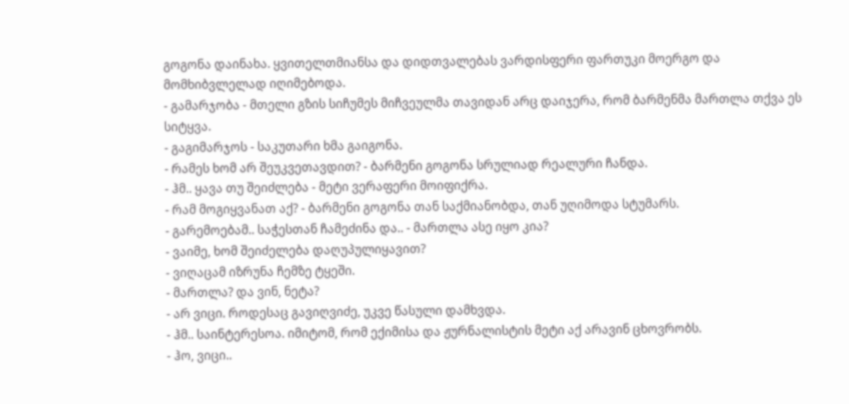გოგონა დაინახა. ყვითელთმიანსა და დიდთვალებას ვარდისფერი ფართუკი მოერგო და მომხიბვლელად იღიმებოდა.
- გამარჯობა - მთელი გზის სიჩუმეს მიჩვეულმა თავიდან არც დაიჯერა, რომ ბარმენმა მართლა თქვა ეს სიტყვა.
- გაგიმარჯოს - საკუთარი ხმა გაიგონა.
- რამეს ხომ არ შეუკვეთავდით? - ბარმენი გოგონა სრულიად რეალური ჩანდა.
- ჰმ.. ყავა თუ შეიძლება - მეტი ვერაფერი მოიფიქრა.
- რამ მოგიყვანათ აქ? - ბარმენი გოგონა თან საქმიანობდა, თან უღიმოდა სტუმარს.
- გარემოებამ.. საჭესთან ჩამეძინა და.. - მართლა ასე იყო კია?
- ვაიმე, ხომ შეიძელება დაღუპულიყავით?
- ვიღაცამ იზრუნა ჩემზე ტყეში.
- მართლა? და ვინ, ნეტა?
- არ ვიცი. როდესაც გავიღვიძე, უკვე წასული დამხვდა.
- ჰმ.. საინტერესოა. იმიტომ, რომ ექიმისა და ჟურნალისტის მეტი აქ არავინ ცხოვრობს.
- ჰო, ვიცი..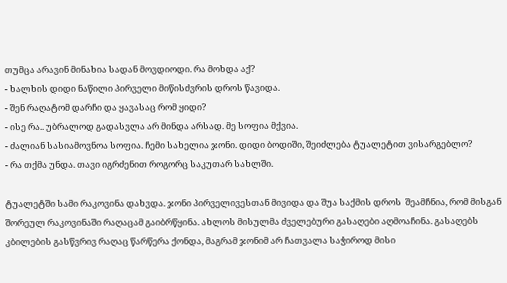თუმცა არავინ მინახია სადან მოვდიოდი. რა მოხდა აქ?
- ხალხის დიდი ნაწილი პირველი მიწისძვრის დროს წავიდა.
- შენ რაღატომ დარჩი და ყავასაც რომ ყიდი?
- ისე რა.. უბრალოდ გადასვლა არ მინდა არსად. მე სოფია მქვია.
- ძალიან სასიამოვნოა სოფია. ჩემი სახელია ჯონი. დიდი ბოდიში, შეიძლება ტუალეტით ვისარგებლო?
- რა თქმა უნდა. თავი იგრძენით როგორც საკუთარ სახლში.

ტუალეტში სამი რაკოვინა დახვდა. ჯონი პირველივესთან მივიდა და შუა საქმის დროს  შეამჩნია, რომ მისგან შორეულ რაკოვინაში რაღაცამ გაიბრწყინა. ახლოს მისულმა ძველებური გასაღები აღმოაჩინა. გასაღებს კბილების გასწვრივ რაღაც წარწერა ქონდა, მაგრამ ჯონიმ არ ჩათვალა საჭიროდ მისი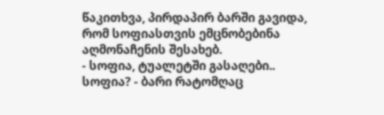წაკითხვა, პირდაპირ ბარში გავიდა, რომ სოფიასთვის ემცნობებინა აღმონაჩენის შესახებ.
- სოფია, ტუალეტში გასაღები.. სოფია? - ბარი რატომღაც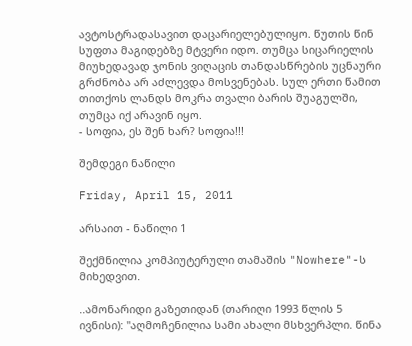ავტოსტრადასავით დაცარიელებულიყო. წუთის წინ სუფთა მაგიდებზე მტვერი იდო. თუმცა სიცარიელის მიუხედავად ჯონის ვიღაცის თანდასწრების უცნაური გრძნობა არ აძლევდა მოსვენებას. სულ ერთი წამით თითქოს ლანდს მოკრა თვალი ბარის შუაგულში, თუმცა იქ არავინ იყო.
- სოფია, ეს შენ ხარ? სოფია!!!

შემდეგი ნაწილი

Friday, April 15, 2011

არსაით - ნაწილი 1

შექმნილია კომპიუტერული თამაშის "Nowhere"-ს მიხედვით.

..ამონარიდი გაზეთიდან (თარიღი 1993 წლის 5 ივნისი): "აღმოჩენილია სამი ახალი მსხვერპლი. წინა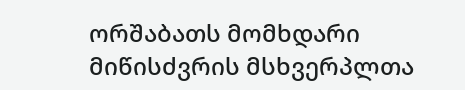ორშაბათს მომხდარი მიწისძვრის მსხვერპლთა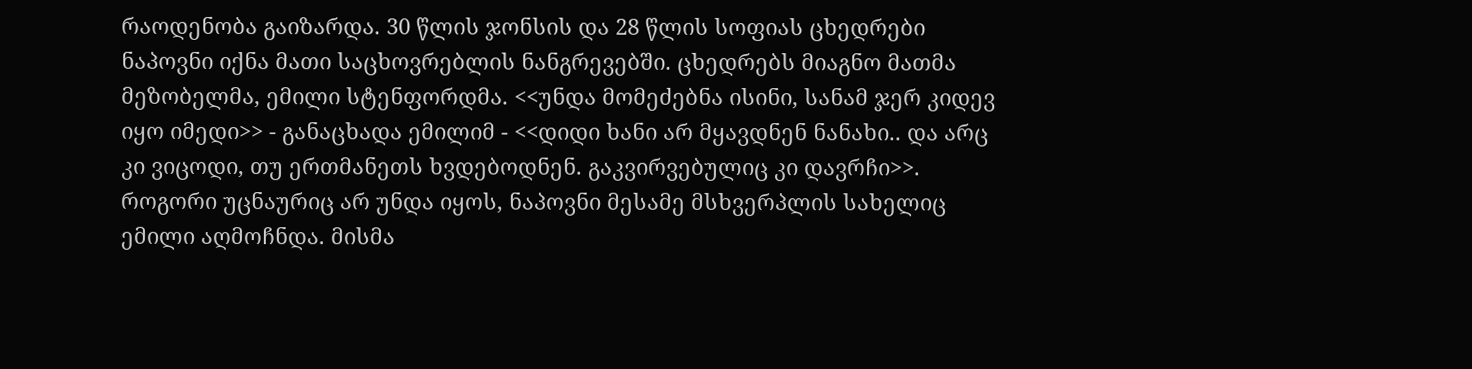რაოდენობა გაიზარდა. 30 წლის ჯონსის და 28 წლის სოფიას ცხედრები ნაპოვნი იქნა მათი საცხოვრებლის ნანგრევებში. ცხედრებს მიაგნო მათმა მეზობელმა, ემილი სტენფორდმა. <<უნდა მომეძებნა ისინი, სანამ ჯერ კიდევ იყო იმედი>> - განაცხადა ემილიმ - <<დიდი ხანი არ მყავდნენ ნანახი.. და არც კი ვიცოდი, თუ ერთმანეთს ხვდებოდნენ. გაკვირვებულიც კი დავრჩი>>. როგორი უცნაურიც არ უნდა იყოს, ნაპოვნი მესამე მსხვერპლის სახელიც ემილი აღმოჩნდა. მისმა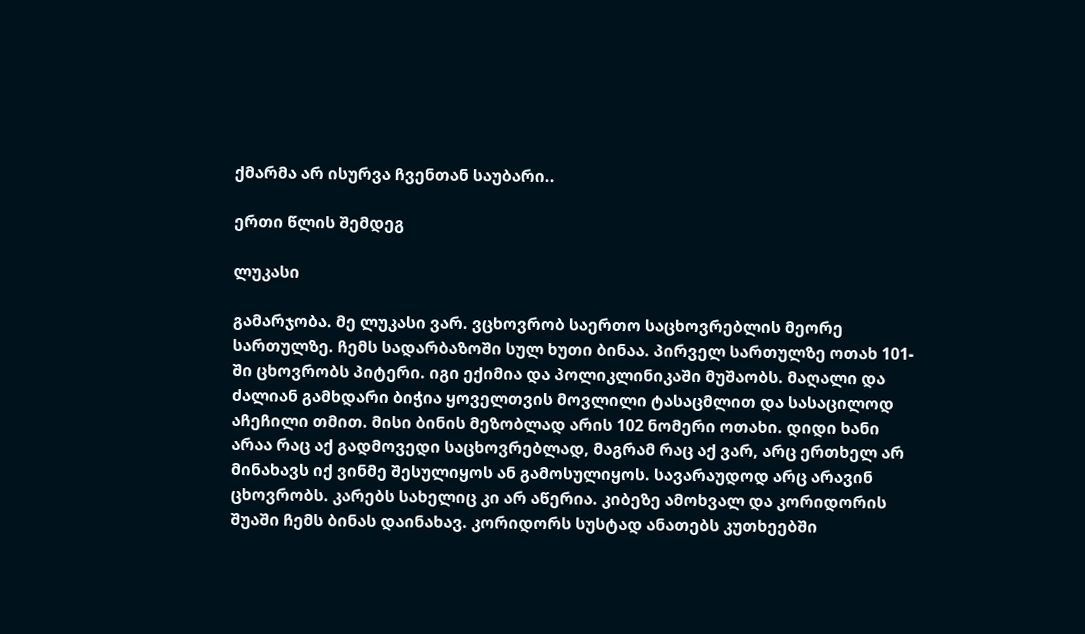ქმარმა არ ისურვა ჩვენთან საუბარი..

ერთი წლის შემდეგ

ლუკასი

გამარჯობა. მე ლუკასი ვარ. ვცხოვრობ საერთო საცხოვრებლის მეორე სართულზე. ჩემს სადარბაზოში სულ ხუთი ბინაა. პირველ სართულზე ოთახ 101-ში ცხოვრობს პიტერი. იგი ექიმია და პოლიკლინიკაში მუშაობს. მაღალი და ძალიან გამხდარი ბიჭია ყოველთვის მოვლილი ტასაცმლით და სასაცილოდ აჩეჩილი თმით. მისი ბინის მეზობლად არის 102 ნომერი ოთახი. დიდი ხანი არაა რაც აქ გადმოვედი საცხოვრებლად, მაგრამ რაც აქ ვარ, არც ერთხელ არ მინახავს იქ ვინმე შესულიყოს ან გამოსულიყოს. სავარაუდოდ არც არავინ ცხოვრობს. კარებს სახელიც კი არ აწერია. კიბეზე ამოხვალ და კორიდორის შუაში ჩემს ბინას დაინახავ. კორიდორს სუსტად ანათებს კუთხეებში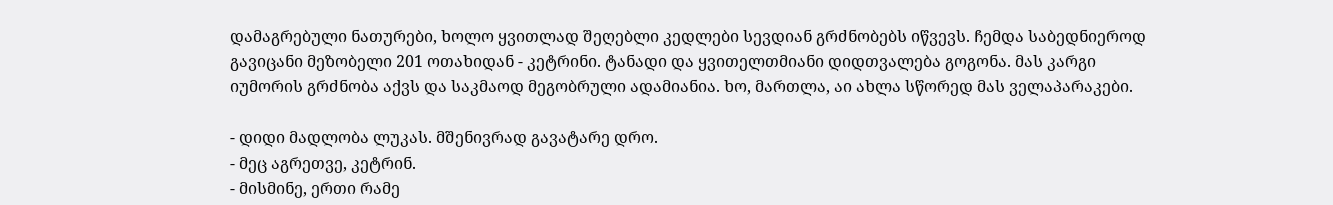დამაგრებული ნათურები, ხოლო ყვითლად შეღებლი კედლები სევდიან გრძნობებს იწვევს. ჩემდა საბედნიეროდ გავიცანი მეზობელი 201 ოთახიდან - კეტრინი. ტანადი და ყვითელთმიანი დიდთვალება გოგონა. მას კარგი იუმორის გრძნობა აქვს და საკმაოდ მეგობრული ადამიანია. ხო, მართლა, აი ახლა სწორედ მას ველაპარაკები.

- დიდი მადლობა ლუკას. მშენივრად გავატარე დრო.
- მეც აგრეთვე, კეტრინ.
- მისმინე, ერთი რამე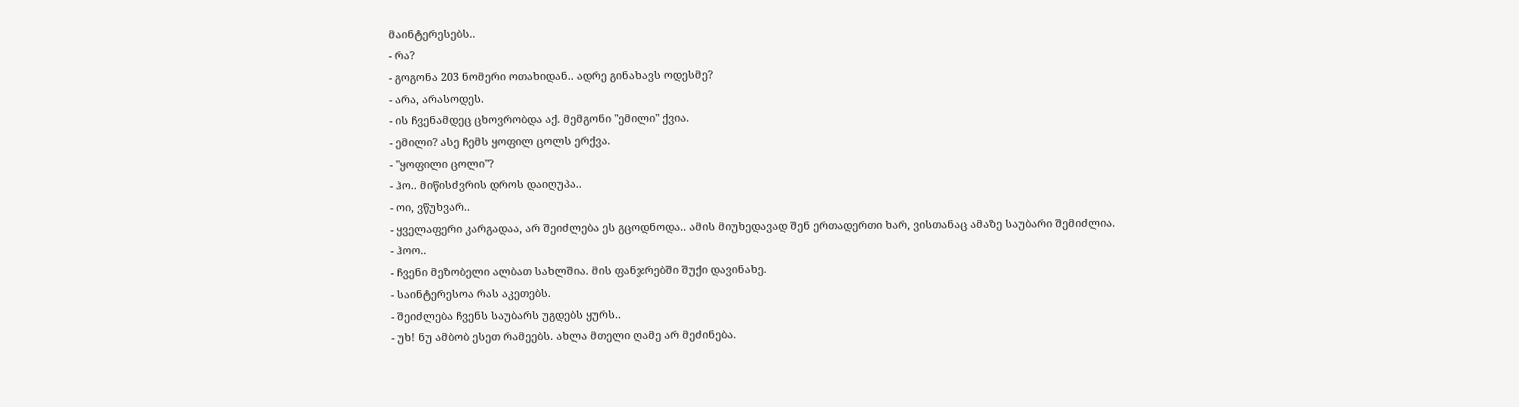მაინტერესებს..
- რა?
- გოგონა 203 ნომერი ოთახიდან.. ადრე გინახავს ოდესმე?
- არა, არასოდეს.
- ის ჩვენამდეც ცხოვრობდა აქ. მემგონი "ემილი" ქვია.
- ემილი? ასე ჩემს ყოფილ ცოლს ერქვა.
- "ყოფილი ცოლი"?
- ჰო.. მიწისძვრის დროს დაიღუპა..
- ოი, ვწუხვარ..
- ყველაფერი კარგადაა, არ შეიძლება ეს გცოდნოდა.. ამის მიუხედავად შენ ერთადერთი ხარ, ვისთანაც ამაზე საუბარი შემიძლია.
- ჰოო..
- ჩვენი მეზობელი ალბათ სახლშია. მის ფანჯრებში შუქი დავინახე.
- საინტერესოა რას აკეთებს.
- შეიძლება ჩვენს საუბარს უგდებს ყურს..
- უხ! ნუ ამბობ ესეთ რამეებს. ახლა მთელი ღამე არ მეძინება.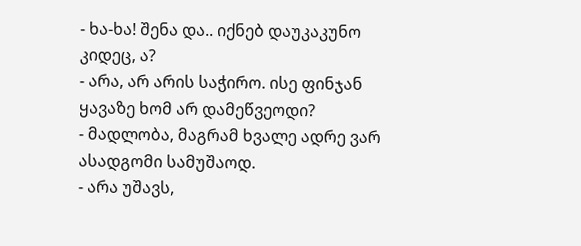- ხა-ხა! შენა და.. იქნებ დაუკაკუნო კიდეც, ა?
- არა, არ არის საჭირო. ისე ფინჯან ყავაზე ხომ არ დამეწვეოდი?
- მადლობა, მაგრამ ხვალე ადრე ვარ ასადგომი სამუშაოდ.
- არა უშავს,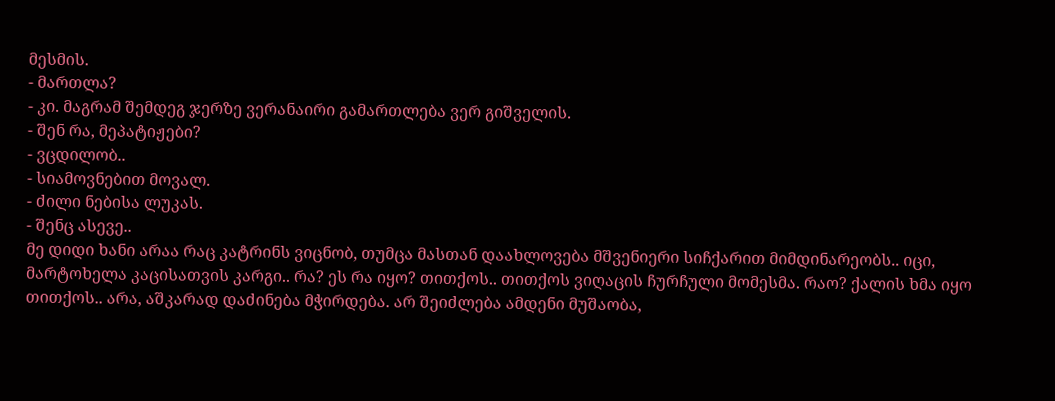მესმის.
- მართლა?
- კი. მაგრამ შემდეგ ჯერზე ვერანაირი გამართლება ვერ გიშველის.
- შენ რა, მეპატიჟები?
- ვცდილობ..
- სიამოვნებით მოვალ.
- ძილი ნებისა ლუკას.
- შენც ასევე..
მე დიდი ხანი არაა რაც კატრინს ვიცნობ, თუმცა მასთან დაახლოვება მშვენიერი სიჩქარით მიმდინარეობს.. იცი, მარტოხელა კაცისათვის კარგი.. რა? ეს რა იყო? თითქოს.. თითქოს ვიღაცის ჩურჩული მომესმა. რაო? ქალის ხმა იყო თითქოს.. არა, აშკარად დაძინება მჭირდება. არ შეიძლება ამდენი მუშაობა,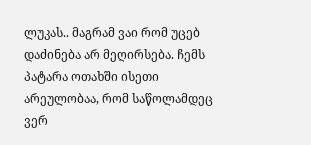ლუკას.. მაგრამ ვაი რომ უცებ დაძინება არ მეღირსება. ჩემს პატარა ოთახში ისეთი არეულობაა, რომ საწოლამდეც ვერ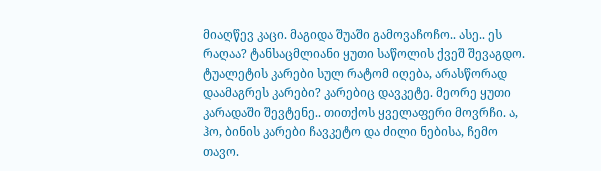მიაღწევ კაცი. მაგიდა შუაში გამოვაჩოჩო.. ასე.. ეს რაღაა? ტანსაცმლიანი ყუთი საწოლის ქვეშ შევაგდო. ტუალეტის კარები სულ რატომ იღება, არასწორად დაამაგრეს კარები? კარებიც დავკეტე. მეორე ყუთი კარადაში შევტენე.. თითქოს ყველაფერი მოვრჩი. ა, ჰო, ბინის კარები ჩავკეტო და ძილი ნებისა, ჩემო თავო.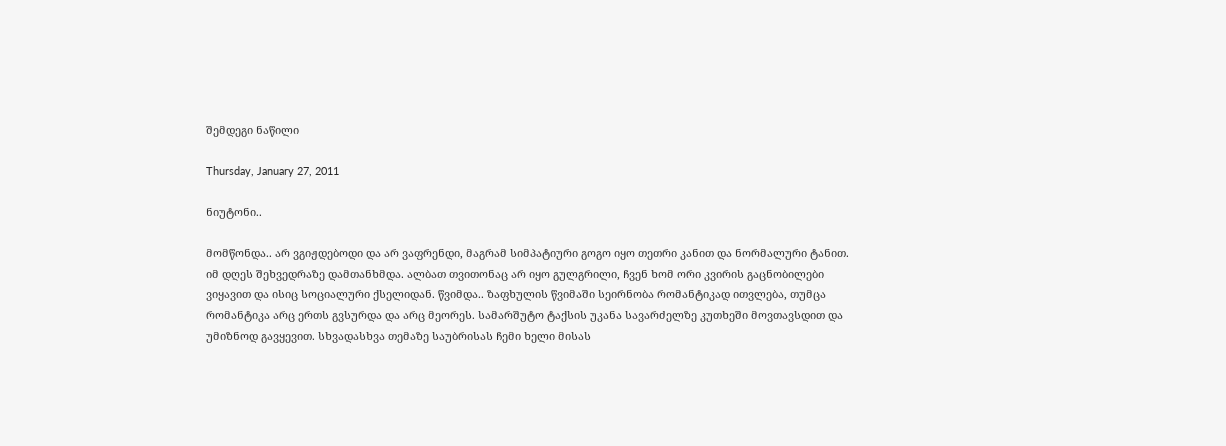შემდეგი ნაწილი

Thursday, January 27, 2011

ნიუტონი..

მომწონდა.. არ ვგიჟდებოდი და არ ვაფრენდი, მაგრამ სიმპატიური გოგო იყო თეთრი კანით და ნორმალური ტანით. იმ დღეს შეხვედრაზე დამთანხმდა. ალბათ თვითონაც არ იყო გულგრილი, ჩვენ ხომ ორი კვირის გაცნობილები ვიყავით და ისიც სოციალური ქსელიდან. წვიმდა.. ზაფხულის წვიმაში სეირნობა რომანტიკად ითვლება, თუმცა რომანტიკა არც ერთს გვსურდა და არც მეორეს. სამარშუტო ტაქსის უკანა სავარძელზე კუთხეში მოვთავსდით და უმიზნოდ გავყევით. სხვადასხვა თემაზე საუბრისას ჩემი ხელი მისას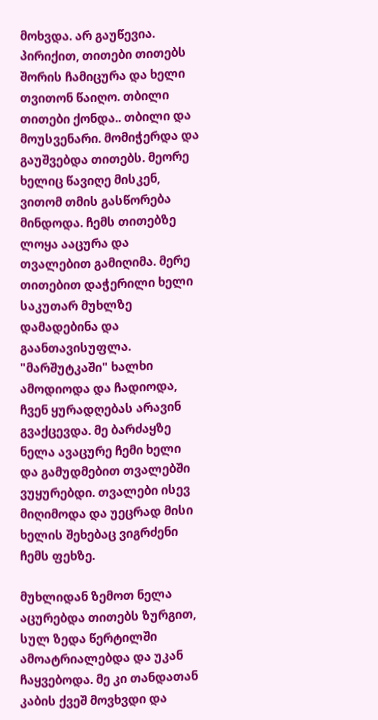მოხვდა. არ გაუწევია. პირიქით, თითები თითებს შორის ჩამიცურა და ხელი თვითონ წაიღო. თბილი თითები ქონდა.. თბილი და მოუსვენარი. მომიჭერდა და გაუშვებდა თითებს. მეორე ხელიც წავიღე მისკენ, ვითომ თმის გასწორება მინდოდა. ჩემს თითებზე ლოყა ააცურა და თვალებით გამიღიმა. მერე თითებით დაჭერილი ხელი საკუთარ მუხლზე დამადებინა და გაანთავისუფლა. "მარშუტკაში" ხალხი ამოდიოდა და ჩადიოდა, ჩვენ ყურადღებას არავინ გვაქცევდა. მე ბარძაყზე ნელა ავაცურე ჩემი ხელი და გამუდმებით თვალებში ვუყურებდი. თვალები ისევ მიღიმოდა და უეცრად მისი ხელის შეხებაც ვიგრძენი ჩემს ფეხზე.

მუხლიდან ზემოთ ნელა აცურებდა თითებს ზურგით, სულ ზედა წერტილში ამოატრიალებდა და უკან ჩაყვებოდა. მე კი თანდათან კაბის ქვეშ მოვხვდი და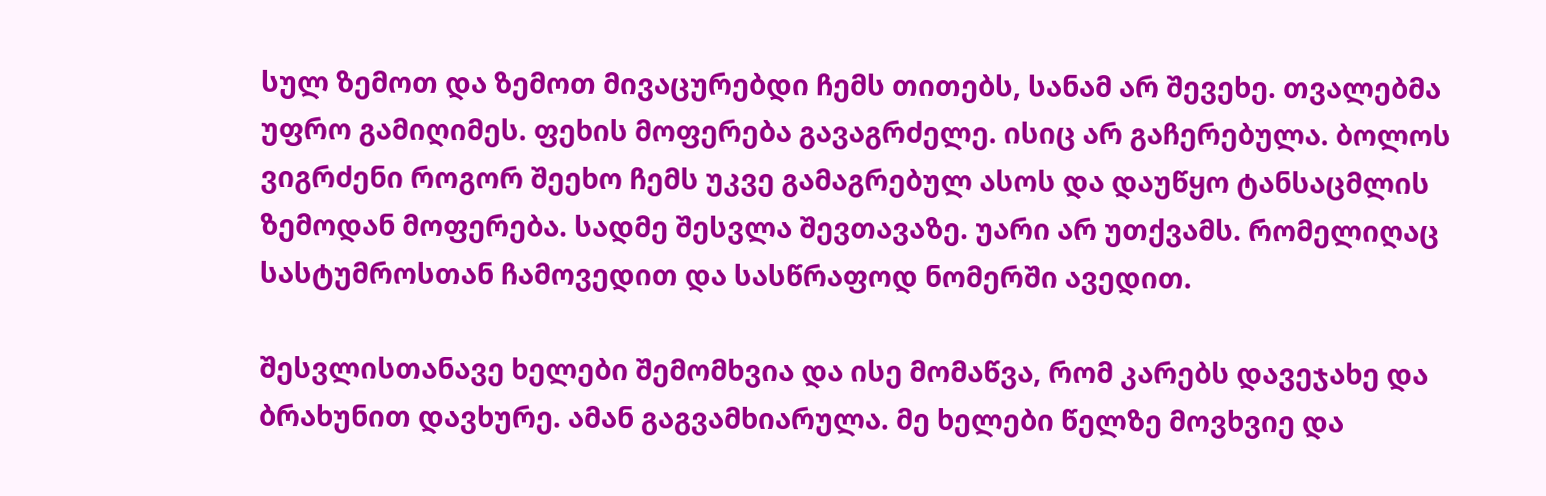სულ ზემოთ და ზემოთ მივაცურებდი ჩემს თითებს, სანამ არ შევეხე. თვალებმა უფრო გამიღიმეს. ფეხის მოფერება გავაგრძელე. ისიც არ გაჩერებულა. ბოლოს ვიგრძენი როგორ შეეხო ჩემს უკვე გამაგრებულ ასოს და დაუწყო ტანსაცმლის ზემოდან მოფერება. სადმე შესვლა შევთავაზე. უარი არ უთქვამს. რომელიღაც სასტუმროსთან ჩამოვედით და სასწრაფოდ ნომერში ავედით.

შესვლისთანავე ხელები შემომხვია და ისე მომაწვა, რომ კარებს დავეჯახე და ბრახუნით დავხურე. ამან გაგვამხიარულა. მე ხელები წელზე მოვხვიე და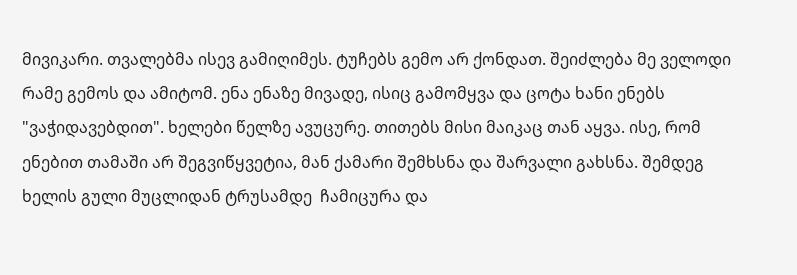მივიკარი. თვალებმა ისევ გამიღიმეს. ტუჩებს გემო არ ქონდათ. შეიძლება მე ველოდი რამე გემოს და ამიტომ. ენა ენაზე მივადე, ისიც გამომყვა და ცოტა ხანი ენებს "ვაჭიდავებდით". ხელები წელზე ავუცურე. თითებს მისი მაიკაც თან აყვა. ისე, რომ ენებით თამაში არ შეგვიწყვეტია, მან ქამარი შემხსნა და შარვალი გახსნა. შემდეგ ხელის გული მუცლიდან ტრუსამდე  ჩამიცურა და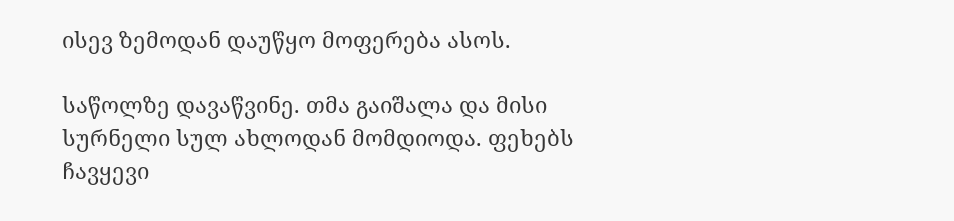ისევ ზემოდან დაუწყო მოფერება ასოს.

საწოლზე დავაწვინე. თმა გაიშალა და მისი სურნელი სულ ახლოდან მომდიოდა. ფეხებს ჩავყევი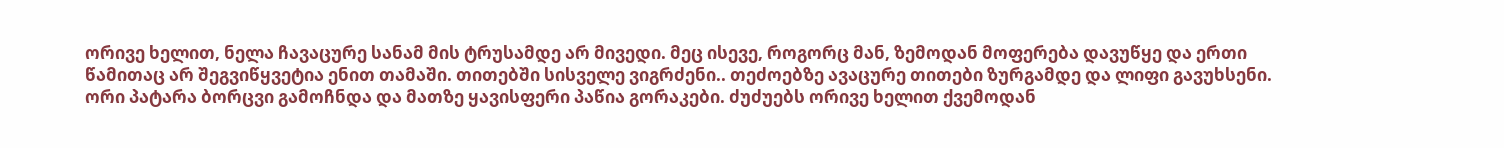ორივე ხელით, ნელა ჩავაცურე სანამ მის ტრუსამდე არ მივედი. მეც ისევე, როგორც მან, ზემოდან მოფერება დავუწყე და ერთი წამითაც არ შეგვიწყვეტია ენით თამაში. თითებში სისველე ვიგრძენი.. თეძოებზე ავაცურე თითები ზურგამდე და ლიფი გავუხსენი. ორი პატარა ბორცვი გამოჩნდა და მათზე ყავისფერი პაწია გორაკები. ძუძუებს ორივე ხელით ქვემოდან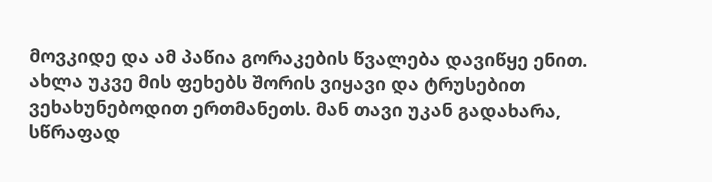მოვკიდე და ამ პაწია გორაკების წვალება დავიწყე ენით. ახლა უკვე მის ფეხებს შორის ვიყავი და ტრუსებით ვეხახუნებოდით ერთმანეთს. მან თავი უკან გადახარა, სწრაფად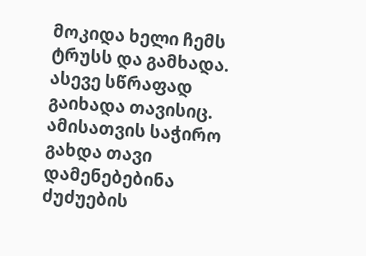მოკიდა ხელი ჩემს ტრუსს და გამხადა. ასევე სწრაფად გაიხადა თავისიც. ამისათვის საჭირო გახდა თავი დამენებებინა ძუძუების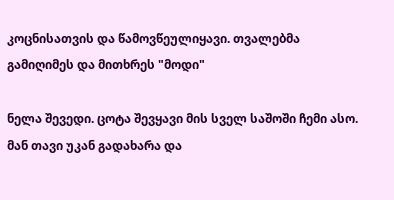კოცნისათვის და წამოვწეულიყავი. თვალებმა გამიღიმეს და მითხრეს "მოდი"

ნელა შევედი. ცოტა შევყავი მის სველ საშოში ჩემი ასო. მან თავი უკან გადახარა და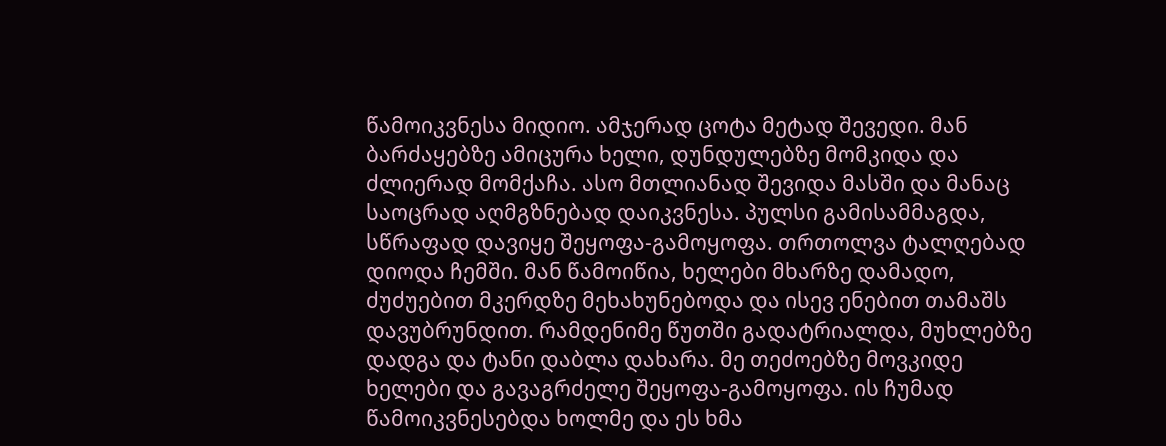წამოიკვნესა მიდიო. ამჯერად ცოტა მეტად შევედი. მან ბარძაყებზე ამიცურა ხელი, დუნდულებზე მომკიდა და ძლიერად მომქაჩა. ასო მთლიანად შევიდა მასში და მანაც საოცრად აღმგზნებად დაიკვნესა. პულსი გამისამმაგდა, სწრაფად დავიყე შეყოფა-გამოყოფა. თრთოლვა ტალღებად დიოდა ჩემში. მან წამოიწია, ხელები მხარზე დამადო, ძუძუებით მკერდზე მეხახუნებოდა და ისევ ენებით თამაშს დავუბრუნდით. რამდენიმე წუთში გადატრიალდა, მუხლებზე დადგა და ტანი დაბლა დახარა. მე თეძოებზე მოვკიდე ხელები და გავაგრძელე შეყოფა-გამოყოფა. ის ჩუმად წამოიკვნესებდა ხოლმე და ეს ხმა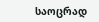საოცრად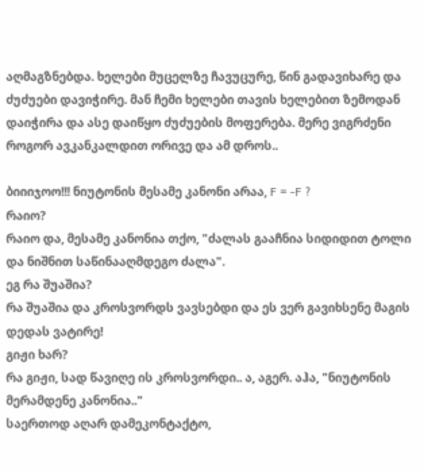აღმაგზნებდა. ხელები მუცელზე ჩავუცურე, წინ გადავიხარე და ძუძუები დავიჭირე. მან ჩემი ხელები თავის ხელებით ზემოდან დაიჭირა და ასე დაიწყო ძუძუების მოფერება. მერე ვიგრძენი როგორ ავკანკალდით ორივე და ამ დროს..

ბიიიჯოო!!! ნიუტონის მესამე კანონი არაა, F = -F ?
რაიო?
რაიო და, მესამე კანონია თქო, "ძალას გააჩნია სიდიდით ტოლი და ნიშნით საწინააღმდეგო ძალა".
ეგ რა შუაშია?
რა შუაშია და კროსვორდს ვავსებდი და ეს ვერ გავიხსენე მაგის დედას ვატირე!
გიჟი ხარ?
რა გიჟი, სად წავიღე ის კროსვორდი.. ა, აგერ. აჰა, "ნიუტონის მერამდენე კანონია.."
საერთოდ აღარ დამეკონტაქტო,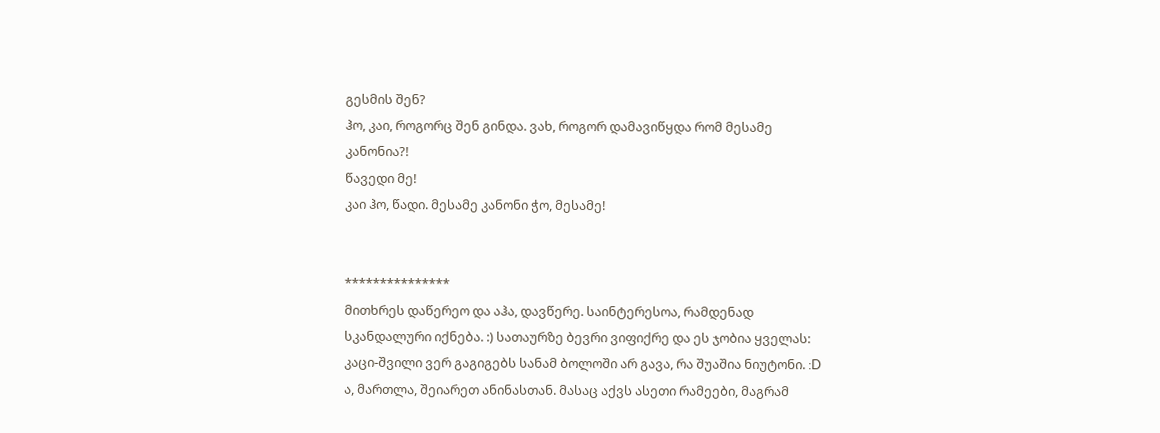გესმის შენ?
ჰო, კაი, როგორც შენ გინდა. ვახ, როგორ დამავიწყდა რომ მესამე კანონია?!
წავედი მე!
კაი ჰო, წადი. მესამე კანონი ჭო, მესამე!


***************
მითხრეს დაწერეო და აჰა, დავწერე. საინტერესოა, რამდენად სკანდალური იქნება. :) სათაურზე ბევრი ვიფიქრე და ეს ჯობია ყველას: კაცი-შვილი ვერ გაგიგებს სანამ ბოლოში არ გავა, რა შუაშია ნიუტონი. :D ა, მართლა, შეიარეთ ანინასთან. მასაც აქვს ასეთი რამეები, მაგრამ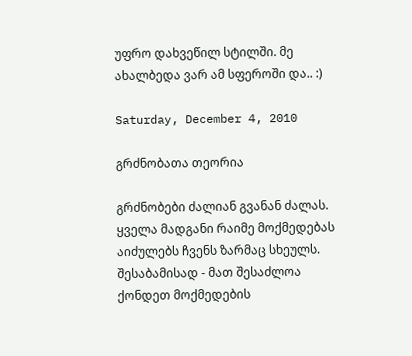უფრო დახვეწილ სტილში. მე ახალბედა ვარ ამ სფეროში და.. :)

Saturday, December 4, 2010

გრძნობათა თეორია

გრძნობები ძალიან გვანან ძალას. ყველა მადგანი რაიმე მოქმედებას აიძულებს ჩვენს ზარმაც სხეულს. შესაბამისად - მათ შესაძლოა ქონდეთ მოქმედების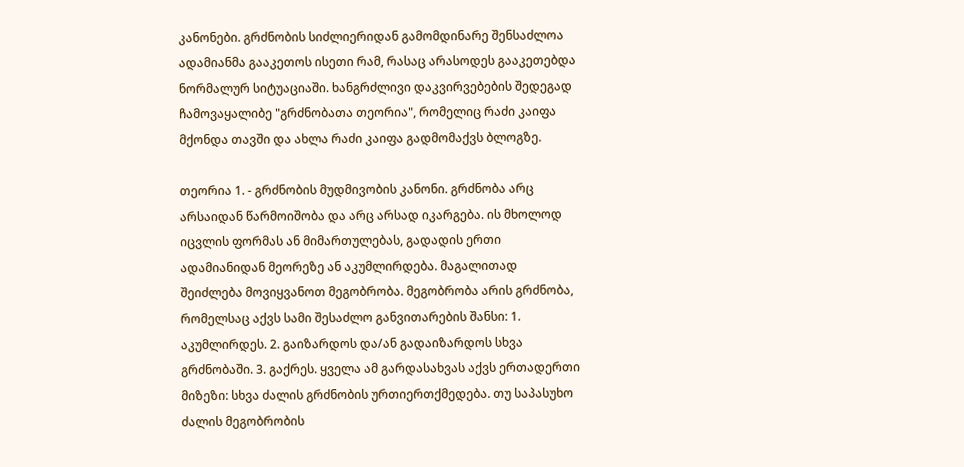კანონები. გრძნობის სიძლიერიდან გამომდინარე შენსაძლოა ადამიანმა გააკეთოს ისეთი რამ, რასაც არასოდეს გააკეთებდა ნორმალურ სიტუაციაში. ხანგრძლივი დაკვირვებების შედეგად ჩამოვაყალიბე "გრძნობათა თეორია", რომელიც რაძი კაიფა მქონდა თავში და ახლა რაძი კაიფა გადმომაქვს ბლოგზე.

თეორია 1. - გრძნობის მუდმივობის კანონი. გრძნობა არც არსაიდან წარმოიშობა და არც არსად იკარგება. ის მხოლოდ იცვლის ფორმას ან მიმართულებას, გადადის ერთი ადამიანიდან მეორეზე ან აკუმლირდება. მაგალითად შეიძლება მოვიყვანოთ მეგობრობა. მეგობრობა არის გრძნობა, რომელსაც აქვს სამი შესაძლო განვითარების შანსი: 1. აკუმლირდეს. 2. გაიზარდოს და/ან გადაიზარდოს სხვა გრძნობაში. 3. გაქრეს. ყველა ამ გარდასახვას აქვს ერთადერთი მიზეზი: სხვა ძალის გრძნობის ურთიერთქმედება. თუ საპასუხო ძალის მეგობრობის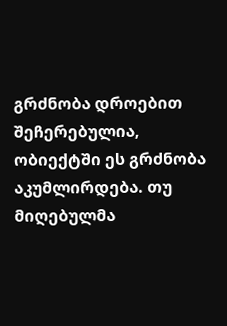გრძნობა დროებით შეჩერებულია, ობიექტში ეს გრძნობა აკუმლირდება. თუ მიღებულმა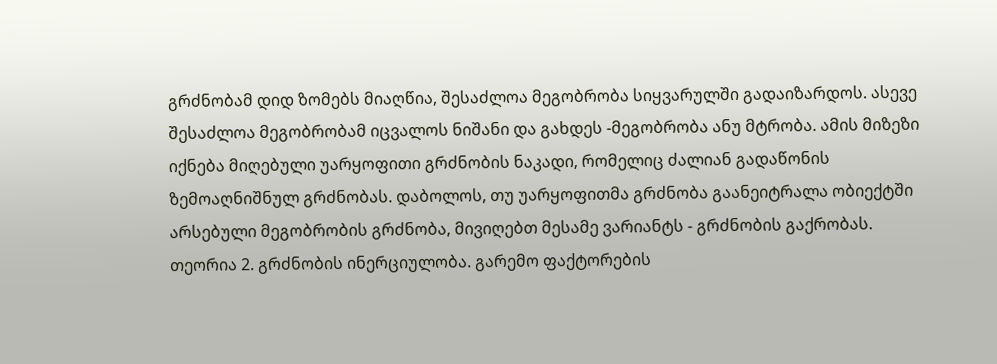გრძნობამ დიდ ზომებს მიაღწია, შესაძლოა მეგობრობა სიყვარულში გადაიზარდოს. ასევე შესაძლოა მეგობრობამ იცვალოს ნიშანი და გახდეს -მეგობრობა ანუ მტრობა. ამის მიზეზი იქნება მიღებული უარყოფითი გრძნობის ნაკადი, რომელიც ძალიან გადაწონის ზემოაღნიშნულ გრძნობას. დაბოლოს, თუ უარყოფითმა გრძნობა გაანეიტრალა ობიექტში არსებული მეგობრობის გრძნობა, მივიღებთ მესამე ვარიანტს - გრძნობის გაქრობას.
თეორია 2. გრძნობის ინერციულობა. გარემო ფაქტორების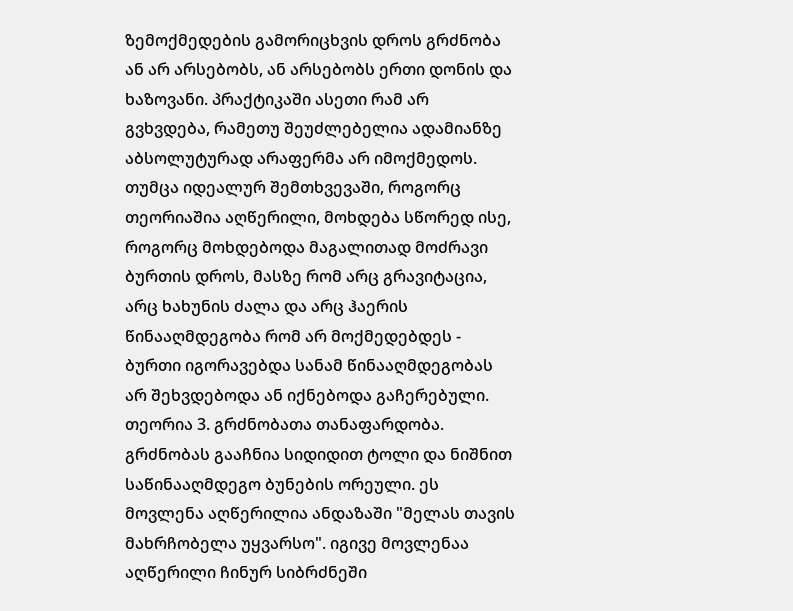ზემოქმედების გამორიცხვის დროს გრძნობა ან არ არსებობს, ან არსებობს ერთი დონის და ხაზოვანი. პრაქტიკაში ასეთი რამ არ გვხვდება, რამეთუ შეუძლებელია ადამიანზე აბსოლუტურად არაფერმა არ იმოქმედოს. თუმცა იდეალურ შემთხვევაში, როგორც თეორიაშია აღწერილი, მოხდება სწორედ ისე, როგორც მოხდებოდა მაგალითად მოძრავი ბურთის დროს, მასზე რომ არც გრავიტაცია, არც ხახუნის ძალა და არც ჰაერის წინააღმდეგობა რომ არ მოქმედებდეს - ბურთი იგორავებდა სანამ წინააღმდეგობას არ შეხვდებოდა ან იქნებოდა გაჩერებული.
თეორია 3. გრძნობათა თანაფარდობა. გრძნობას გააჩნია სიდიდით ტოლი და ნიშნით საწინააღმდეგო ბუნების ორეული. ეს მოვლენა აღწერილია ანდაზაში "მელას თავის მახრჩობელა უყვარსო". იგივე მოვლენაა აღწერილი ჩინურ სიბრძნეში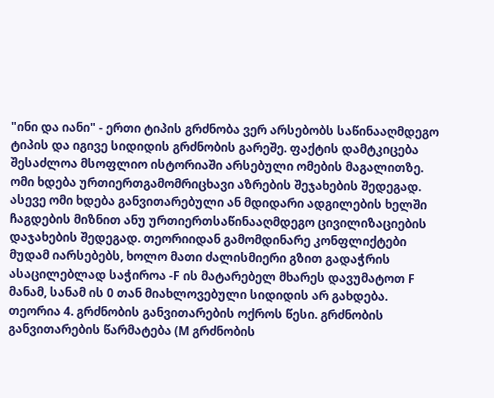"ინი და იანი" - ერთი ტიპის გრძნობა ვერ არსებობს საწინააღმდეგო ტიპის და იგივე სიდიდის გრძნობის გარეშე. ფაქტის დამტკიცება შესაძლოა მსოფლიო ისტორიაში არსებული ომების მაგალითზე. ომი ხდება ურთიერთგამომრიცხავი აზრების შეჯახების შედეგად. ასევე ომი ხდება განვითარებული ან მდიდარი ადგილების ხელში ჩაგდების მიზნით ანუ ურთიერთსაწინააღმდეგო ცივილიზაციების დაჯახების შედეგად. თეორიიდან გამომდინარე კონფლიქტები მუდამ იარსებებს, ხოლო მათი ძალისმიერი გზით გადაჭრის ასაცილებლად საჭიროა -F ის მატარებელ მხარეს დავუმატოთ F მანამ, სანამ ის 0 თან მიახლოვებული სიდიდის არ გახდება.
თეორია 4. გრძნობის განვითარების ოქროს წესი. გრძნობის განვითარების წარმატება (M გრძნობის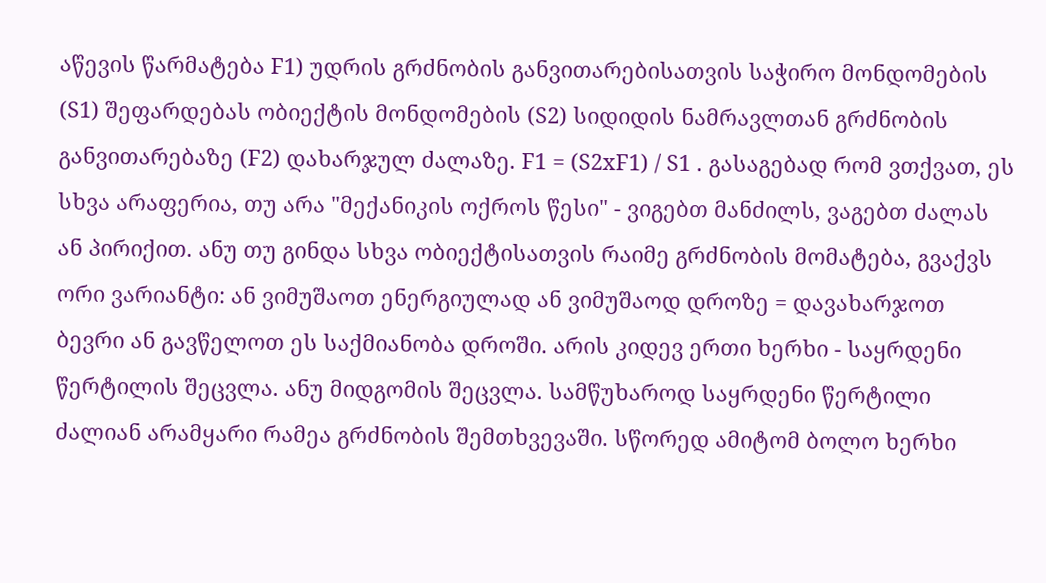აწევის წარმატება F1) უდრის გრძნობის განვითარებისათვის საჭირო მონდომების (S1) შეფარდებას ობიექტის მონდომების (S2) სიდიდის ნამრავლთან გრძნობის განვითარებაზე (F2) დახარჯულ ძალაზე. F1 = (S2xF1) / S1 . გასაგებად რომ ვთქვათ, ეს სხვა არაფერია, თუ არა "მექანიკის ოქროს წესი" - ვიგებთ მანძილს, ვაგებთ ძალას ან პირიქით. ანუ თუ გინდა სხვა ობიექტისათვის რაიმე გრძნობის მომატება, გვაქვს ორი ვარიანტი: ან ვიმუშაოთ ენერგიულად ან ვიმუშაოდ დროზე = დავახარჯოთ ბევრი ან გავწელოთ ეს საქმიანობა დროში. არის კიდევ ერთი ხერხი - საყრდენი წერტილის შეცვლა. ანუ მიდგომის შეცვლა. სამწუხაროდ საყრდენი წერტილი ძალიან არამყარი რამეა გრძნობის შემთხვევაში. სწორედ ამიტომ ბოლო ხერხი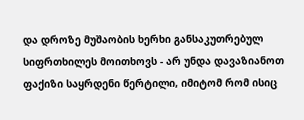და დროზე მუშაობის ხერხი განსაკუთრებულ სიფრთხილეს მოითხოვს - არ უნდა დავაზიანოთ ფაქიზი საყრდენი წერტილი, იმიტომ რომ ისიც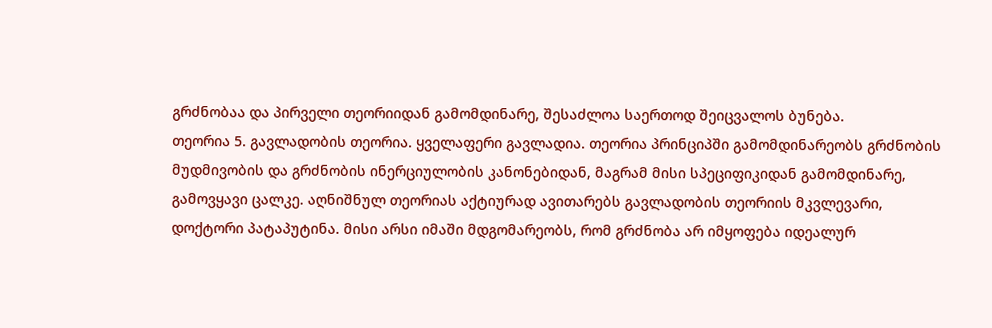გრძნობაა და პირველი თეორიიდან გამომდინარე, შესაძლოა საერთოდ შეიცვალოს ბუნება.
თეორია 5. გავლადობის თეორია. ყველაფერი გავლადია. თეორია პრინციპში გამომდინარეობს გრძნობის მუდმივობის და გრძნობის ინერციულობის კანონებიდან, მაგრამ მისი სპეციფიკიდან გამომდინარე, გამოვყავი ცალკე. აღნიშნულ თეორიას აქტიურად ავითარებს გავლადობის თეორიის მკვლევარი, დოქტორი პატაპუტინა. მისი არსი იმაში მდგომარეობს, რომ გრძნობა არ იმყოფება იდეალურ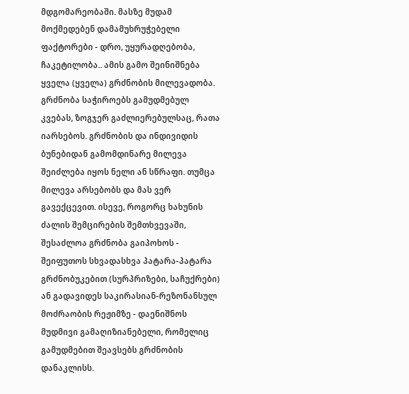მდგომარეობაში. მასზე მუდამ მოქმედებენ დამამუხრუჭებელი ფაქტორები - დრო, უყურადღებობა, ჩაკეტილობა.. ამის გამო შეინიშნება ყველა (ყველა) გრძნობის მილევადობა. გრძნობა საჭიროებს გამუდმებულ კვებას, ზოგჯერ გაძლიერებულსაც, რათა იარსებოს. გრძნობის და ინდივიდის ბუნებიდან გამომდინარე მილევა შეიძლება იყოს ნელი ან სწრაფი. თუმცა მილევა არსებობს და მას ვერ გავექცევით. ისევე, როგორც ხახუნის ძალის შემცირების შემთხვევაში, შესაძლოა გრძნობა გაიპოხოს - შეიფუთოს სხვადასხვა პატარა-პატარა გრძნობუკებით (სურპრიზები, საჩუქრები) ან გადავიდეს საკირასიან-რეზონანსულ მოძრაობის რეჟიმზე - დაენიშნოს მუდმივი გამაღიზიანებელი, რომელიც გამუდმებით შეავსებს გრძნობის დანაკლისს.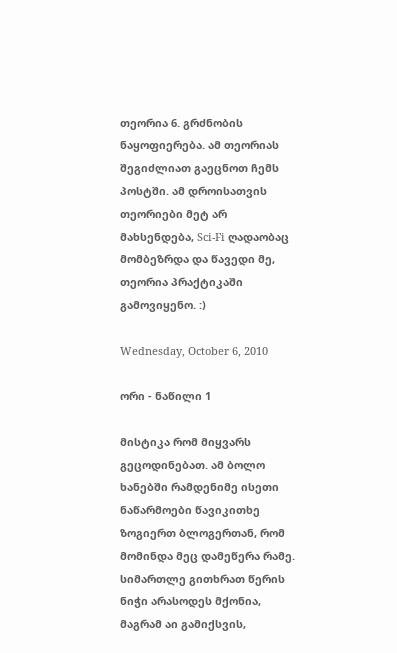თეორია 6. გრძნობის ნაყოფიერება. ამ თეორიას შეგიძლიათ გაეცნოთ ჩემს პოსტში. ამ დროისათვის თეორიები მეტ არ მახსენდება, Sci-Fi ღადაობაც მომბეზრდა და წავედი მე, თეორია პრაქტიკაში გამოვიყენო. :)

Wednesday, October 6, 2010

ორი - ნაწილი 1

მისტიკა რომ მიყვარს გეცოდინებათ. ამ ბოლო ხანებში რამდენიმე ისეთი ნაწარმოები წავიკითხე ზოგიერთ ბლოგერთან, რომ მომინდა მეც დამეწერა რამე. სიმართლე გითხრათ წერის ნიჭი არასოდეს მქონია, მაგრამ აი გამიქსვის,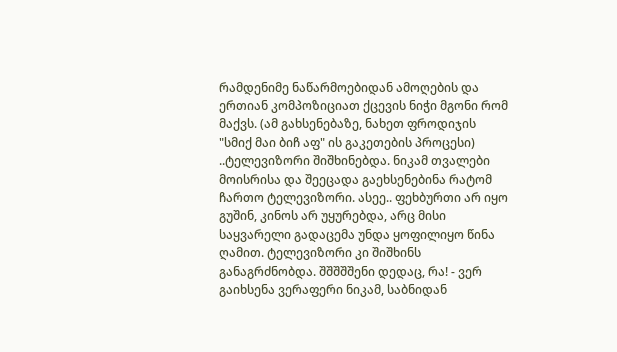რამდენიმე ნაწარმოებიდან ამოღების და ერთიან კომპოზიციათ ქცევის ნიჭი მგონი რომ მაქვს. (ამ გახსენებაზე, ნახეთ ფროდიჯის "სმიქ მაი ბიჩ აფ" ის გაკეთების პროცესი)
..ტელევიზორი შიშხინებდა. ნიკამ თვალები მოისრისა და შეეცადა გაეხსენებინა რატომ ჩართო ტელევიზორი. ასეე.. ფეხბურთი არ იყო გუშინ, კინოს არ უყურებდა, არც მისი საყვარელი გადაცემა უნდა ყოფილიყო წინა ღამით. ტელევიზორი კი შიშხინს განაგრძნობდა. შშშშშენი დედაც, რა! - ვერ გაიხსენა ვერაფერი ნიკამ, საბნიდან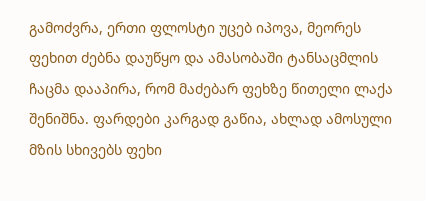გამოძვრა, ერთი ფლოსტი უცებ იპოვა, მეორეს ფეხით ძებნა დაუწყო და ამასობაში ტანსაცმლის ჩაცმა დააპირა, რომ მაძებარ ფეხზე წითელი ლაქა შენიშნა. ფარდები კარგად გაწია, ახლად ამოსული მზის სხივებს ფეხი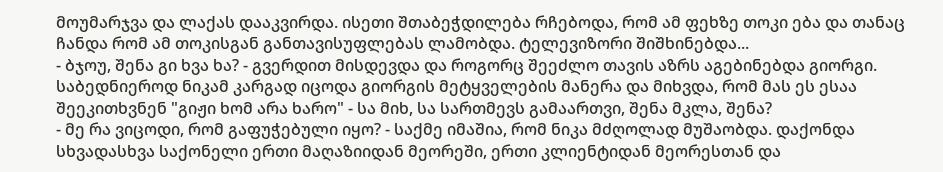მოუმარჯვა და ლაქას დააკვირდა. ისეთი შთაბეჭდილება რჩებოდა, რომ ამ ფეხზე თოკი ება და თანაც ჩანდა რომ ამ თოკისგან განთავისუფლებას ლამობდა. ტელევიზორი შიშხინებდა...
- ბჯოუ, შენა გი ხვა ხა? - გვერდით მისდევდა და როგორც შეეძლო თავის აზრს აგებინებდა გიორგი. საბედნიეროდ ნიკამ კარგად იცოდა გიორგის მეტყველების მანერა და მიხვდა, რომ მას ეს ესაა შეეკითხვნენ "გიჟი ხომ არა ხარო" - სა მიხ, სა სართმევს გამაართვი, შენა მკლა, შენა?
- მე რა ვიცოდი, რომ გაფუჭებული იყო? - საქმე იმაშია, რომ ნიკა მძღოლად მუშაობდა. დაქონდა სხვადასხვა საქონელი ერთი მაღაზიიდან მეორეში, ერთი კლიენტიდან მეორესთან და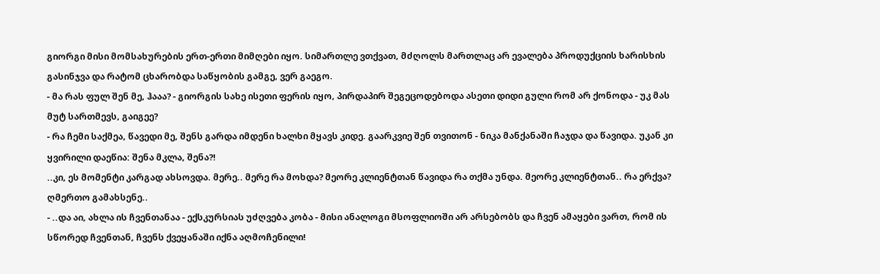გიორგი მისი მომსახურების ერთ-ერთი მიმღები იყო. სიმართლე ვთქვათ, მძღოლს მართლაც არ ევალება პროდუქციის ხარისხის გასინჯვა და რატომ ცხარობდა საწყობის გამგე, ვერ გაეგო.
- მა რას ფულ შენ მე, ჰააა? - გიორგის სახე ისეთი ფერის იყო, პირდაპირ შეგეცოდებოდა ასეთი დიდი გული რომ არ ქონოდა - უკ მას მუტ სართმევს, გაიგეე?
- რა ჩემი საქმეა, წავედი მე, შენს გარდა იმდენი ხალხი მყავს კიდე. გაარკვიე შენ თვითონ - ნიკა მანქანაში ჩაჯდა და წავიდა. უკან კი ყვირილი დაეწია: შენა მკლა, შენა?!
..კი, ეს მომენტი კარგად ახსოვდა. მერე.. მერე რა მოხდა? მეორე კლიენტთან წავიდა რა თქმა უნდა. მეორე კლიენტთან.. რა ერქვა? ღმერთო გამახსენე..
- ..და აი, ახლა ის ჩვენთანაა - ექსკურსიას უძღვება კობა - მისი ანალოგი მსოფლიოში არ არსებობს და ჩვენ ამაყები ვართ, რომ ის სწორედ ჩვენთან, ჩვენს ქვეყანაში იქნა აღმოჩენილი!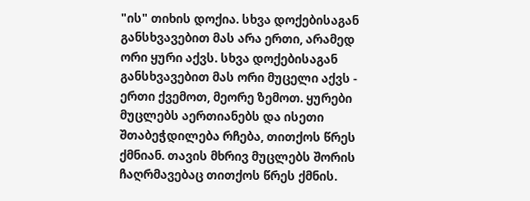"ის" თიხის დოქია. სხვა დოქებისაგან განსხვავებით მას არა ერთი, არამედ ორი ყური აქვს. სხვა დოქებისაგან განსხვავებით მას ორი მუცელი აქვს - ერთი ქვემოთ, მეორე ზემოთ. ყურები მუცლებს აერთიანებს და ისეთი შთაბეჭდილება რჩება, თითქოს წრეს ქმნიან. თავის მხრივ მუცლებს შორის ჩაღრმავებაც თითქოს წრეს ქმნის.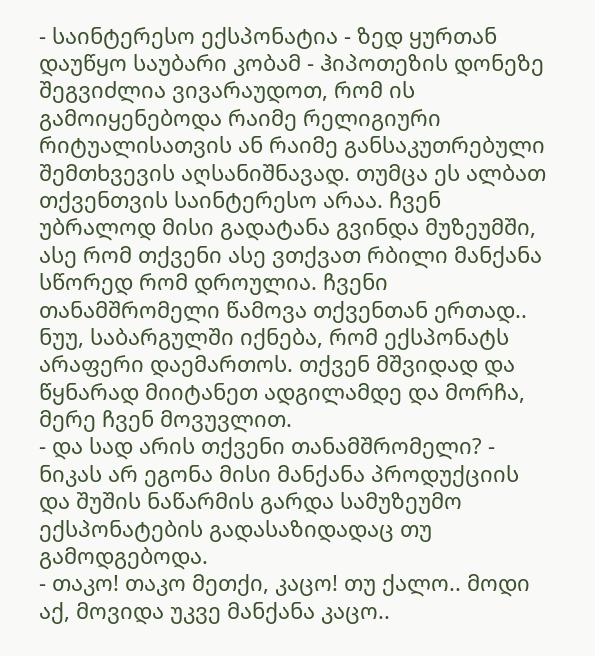- საინტერესო ექსპონატია - ზედ ყურთან დაუწყო საუბარი კობამ - ჰიპოთეზის დონეზე შეგვიძლია ვივარაუდოთ, რომ ის გამოიყენებოდა რაიმე რელიგიური რიტუალისათვის ან რაიმე განსაკუთრებული შემთხვევის აღსანიშნავად. თუმცა ეს ალბათ თქვენთვის საინტერესო არაა. ჩვენ უბრალოდ მისი გადატანა გვინდა მუზეუმში, ასე რომ თქვენი ასე ვთქვათ რბილი მანქანა სწორედ რომ დროულია. ჩვენი თანამშრომელი წამოვა თქვენთან ერთად.. ნუუ, საბარგულში იქნება, რომ ექსპონატს არაფერი დაემართოს. თქვენ მშვიდად და წყნარად მიიტანეთ ადგილამდე და მორჩა, მერე ჩვენ მოვუვლით.
- და სად არის თქვენი თანამშრომელი? - ნიკას არ ეგონა მისი მანქანა პროდუქციის და შუშის ნაწარმის გარდა სამუზეუმო ექსპონატების გადასაზიდადაც თუ გამოდგებოდა.
- თაკო! თაკო მეთქი, კაცო! თუ ქალო.. მოდი აქ, მოვიდა უკვე მანქანა კაცო..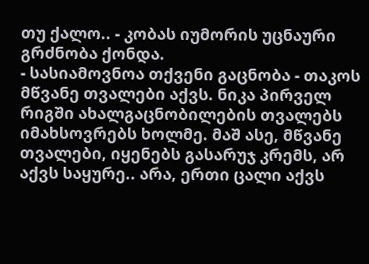თუ ქალო.. - კობას იუმორის უცნაური გრძნობა ქონდა.
- სასიამოვნოა თქვენი გაცნობა - თაკოს მწვანე თვალები აქვს. ნიკა პირველ რიგში ახალგაცნობილების თვალებს იმახსოვრებს ხოლმე. მაშ ასე, მწვანე თვალები, იყენებს გასარუჯ კრემს, არ აქვს საყურე.. არა, ერთი ცალი აქვს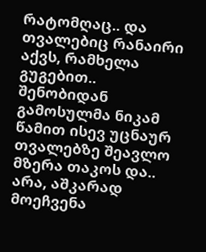რატომღაც.. და თვალებიც რანაირი აქვს, რამხელა გუგებით..
შენობიდან გამოსულმა ნიკამ წამით ისევ უცნაურ თვალებზე შეავლო მზერა თაკოს და.. არა, აშკარად მოეჩვენა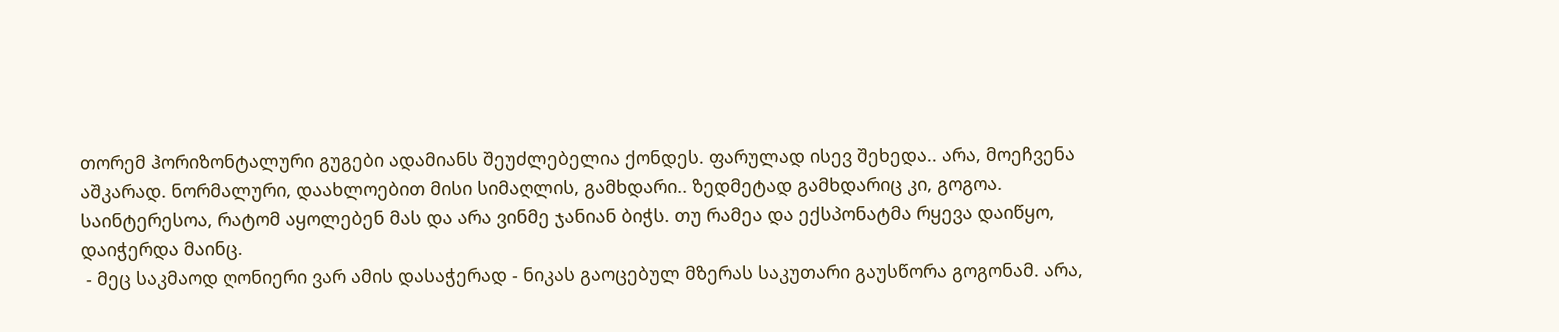თორემ ჰორიზონტალური გუგები ადამიანს შეუძლებელია ქონდეს. ფარულად ისევ შეხედა.. არა, მოეჩვენა აშკარად. ნორმალური, დაახლოებით მისი სიმაღლის, გამხდარი.. ზედმეტად გამხდარიც კი, გოგოა. საინტერესოა, რატომ აყოლებენ მას და არა ვინმე ჯანიან ბიჭს. თუ რამეა და ექსპონატმა რყევა დაიწყო, დაიჭერდა მაინც.
 - მეც საკმაოდ ღონიერი ვარ ამის დასაჭერად - ნიკას გაოცებულ მზერას საკუთარი გაუსწორა გოგონამ. არა,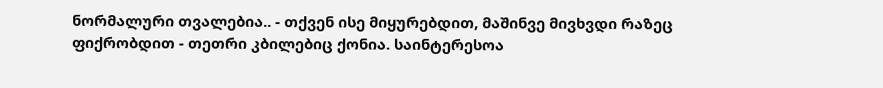ნორმალური თვალებია.. - თქვენ ისე მიყურებდით, მაშინვე მივხვდი რაზეც ფიქრობდით - თეთრი კბილებიც ქონია. საინტერესოა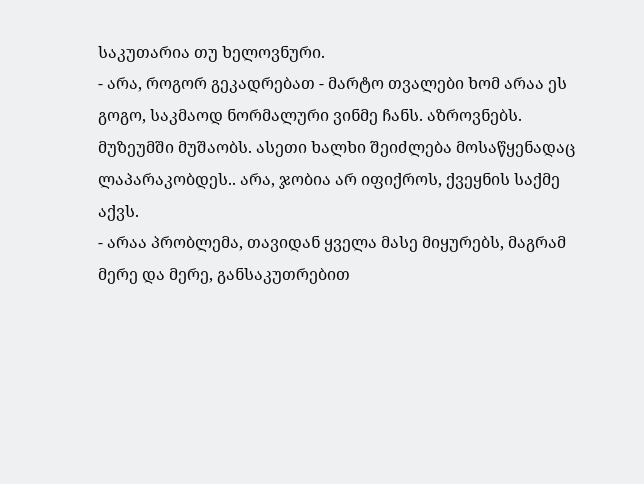საკუთარია თუ ხელოვნური.
- არა, როგორ გეკადრებათ - მარტო თვალები ხომ არაა ეს გოგო, საკმაოდ ნორმალური ვინმე ჩანს. აზროვნებს. მუზეუმში მუშაობს. ასეთი ხალხი შეიძლება მოსაწყენადაც ლაპარაკობდეს.. არა, ჯობია არ იფიქროს, ქვეყნის საქმე აქვს.
- არაა პრობლემა, თავიდან ყველა მასე მიყურებს, მაგრამ მერე და მერე, განსაკუთრებით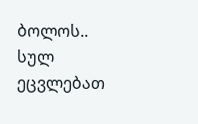ბოლოს.. სულ ეცვლებათ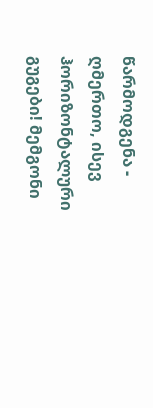წარმოდგენა - ღმერთო, ისევ ჰორიზონტალური გუგები! მემგონი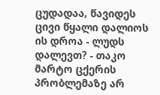ცუდადაა, წავიდეს ცივი წყალი დალიოს ის დროა - ლუდს დალევთ? - თაკო მარტო ცქერის პრობლემაზე არ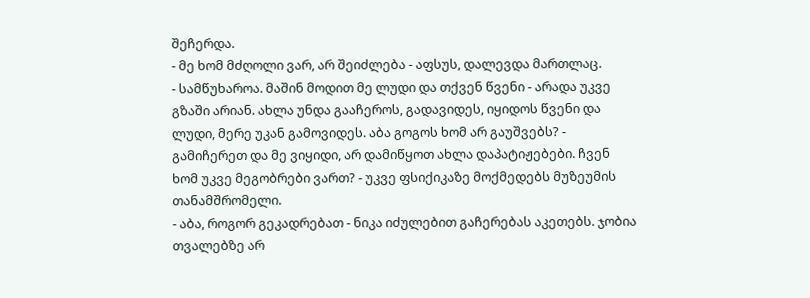შეჩერდა.
- მე ხომ მძღოლი ვარ, არ შეიძლება - აფსუს, დალევდა მართლაც.
- სამწუხაროა. მაშინ მოდით მე ლუდი და თქვენ წვენი - არადა უკვე გზაში არიან. ახლა უნდა გააჩეროს, გადავიდეს, იყიდოს წვენი და ლუდი, მერე უკან გამოვიდეს. აბა გოგოს ხომ არ გაუშვებს? - გამიჩერეთ და მე ვიყიდი, არ დამიწყოთ ახლა დაპატიჟებები. ჩვენ ხომ უკვე მეგობრები ვართ? - უკვე ფსიქიკაზე მოქმედებს მუზეუმის თანამშრომელი.
- აბა, როგორ გეკადრებათ - ნიკა იძულებით გაჩერებას აკეთებს. ჯობია თვალებზე არ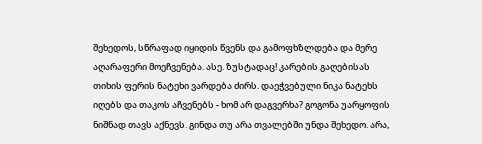შეხედოს, სწრაფად იყიდის წვენს და გამოფხზლდება და მერე აღარაფერი მოეჩვენება. ასე. ზუსტადაც! კარების გაღებისას თიხის ფერის ნატეხი ვარდება ძირს. დაეჭვებული ნიკა ნატეხს იღებს და თაკოს აჩვენებს - ხომ არ დაგვერხა? გოგონა უარყოფის ნიშნად თავს აქნევს. გინდა თუ არა თვალებში უნდა შეხედო. არა,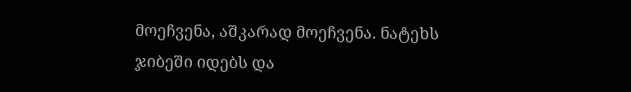მოეჩვენა, აშკარად მოეჩვენა. ნატეხს ჯიბეში იდებს და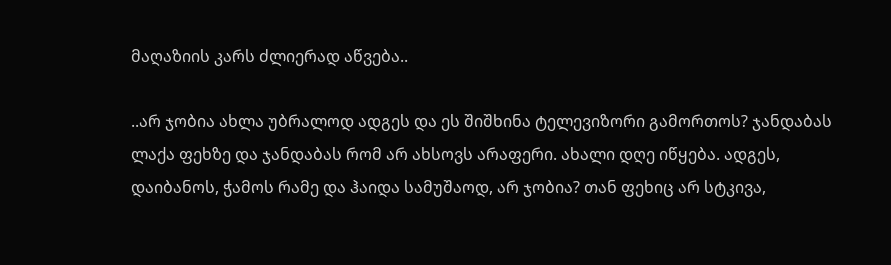მაღაზიის კარს ძლიერად აწვება..

..არ ჯობია ახლა უბრალოდ ადგეს და ეს შიშხინა ტელევიზორი გამორთოს? ჯანდაბას ლაქა ფეხზე და ჯანდაბას რომ არ ახსოვს არაფერი. ახალი დღე იწყება. ადგეს, დაიბანოს, ჭამოს რამე და ჰაიდა სამუშაოდ, არ ჯობია? თან ფეხიც არ სტკივა,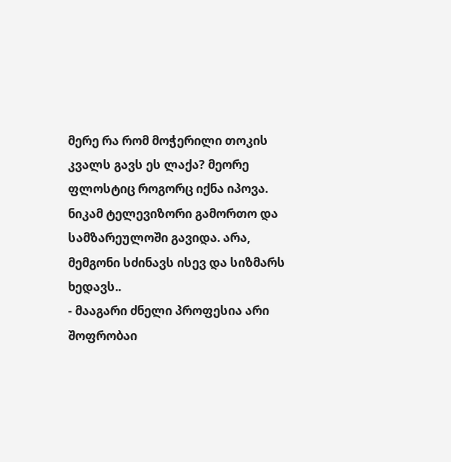მერე რა რომ მოჭერილი თოკის კვალს გავს ეს ლაქა? მეორე ფლოსტიც როგორც იქნა იპოვა. ნიკამ ტელევიზორი გამორთო და სამზარეულოში გავიდა. არა, მემგონი სძინავს ისევ და სიზმარს ხედავს..
- მააგარი ძნელი პროფესია არი შოფრობაი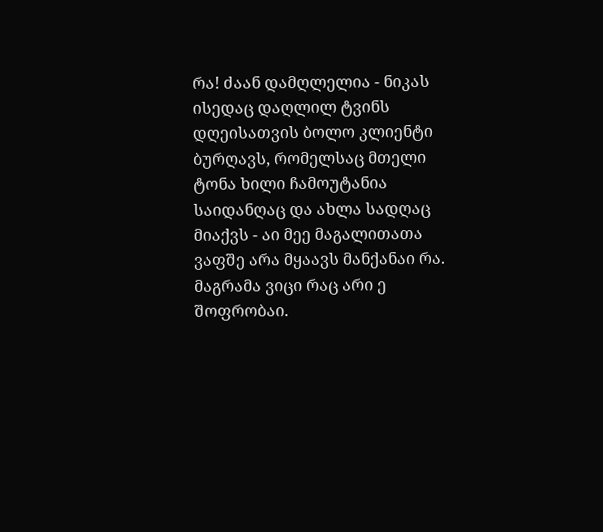რა! ძაან დამღლელია - ნიკას ისედაც დაღლილ ტვინს დღეისათვის ბოლო კლიენტი ბურღავს, რომელსაც მთელი ტონა ხილი ჩამოუტანია საიდანღაც და ახლა სადღაც მიაქვს - აი მეე მაგალითათა ვაფშე არა მყაავს მანქანაი რა. მაგრამა ვიცი რაც არი ე შოფრობაი.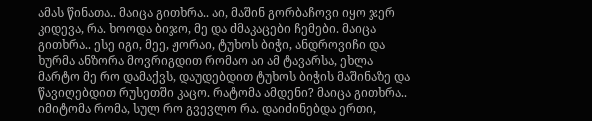ამას წინათა.. მაიცა გითხრა.. აი, მაშინ გორბაჩოვი იყო ჯერ კიდევა, რა. ხოოდა ბიჯო, მე და ძმაკაცები ჩემები. მაიცა გითხრა.. ესე იგი, მეე, ჟორაი, ტუხოს ბიჭი, ანდროვიჩი და ხურმა ანზორა მოვრიგდით რომაო აი ამ ტავარსა, ეხლა მარტო მე რო დამაქვს, დაუდებდით ტუხოს ბიჭის მაშინაზე და წავიღებდით რუსეთში კაცო. რატომა ამდენი? მაიცა გითხრა.. იმიტომა რომა, სულ რო გვევლო რა. დაიძინებდა ერთი,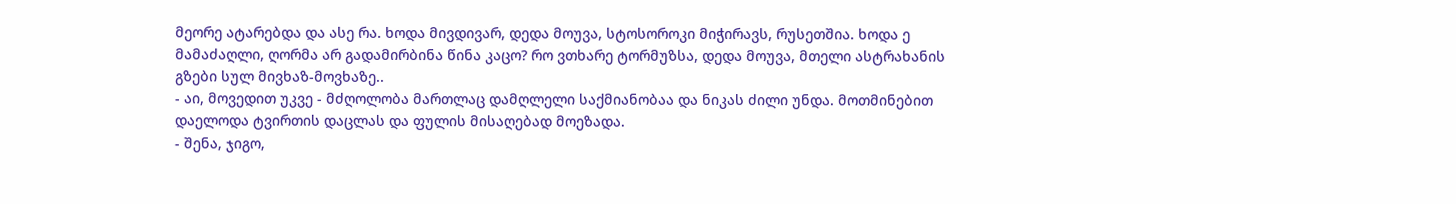მეორე ატარებდა და ასე რა. ხოდა მივდივარ, დედა მოუვა, სტოსოროკი მიჭირავს, რუსეთშია. ხოდა ე მამაძაღლი, ღორმა არ გადამირბინა წინა კაცო? რო ვთხარე ტორმუზსა, დედა მოუვა, მთელი ასტრახანის გზები სულ მივხაზ-მოვხაზე..
- აი, მოვედით უკვე - მძღოლობა მართლაც დამღლელი საქმიანობაა და ნიკას ძილი უნდა. მოთმინებით დაელოდა ტვირთის დაცლას და ფულის მისაღებად მოეზადა.
- შენა, ჯიგო,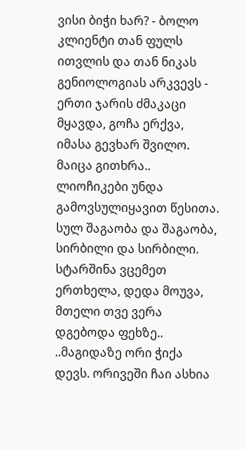ვისი ბიჭი ხარ? - ბოლო კლიენტი თან ფულს ითვლის და თან ნიკას გენიოლოგიას არკვევს - ერთი ჯარის ძმაკაცი მყავდა, გოჩა ერქვა, იმასა გევხარ შვილო. მაიცა გითხრა.. ლიოჩიკები უნდა გამოვსულიყავით წესითა. სულ შაგაობა და შაგაობა, სირბილი და სირბილი. სტარშინა ვცემეთ ერთხელა, დედა მოუვა, მთელი თვე ვერა დგებოდა ფეხზე..
..მაგიდაზე ორი ჭიქა დევს. ორივეში ჩაი ასხია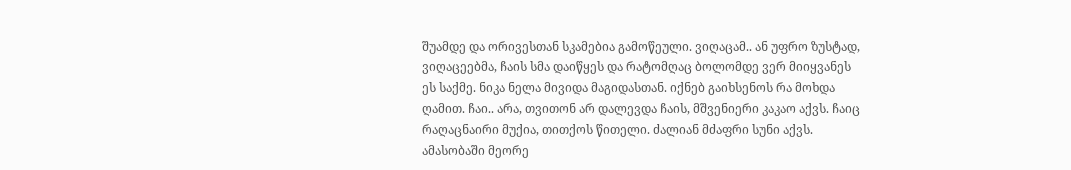შუამდე და ორივესთან სკამებია გამოწეული. ვიღაცამ.. ან უფრო ზუსტად, ვიღაცეებმა, ჩაის სმა დაიწყეს და რატომღაც ბოლომდე ვერ მიიყვანეს ეს საქმე. ნიკა ნელა მივიდა მაგიდასთან. იქნებ გაიხსენოს რა მოხდა ღამით. ჩაი.. არა, თვითონ არ დალევდა ჩაის, მშვენიერი კაკაო აქვს. ჩაიც რაღაცნაირი მუქია, თითქოს წითელი. ძალიან მძაფრი სუნი აქვს. ამასობაში მეორე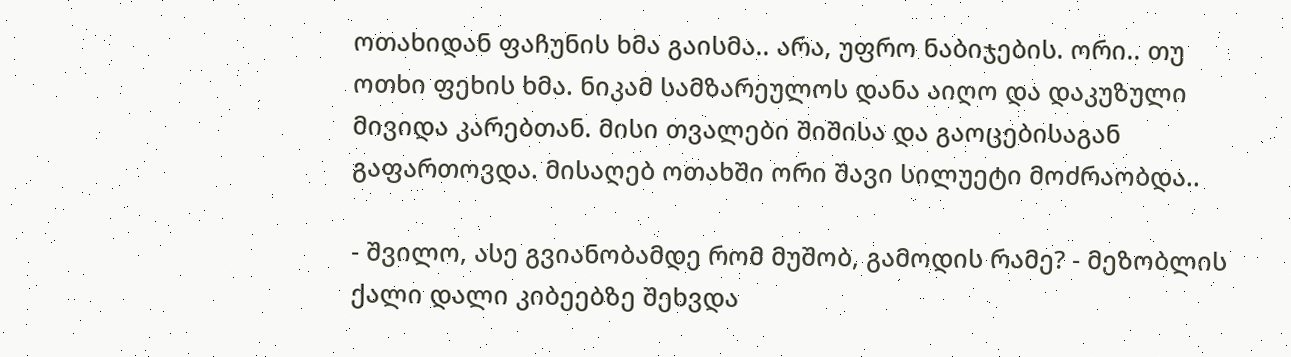ოთახიდან ფაჩუნის ხმა გაისმა.. არა, უფრო ნაბიჯების. ორი.. თუ ოთხი ფეხის ხმა. ნიკამ სამზარეულოს დანა აიღო და დაკუზული მივიდა კარებთან. მისი თვალები შიშისა და გაოცებისაგან გაფართოვდა. მისაღებ ოთახში ორი შავი სილუეტი მოძრაობდა..

- შვილო, ასე გვიანობამდე რომ მუშობ, გამოდის რამე? - მეზობლის ქალი დალი კიბეებზე შეხვდა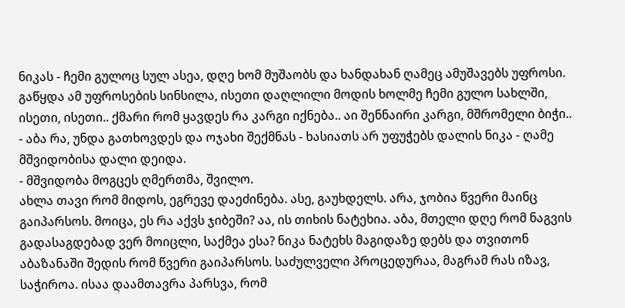ნიკას - ჩემი გულოც სულ ასეა, დღე ხომ მუშაობს და ხანდახან ღამეც ამუშავებს უფროსი. გაწყდა ამ უფროსების სინსილა, ისეთი დაღლილი მოდის ხოლმე ჩემი გულო სახლში, ისეთი, ისეთი.. ქმარი რომ ყავდეს რა კარგი იქნება.. აი შენნაირი კარგი, მშრომელი ბიჭი..
- აბა რა, უნდა გათხოვდეს და ოჯახი შექმნას - ხასიათს არ უფუჭებს დალის ნიკა - ღამე მშვიდობისა დალი დეიდა.
- მშვიდობა მოგცეს ღმერთმა, შვილო.
ახლა თავი რომ მიდოს, ეგრევე დაეძინება. ასე, გაუხდელს. არა, ჯობია წვერი მაინც გაიპარსოს. მოიცა, ეს რა აქვს ჯიბეში? აა, ის თიხის ნატეხია. აბა, მთელი დღე რომ ნაგვის გადასაგდებად ვერ მოიცლი, საქმეა ესა? ნიკა ნატეხს მაგიდაზე დებს და თვითონ აბაზანაში შედის რომ წვერი გაიპარსოს. საძულველი პროცედურაა, მაგრამ რას იზავ, საჭიროა. ისაა დაამთავრა პარსვა, რომ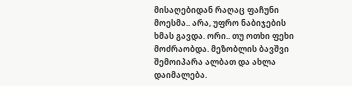მისაღებიდან რაღაც ფაჩუნი მოესმა.. არა, უფრო ნაბიჯების ხმას გავდა. ორი.. თუ ოთხი ფეხი მოძრაობდა. მეზობლის ბავშვი შემოიპარა ალბათ და ახლა დაიმალება.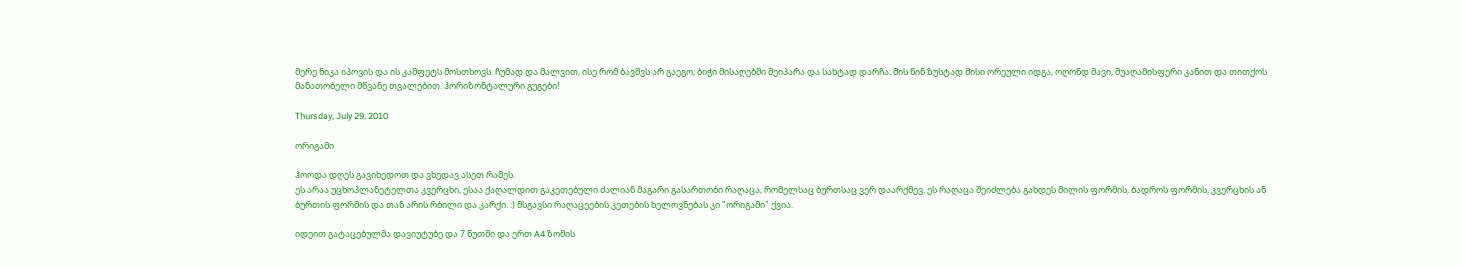მერე ნიკა იპოვის და ის კამფეტს მოსთხოვს. ჩუმად და მალვით, ისე რომ ბავშვს არ გაეგო, ბიჭი მისაღებში შეიპარა და სახტად დარჩა: მის წინ ზუსტად მისი ორეული იდგა, ოღონდ შავი, შუაღამისფერი კანით და თითქოს მანათობელი მწვანე თვალებით. ჰორიზონტალური გუგები!

Thursday, July 29, 2010

ორიგამი

ჰოოდა დღეს გავიხედოთ და ვხედავ ასეთ რამეს.
ეს არაა უცხოპლანეტელთა კვერცხი, ესაა ქაღალდით გაკეთებული ძალიან მაგარი გასართობი რაღაცა, რომელსაც ბურთსაც ვერ დაარქმევ. ეს რაღაცა შეიძლება გახდეს მილის ფორმის, ბადროს ფორმის, კვერცხის ან ბურთის ფორმის და თან არის რბილი და კარქი. :) მსგავსი რაღაცეების კეთების ხელოვნებას კი "ორიგამი" ქვია.

იდეით გატაცებულმა დავიუტუბე და 7 წუთში და ერთ A4 ზომის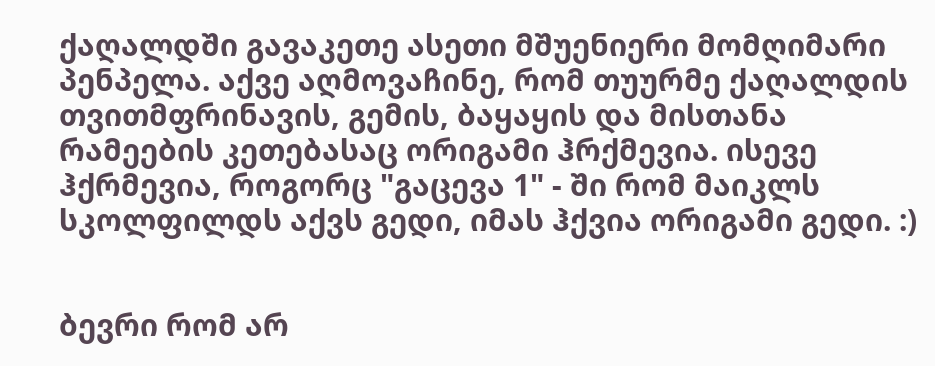ქაღალდში გავაკეთე ასეთი მშუენიერი მომღიმარი პენპელა. აქვე აღმოვაჩინე, რომ თუურმე ქაღალდის თვითმფრინავის, გემის, ბაყაყის და მისთანა რამეების კეთებასაც ორიგამი ჰრქმევია. ისევე ჰქრმევია, როგორც "გაცევა 1" - ში რომ მაიკლს სკოლფილდს აქვს გედი, იმას ჰქვია ორიგამი გედი. :)


ბევრი რომ არ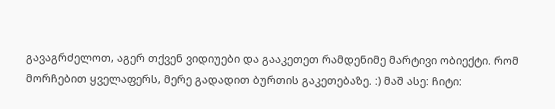გავაგრძელოთ, აგერ თქვენ ვიდიუები და გააკეთეთ რამდენიმე მარტივი ობიექტი. რომ მორჩებით ყველაფერს, მერე გადადით ბურთის გაკეთებაზე. :) მაშ ასე: ჩიტი: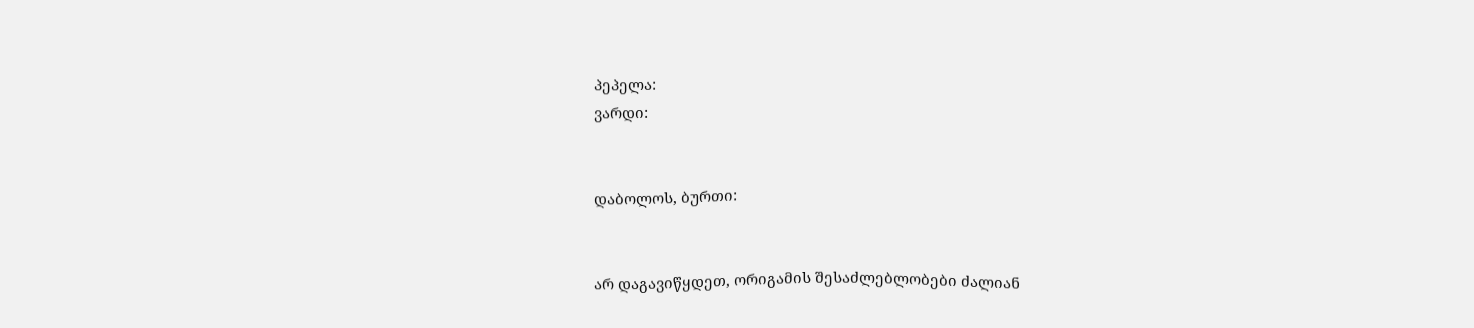პეპელა:
ვარდი:


დაბოლოს, ბურთი:


არ დაგავიწყდეთ, ორიგამის შესაძლებლობები ძალიან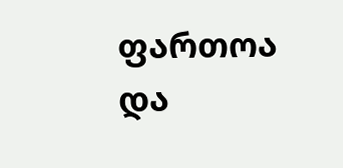ფართოა და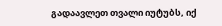გადაავლეთ თვალი იუტუბს, იქ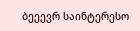ბეეევრ საინტერესო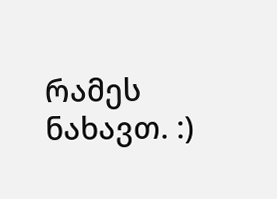რამეს ნახავთ. :)